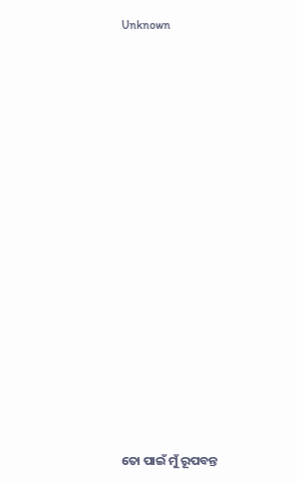Unknown























ତୋ ପାଇଁ ମୁଁ ରୂପବନ୍ତ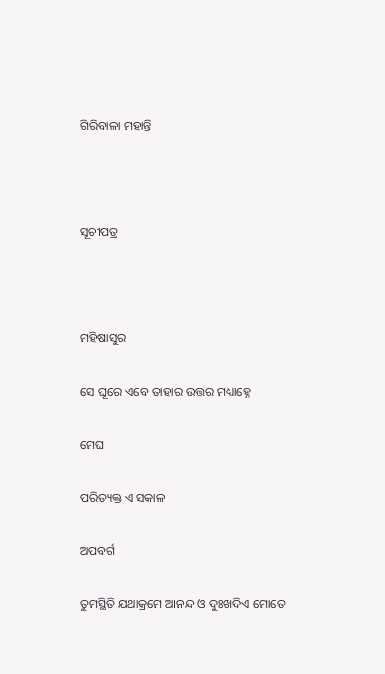ଗିରିବାଳା ମହାନ୍ତି



ସୂଚୀପତ୍ର



ମହିଷାସୁର

ସେ ଘୂରେ ଏବେ ତାହାର ଉତ୍ତର ମଧ୍ୟାହ୍ନେ

ମେଘ

ପରିତ୍ୟକ୍ତ ଏ ସକାଳ

ଅପବର୍ଗ

ତୁମସ୍ଥିତି ଯଥାକ୍ରମେ ଆନନ୍ଦ ଓ ଦୁଃଖଦିଏ ମୋତେ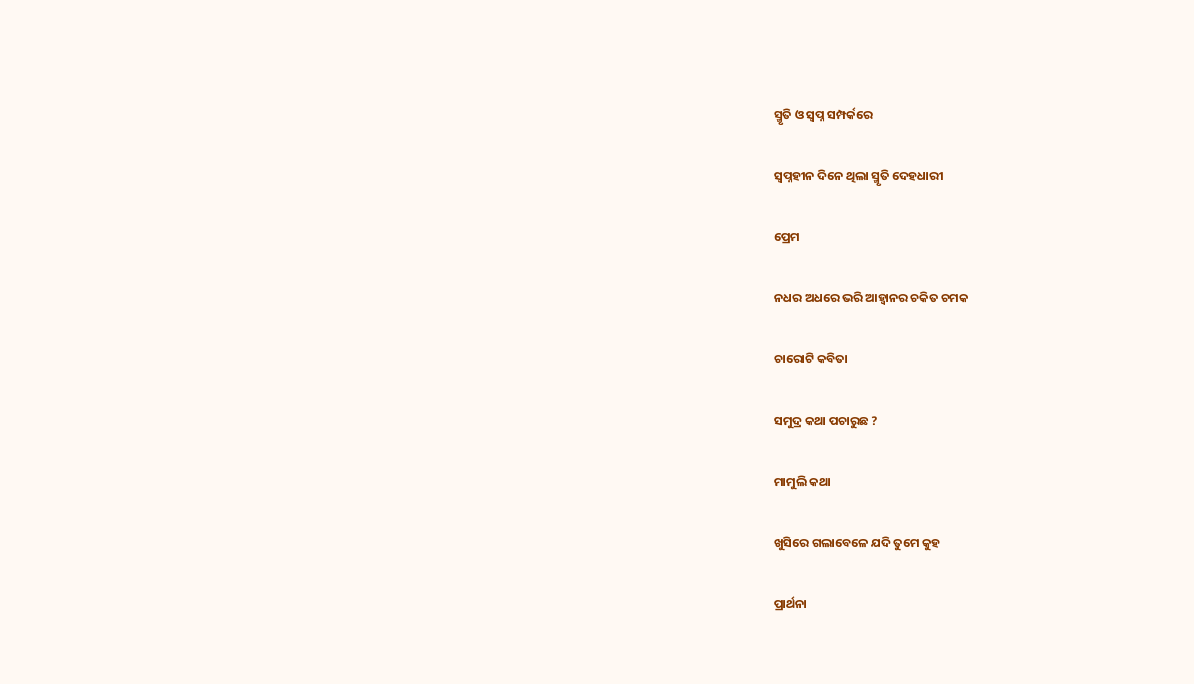ସ୍ମୃତି ଓ ସ୍ୱପ୍ନ ସମ୍ପର୍କରେ

ସ୍ୱପ୍ନହୀନ ଦିନେ ଥିଲା ସ୍ମୃତି ଦେହଧାରୀ

ପ୍ରେମ

ନଧର ଅଧରେ ଭରି ଆହ୍ୱାନର ଚକିତ ଚମକ

ଚାରୋଟି କବିତା

ସମୁଦ୍ର କଥା ପଚାରୁଛ ?

ମାମୁଲି କଥା

ଖୁସିରେ ଗଲାବେଳେ ଯଦି ତୁମେ କୁହ

ପ୍ରାର୍ଥନା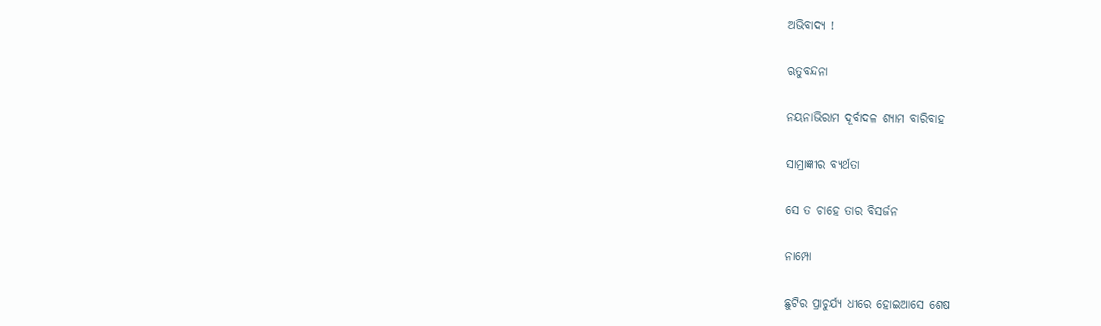ଅଭିବାଦ୍ୟ !

ଋତୁବନ୍ଦନା

ନୟନାଭିରାମ ଦୂର୍ବାଦଳ ଶ୍ୟାମ ବାରିବାହ

ସାମ୍ରାଜ୍ଞୀର ବ୍ୟର୍ଥତା

ସେ ତ ଚାହେ ତାର ବିସର୍ଜନ

ନାମ୍ପୋ

ଛୁଟିର ପ୍ରାଚୁର୍ଯ୍ୟ ଧୀରେ ହୋଇଆସେ ଶେଷ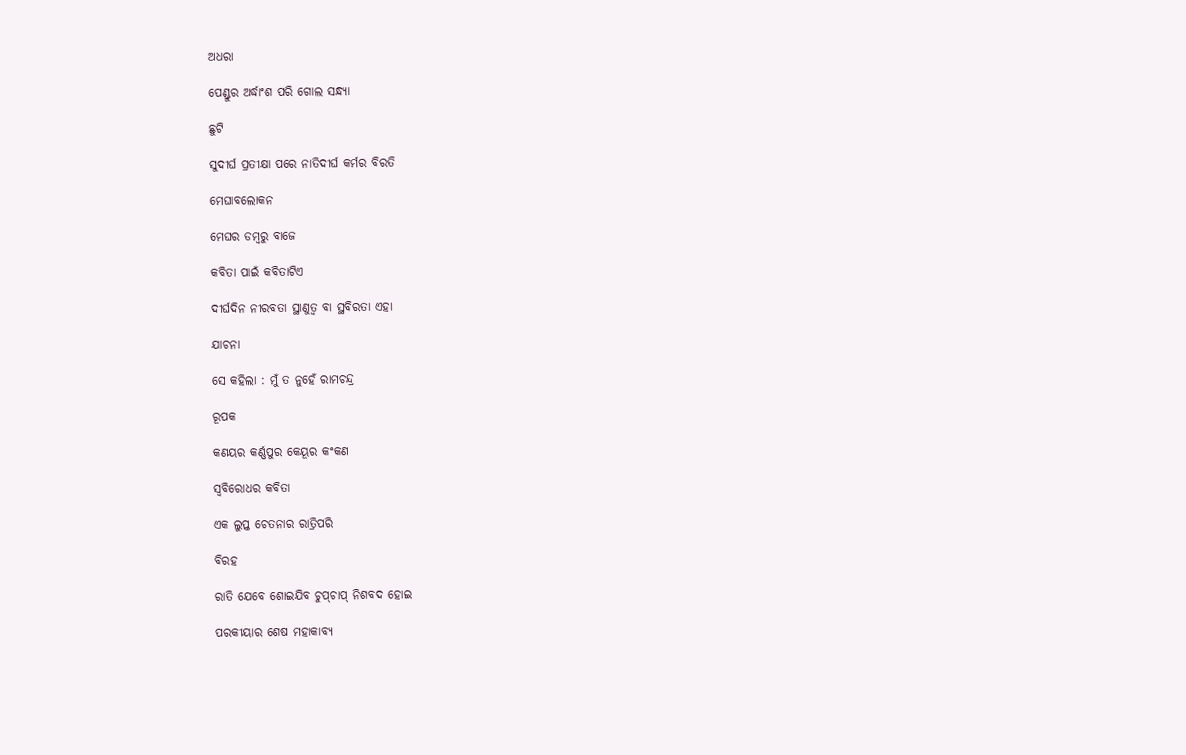ଅଧରା

ପେଣ୍ଡୁର ଅର୍ଦ୍ଧାଂଶ ପରି ଗୋଲ ସନ୍ଧ୍ୟା

ଛୁଟି

ସୁଦୀର୍ଘ ପ୍ରତୀକ୍ଷା ପରେ ନାତିଦୀର୍ଘ କର୍ମର ବିରତି

ମେଘାବଲୋକନ

ମେଘର ଡମ୍ବରୁ ବାଜେ

କବିତା ପାଇଁ କବିତାଟିଏ

ଦୀର୍ଘଦିନ ନୀରବତା ସ୍ଥାଣୁତ୍ୱ ବା ସ୍ଥବିରତା ଏହା

ଯାଚନା

ସେ କହିଲା : ମୁଁ ତ ନୁହେଁ ରାମଚନ୍ଦ୍ର

ରୂପକ

କଣୟର କର୍ଣ୍ଣପୁର କେୟୂର କଂକଣ

ସ୍ୱବିରୋଧର କବିତା

ଏକ ଲୁପ୍ତ ଚେତନାର ରାତ୍ରିପରି

ବିରହ

ରାତି ଯେବେ ଶୋଇଯିବ ଚୁପ୍‍ଚାପ୍‍ ନିଶବଦ ହୋଇ

ପରକୀୟାର ଶେଷ ମହାକାବ୍ୟ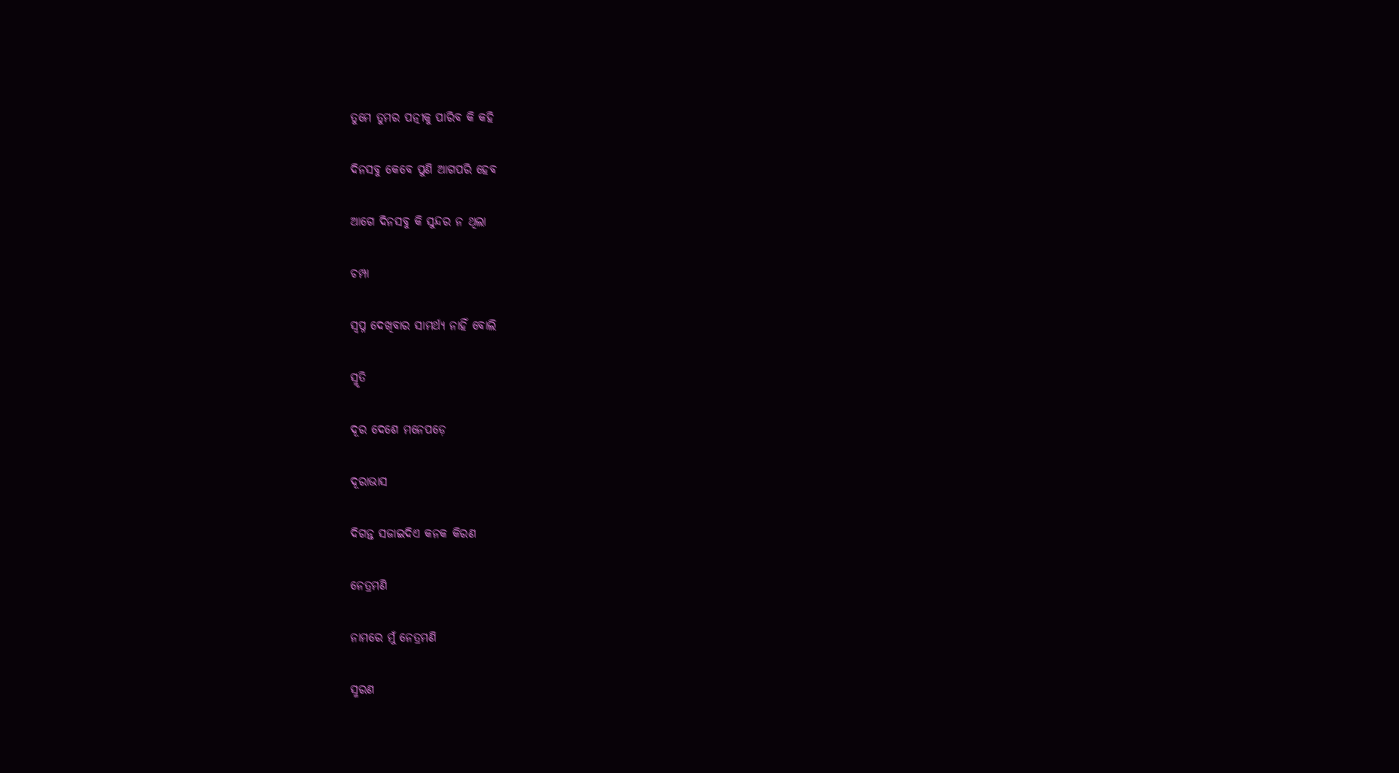ତୁମେ ତୁମର ପତ୍ନୀକୁ ପାରିବ କି କହି

ଦିନସବୁ କେବେ ପୁଣି ଆଗପରି ହେବ

ଆଗେ ଦିନସବୁ କି ସୁନ୍ଦର ନ ଥିଲା

ଚମ୍ପା

ସ୍ୱପ୍ନ ଦେଖିବାର ସାମର୍ଥ୍ୟ ନାହିଁ ବୋଲି

ସ୍ମୃତି

ଦୂର ଦେଶେ ମନେପଡ଼େ

ଦୂରାଭାସ

ଦିଗନ୍ତ ସଜାଇଦିଏ କନକ କିରଣ

ନେତ୍ରମଣି

ନାମରେ ମୁଁ ନେତ୍ରମଣି

ସ୍ମରଣ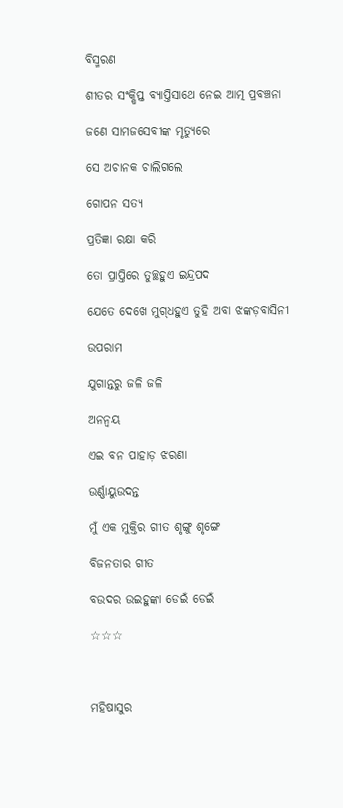ବିସ୍ମରଣ

ଶୀତର ସଂକ୍ଷିପ୍ତ ବ୍ୟାପ୍ତିସାଥେ ନେଇ ଆତ୍ମ ପ୍ରବଞ୍ଚନା

ଜଣେ ସାମଜସେବୀଙ୍କ ମୃତ୍ୟୁରେ

ସେ ଅଚାନକ ଚାଲିଗଲେ

ଗୋପନ ସତ୍ୟ

ପ୍ରତିଜ୍ଞା ରକ୍ଷା କରି

ତୋ ପ୍ରାପ୍ତିରେ ତୁଚ୍ଛହୁଏ ଇନ୍ଦ୍ରପଦ

ଯେତେ ଦେଖେ ମୁଗ୍‍ଧହୁଏ ତୁହି ଅବା ଝଙ୍କଡ଼ବାସିନୀ

ଉପରାମ

ଯୁଗାନ୍ତରୁ ଜଳି ଜଳି

ଅନନ୍ୱୟ

ଏଇ ବନ ପାହାଡ଼ ଝରଣା

ଉର୍ଣ୍ଣାୟୁଉଦନ୍ତ

ମୁଁ ଏକ ମୁକ୍ତିର ଗୀତ ଶୃଙ୍ଗୁ ଶୃଙ୍ଗେ

ବିଜନତାର ଗୀତ

ବଉଦର ଉଇହୁଙ୍କା ଡେଇଁ ଡେଇଁ

☆☆☆



ମହିଷାସୁର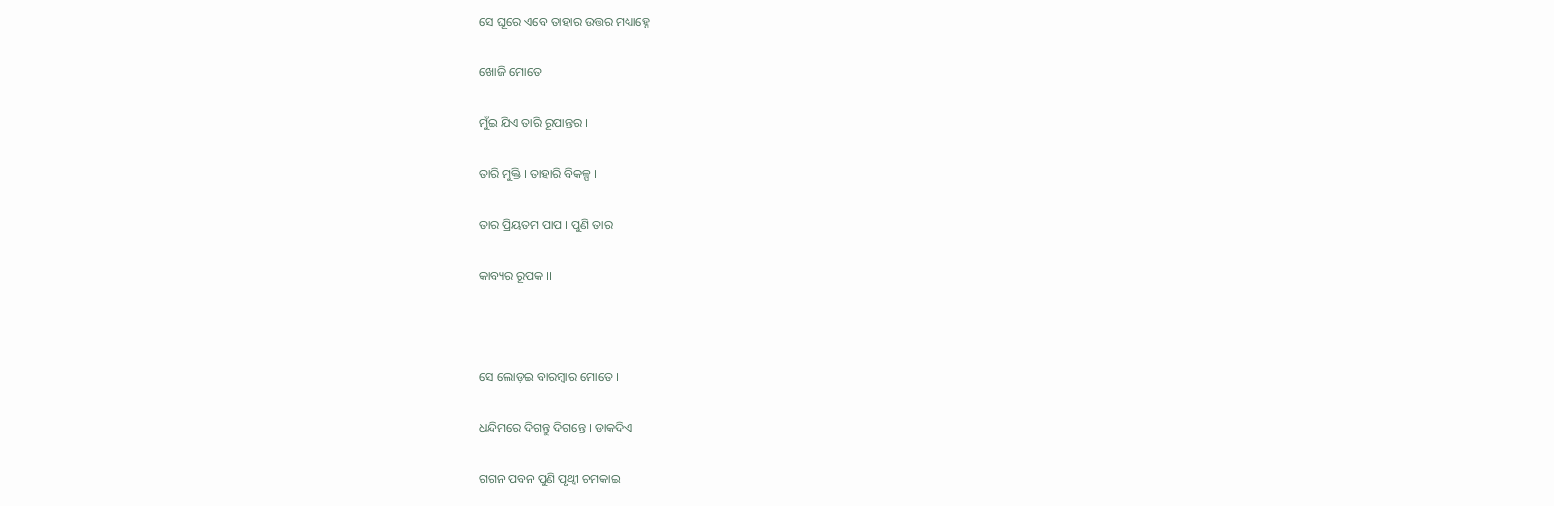ସେ ଘୂରେ ଏବେ ତାହାର ଉତ୍ତର ମଧ୍ୟାହ୍ନେ

ଖୋଜି ମୋତେ

ମୁଁଇ ଯିଏ ତାରି ରୂପାନ୍ତର ।

ତାରି ମୁକ୍ତି । ତାହାରି ବିକଳ୍ପ ।

ତାର ପ୍ରିୟତମ ପାପ । ପୁଣି ତାର

କାବ୍ୟର ରୂପକ ।।



ସେ ଲୋଡ଼ଇ ବାରମ୍ବାର ମୋତେ ।

ଧନ୍ଦିମରେ ଦିଗନ୍ତୁ ଦିଗନ୍ତେ । ଡାକଦିଏ

ଗଗନ ପବନ ପୁଣି ପୃଥ୍ୱୀ ଚମକାଇ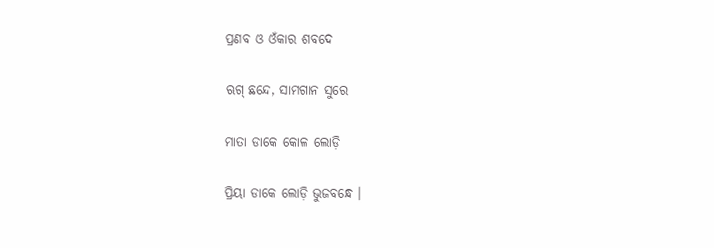ପ୍ରଣବ ଓ ଓଁକାର ଶବଦେ

ଋଗ୍‍ ଛନ୍ଦେ, ସାମଗାନ ସୁରେ

ମାତା ଡାକେ କୋଳ ଲୋଡ଼ି

ପ୍ରିୟା ଡାକେ ଲୋଡ଼ି ଭୁଜବନ୍ଧେ ।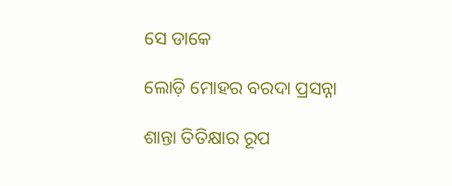ସେ ଡାକେ

ଲୋଡ଼ି ମୋହର ବରଦା ପ୍ରସନ୍ନା

ଶାନ୍ତା ତିତିକ୍ଷାର ରୂପ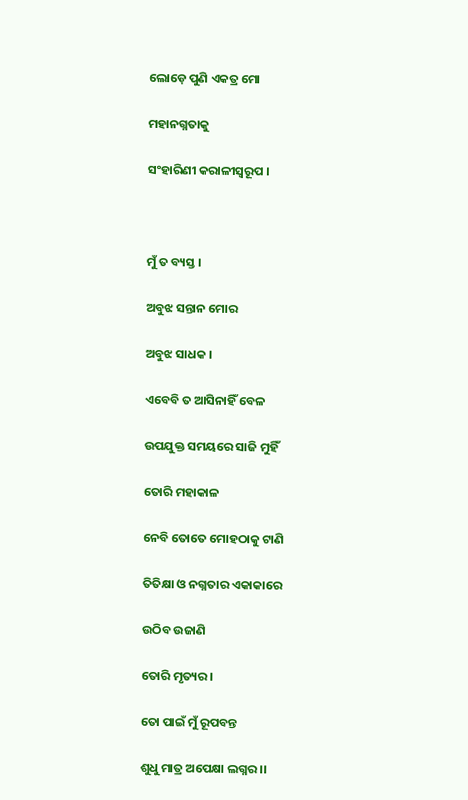ଲୋଡ଼େ ପୁଣି ଏକତ୍ର ମୋ

ମହାନଗ୍ନତାକୁ

ସଂହାରିଣୀ କରାଳୀସ୍ୱରୂପ ।



ମୁଁ ତ ବ୍ୟସ୍ତ ।

ଅବୁଝ ସନ୍ତାନ ମୋର

ଅବୁଝ ସାଧକ ।

ଏବେବି ତ ଆସିନାହିଁ ବେଳ

ଉପଯୁକ୍ତ ସମୟରେ ସାଜି ମୁହିଁ

ତୋରି ମହାକାଳ

ନେବି ତୋତେ ମୋହଠାକୁ ଟାଣି

ତିତିକ୍ଷା ଓ ନଗ୍ନତାର ଏକାକାରେ

ଉଠିବ ଉଜାଣି

ତୋରି ମୃତ୍ୟର ।

ତୋ ପାଇଁ ମୁଁ ରୂପବନ୍ତ

ଶୁଧୁ ମାତ୍ର ଅପେକ୍ଷା ଲଗ୍ନର ।।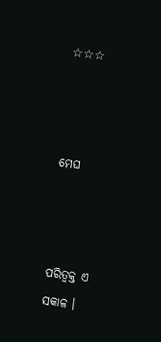☆☆☆



ମେଘ



ପରିତ୍ୱକ୍ତ ଏ ସକାଳ ।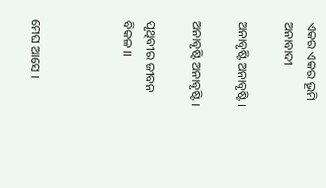ଏକର ଏକର ଭୂମି ଅନାବାଦୀ

ଅନାବୃଷ୍ଟି ଅନାବୃଷ୍ଟି ।

ଅନାବୃଷ୍ଟି ଅନାବୃଷ୍ଟି ।

ପୃଥିବୀର ଜୀବନ ବିକଳ ।।



ମେଘ ଆସେ ।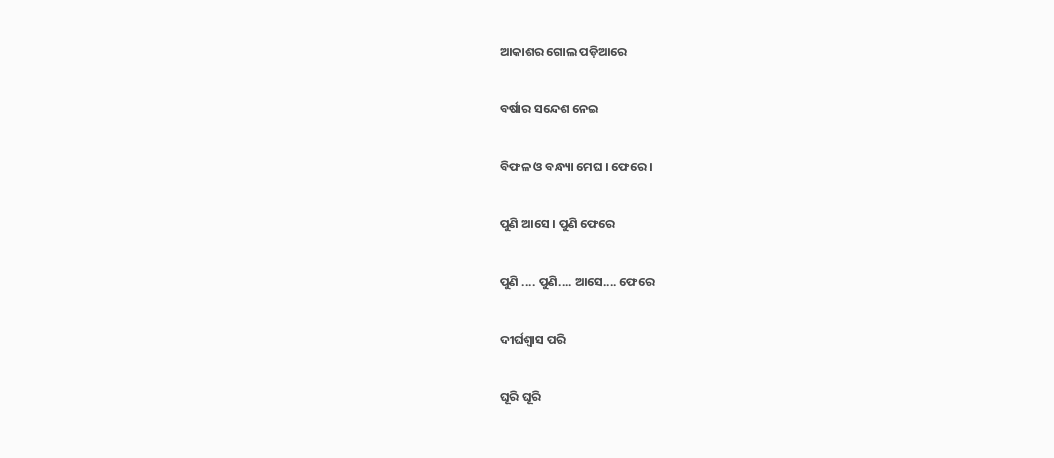ଆକାଶର ଗୋଲ ପଡ଼ିଆରେ

ବର୍ଷାର ସନ୍ଦେଶ ନେଇ

ବିଫଳ ଓ ବନ୍ଧ୍ୟା ମେଘ । ଫେରେ ।

ପୁଣି ଆସେ । ପୁଣି ଫେରେ

ପୁଣି .... ପୁଣି.... ଆସେ.... ଫେରେ

ଦୀର୍ଘଶ୍ୱାସ ପରି

ଘୂରି ଘୂରି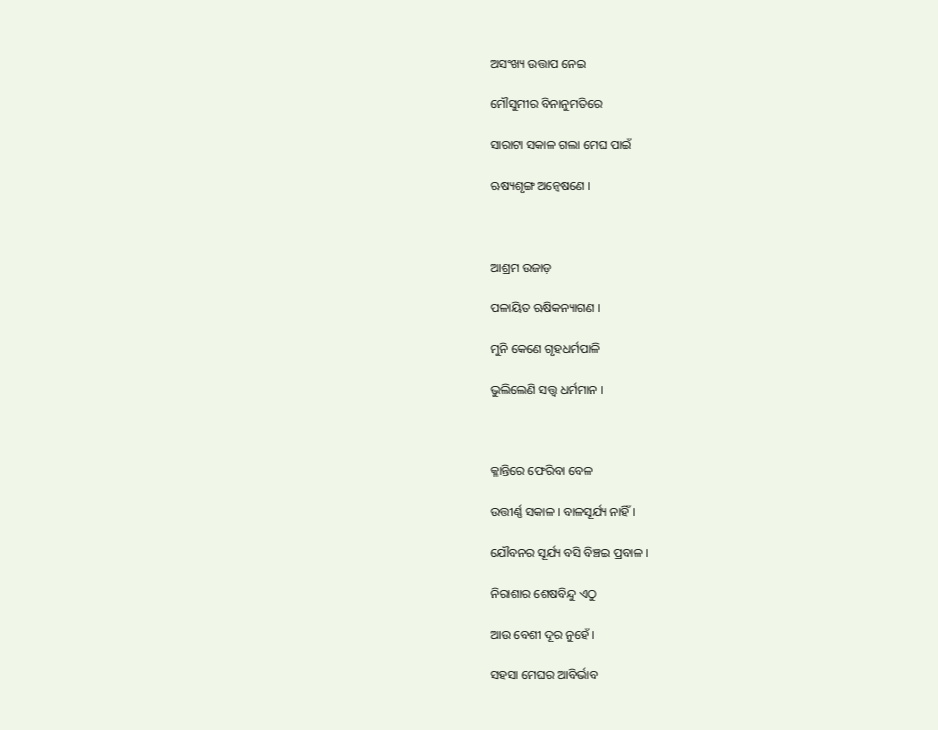ଅସଂଖ୍ୟ ଉତ୍ତାପ ନେଇ

ମୌସୁମୀର ବିନାନୁମତିରେ

ସାରାଟା ସକାଳ ଗଲା ମେଘ ପାଇଁ

ଋଷ୍ୟଶୃଙ୍ଗ ଅନ୍ୱେଷଣେ ।



ଆଶ୍ରମ ଉଜାଡ଼

ପଳାୟିତ ଋଷିକନ୍ୟାଗଣ ।

ମୁନି କେଣେ ଗୃହଧର୍ମପାଳି

ଭୁଲିଲେଣି ସତ୍ତ୍ୱ ଧର୍ମମାନ ।



କ୍ଳାନ୍ତିରେ ଫେରିବା ବେଳ

ଉତ୍ତୀର୍ଣ୍ଣ ସକାଳ । ବାଳସୂର୍ଯ୍ୟ ନାହିଁ ।

ଯୌବନର ସୂର୍ଯ୍ୟ ବସି ବିଞ୍ଚଇ ପ୍ରବାଳ ।

ନିରାଶାର ଶେଷବିନ୍ଦୁ ଏଠୁ

ଆଉ ବେଶୀ ଦୂର ନୁହେଁ ।

ସହସା ମେଘର ଆବିର୍ଭାବ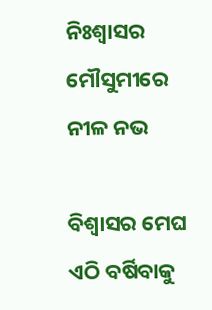ନିଃଶ୍ୱାସର ମୌସୁମୀରେ ନୀଳ ନଭ

ବିଶ୍ୱାସର ମେଘ ଏଠି ବର୍ଷିବାକୁ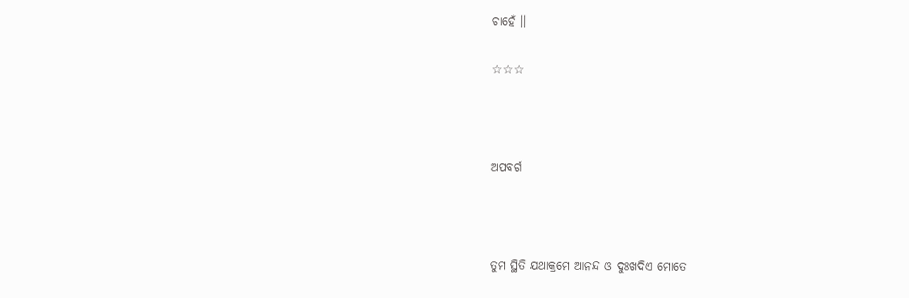ଚାହେଁ ।।

☆☆☆



ଅପବର୍ଗ



ତୁମ ସ୍ଥିତି ଯଥାକ୍ରମେ ଆନନ୍ଦ ଓ ଦୁଃଖଦିଏ ମୋତେ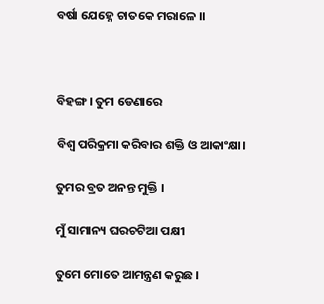ବର୍ଷା ଯେହ୍ନେ ଚାତକେ ମରାଳେ ।।



ବିହଙ୍ଗ । ତୁମ ଡେଣାରେ

ବିଶ୍ୱ ପରିକ୍ରମା କରିବାର ଶକ୍ତି ଓ ଆକାଂକ୍ଷା।

ତୁମର ବ୍ରତ ଅନନ୍ତ ମୁକ୍ତି ।

ମୁଁ ସାମାନ୍ୟ ଘରଚଟିଆ ପକ୍ଷୀ

ତୁମେ ମୋତେ ଆମନ୍ତ୍ରଣ କରୁଛ ।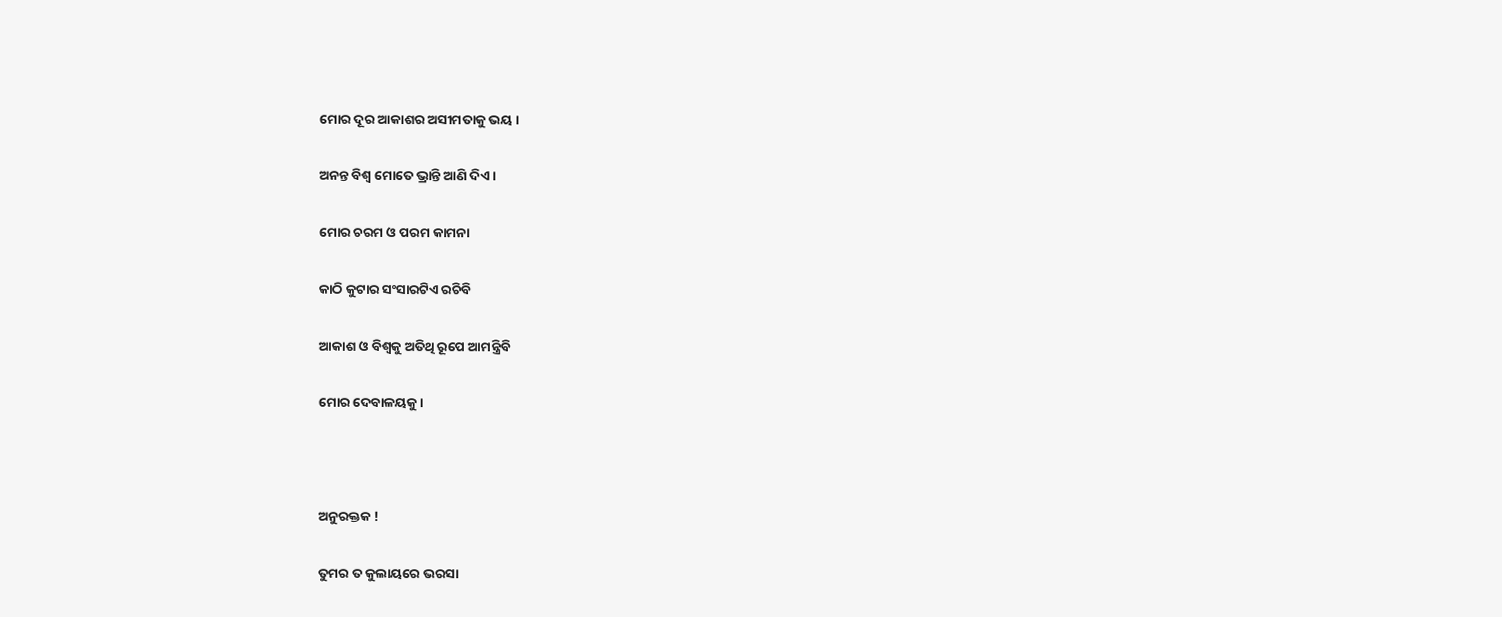ମୋର ଦୂର ଆକାଶର ଅସୀମତାକୁ ଭୟ ।

ଅନନ୍ତ ବିଶ୍ୱ ମୋତେ ଭ୍ରାନ୍ତି ଆଣି ଦିଏ ।

ମୋର ଚରମ ଓ ପରମ କାମନା

କାଠି କୁଟାର ସଂସାରଟିଏ ରଚିବି

ଆକାଶ ଓ ବିଶ୍ୱକୁ ଅତିଥି ରୂପେ ଆମନ୍ତ୍ରିବି

ମୋର ଦେବାଳୟକୁ ।



ଅନୁରକ୍ତକ !

ତୁମର ତ କୁଲାୟରେ ଭରସା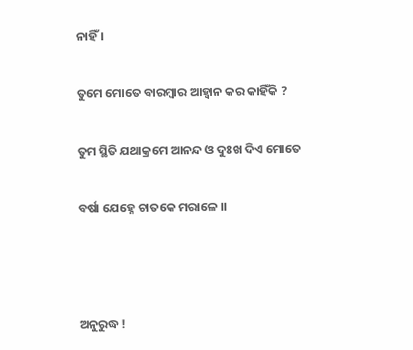ନାହିଁ ।

ତୁମେ ମୋତେ ବାରମ୍ୱାର ଆହ୍ୱାନ କର କାହିଁକି ?

ତୁମ ସ୍ଥିତି ଯଥାକ୍ରମେ ଆନନ୍ଦ ଓ ଦୁଃଖ ଦିଏ ମୋତେ

ବର୍ଷା ଯେହ୍ନେ ଚାତକେ ମରାଳେ ।।



ଅନୁରୁଦ୍ଧ !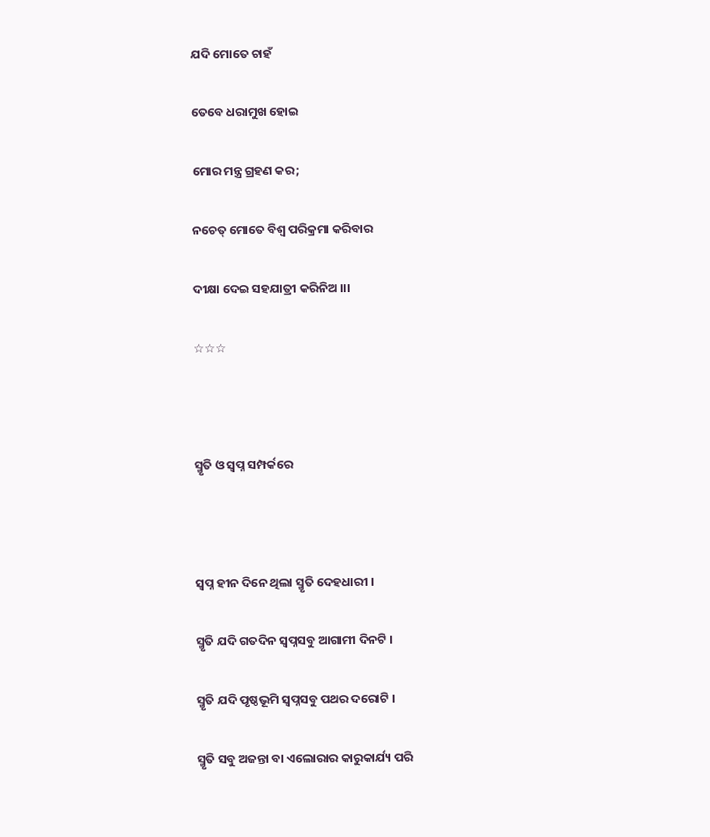ଯଦି ମୋତେ ଚାହଁ

ତେବେ ଧରାମୁଖ ହୋଇ

ମୋର ମନ୍ତ୍ର ଗ୍ରହଣ କର;

ନଚେତ୍‍ ମୋତେ ବିଶ୍ୱ ପରିକ୍ରମା କରିବାର

ଦୀକ୍ଷା ଦେଇ ସହଯାତ୍ରୀ କରିନିଅ ।।।

☆☆☆



ସ୍ମୃତି ଓ ସ୍ୱପ୍ନ ସମ୍ପର୍କରେ



ସ୍ୱପ୍ନ ହୀନ ଦିନେ ଥିଲା ସ୍ମୃତି ଦେହଧାରୀ ।

ସ୍ମୃତି ଯଦି ଗତଦିନ ସ୍ୱପ୍ନସବୁ ଆଗାମୀ ଦିନଟି ।

ସ୍ମୃତି ଯଦି ପୃଷ୍ଠଭୂମି ସ୍ୱପ୍ନସବୁ ପଥର ଦରୋଟି ।

ସ୍ମୃତି ସବୁ ଅଜନ୍ତା ବା ଏଲୋରାର କାରୁକାର୍ଯ୍ୟ ପରି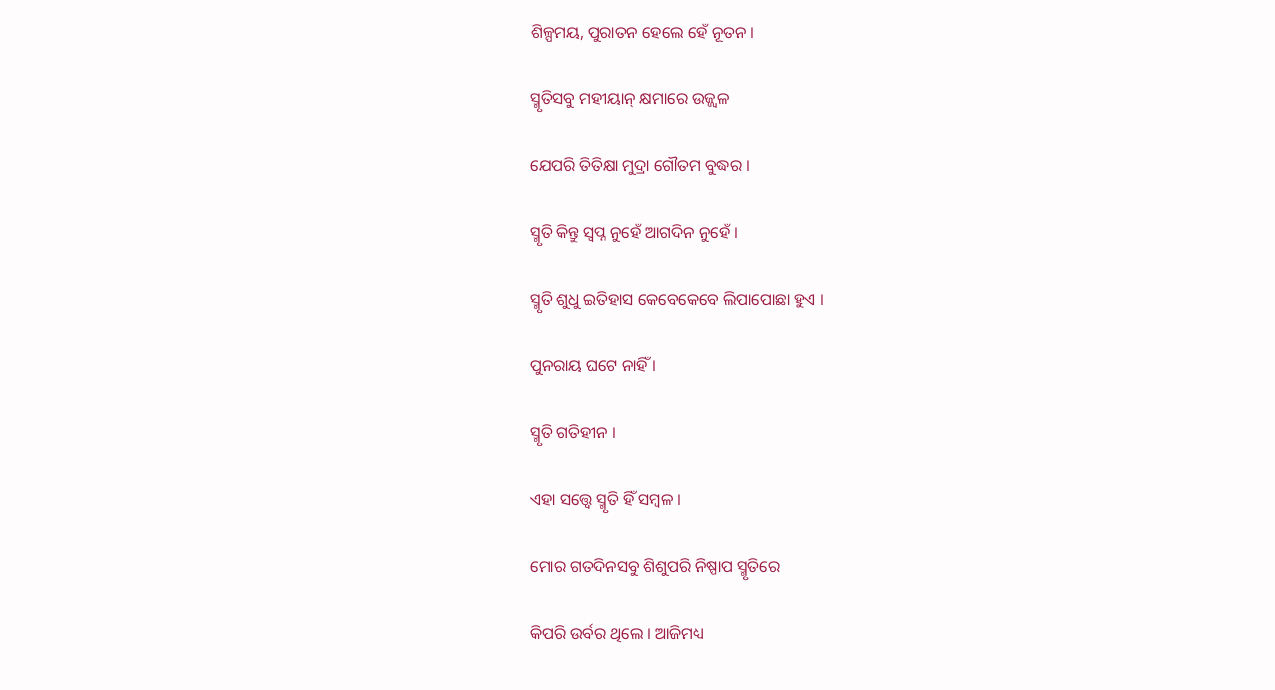ଶିଳ୍ପମୟ, ପୁରାତନ ହେଲେ ହେଁ ନୂତନ ।

ସ୍ମୃତିସବୁ ମହୀୟାନ୍‍ କ୍ଷମାରେ ଉଜ୍ଜ୍ୱଳ

ଯେପରି ତିତିକ୍ଷା ମୁଦ୍ରା ଗୌତମ ବୁଦ୍ଧର ।

ସ୍ମୃତି କିନ୍ତୁ ସ୍ୱପ୍ନ ନୁହେଁ ଆଗଦିନ ନୁହେଁ ।

ସ୍ମୃତି ଶୁଧୁ ଇତିହାସ କେବେକେବେ ଲିପାପୋଛା ହୁଏ ।

ପୁନରାୟ ଘଟେ ନାହିଁ ।

ସ୍ମୃତି ଗତିହୀନ ।

ଏହା ସତ୍ତ୍ୱେ ସ୍ମୃତି ହିଁ ସମ୍ବଳ ।

ମୋର ଗତଦିନସବୁ ଶିଶୁପରି ନିଷ୍ପାପ ସ୍ମୃତିରେ

କିପରି ଉର୍ବର ଥିଲେ । ଆଜିମଧ୍ୟ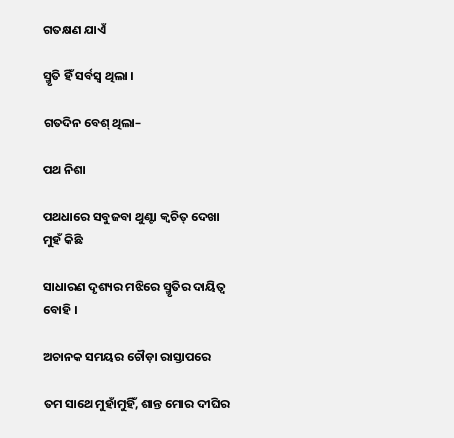ଗତକ୍ଷଣ ଯାଏଁ

ସ୍ମୃତି ହିଁ ସର୍ବସ୍ୱ ଥିଲା ।

ଗତଦିନ ବେଶ୍ ଥିଲା–

ପଥ ନିଶା

ପଥଧାରେ ସବୁଜବା ଥୁଣ୍ଟା କ୍ୱଚିତ୍‍ ଦେଖା ମୁହଁ କିଛି

ସାଧାରଣ ଦୃଶ୍ୟର ମଝିରେ ସ୍ମୃତିର ଦାୟିତ୍ୱ ବୋହି ।

ଅଚାନକ ସମୟର ଚୌଡ଼ା ରାସ୍ତାପରେ

ତମ ସାଥେ ମୁହାଁମୁହିଁ, ଶାନ୍ତ ମୋର ଦୀଘିର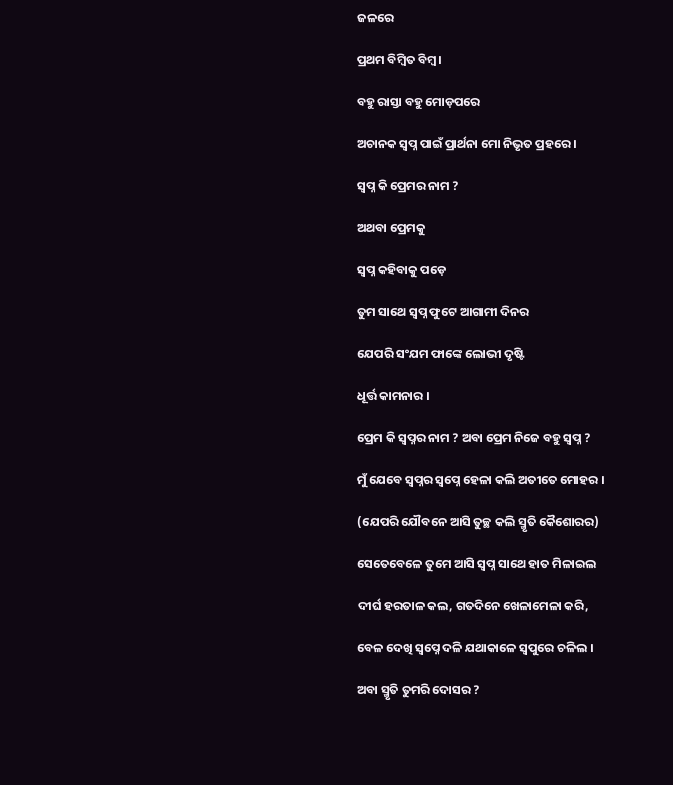ଜଳରେ

ପ୍ରଥମ ବିମ୍ବିତ ବିମ୍ୱ ।

ବହୁ ରାସ୍ତା ବହୁ ମୋଡ଼ପରେ

ଅଚାନକ ସ୍ୱପ୍ନ ପାଇଁ ପ୍ରାର୍ଥନା ମୋ ନିଭୃତ ପ୍ରହରେ ।

ସ୍ୱପ୍ନ କି ପ୍ରେମର ନାମ ?

ଅଥବା ପ୍ରେମକୁ

ସ୍ୱପ୍ନ କହିବାକୁ ପଡ଼େ

ତୁମ ସାଥେ ସ୍ୱପ୍ନ ଫୁଟେ ଆଗାମୀ ଦିନର

ଯେପରି ସଂଯମ ଫାଙ୍କେ ଲୋଭୀ ଦୃଷ୍ଟି

ଧୂର୍ତ୍ତ କାମନାର ।

ପ୍ରେମ କି ସ୍ୱପ୍ନର ନାମ ? ଅବା ପ୍ରେମ ନିଜେ ବହୁ ସ୍ୱପ୍ନ ?

ମୁଁ ଯେବେ ସ୍ୱପ୍ନର ସ୍ୱପ୍ନେ ହେଳା କଲି ଅତୀତେ ମୋହର ।

(ଯେପରି ଯୌବନେ ଆସି ତୁଚ୍ଛ କଲି ସ୍ମୃତି କୈଶୋରର)

ସେତେବେଳେ ତୁମେ ଆସି ସ୍ୱପ୍ନ ସାଥେ ହାତ ମିଳାଇଲ

ଦୀର୍ଘ ହରତାଳ କଲ, ଗତଦିନେ ଖେଳାମେଳା କରି,

ବେଳ ଦେଖି ସ୍ୱପ୍ନେ ଦଳି ଯଥାକାଳେ ସ୍ୱପୁରେ ଚଳିଲ ।

ଅବା ସ୍ମୃତି ତୁମରି ଦୋସର ?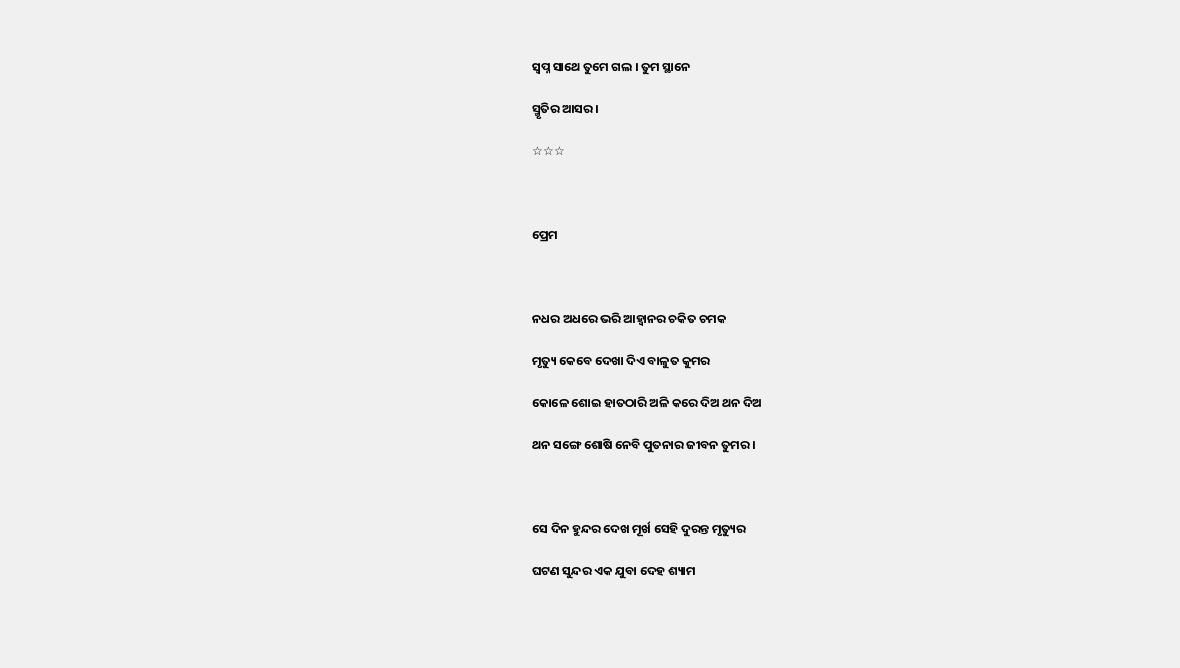ସ୍ୱପ୍ନ ସାଥେ ତୁମେ ଗଲ । ତୁମ ସ୍ଥାନେ

ସ୍ମୃତିର ଆସର ।

☆☆☆



ପ୍ରେମ



ନଧର ଅଧରେ ଭରି ଆହ୍ୱାନର ଚକିତ ଚମକ

ମୃତ୍ୟୁ କେବେ ଦେଖା ଦିଏ ବାଳୁତ କୁମର

କୋଳେ ଶୋଇ ହାତଠାରି ଅଳି କରେ ଦିଅ ଥନ ଦିଅ

ଥନ ସଙ୍ଗେ ଶୋଷି ନେବି ପୁତନାର ଜୀବନ ତୁମର ।



ସେ ଦିନ ହୁନ୍ଦର ଦେଖ ମୂର୍ଖ ସେହି ଦୁରନ୍ତ ମୃତ୍ୟୁର

ଘଟଣ ସୁନ୍ଦର ଏକ ଯୁବା ଦେହ ଶ୍ୟାମ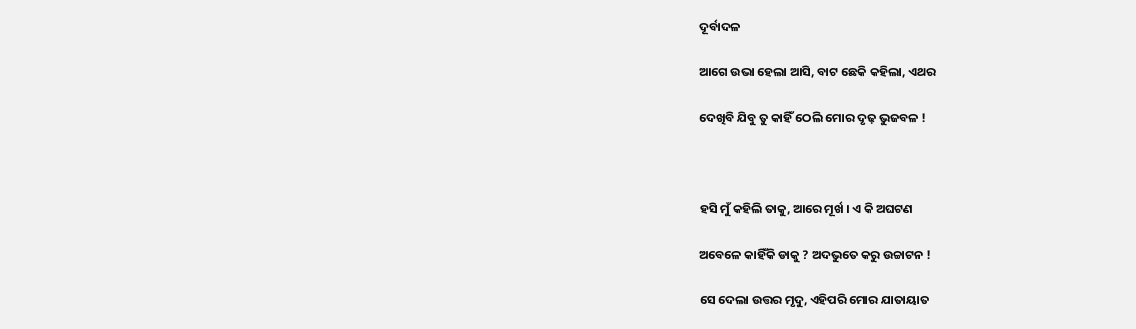ଦୂର୍ବାଦଳ

ଆଗେ ଉଭା ହେଲା ଆସି, ବାଟ ଛେକି କହିଲା, ଏଥର

ଦେଖିବି ଯିବୁ ତୁ କାହିଁ ଠେଲି ମୋର ଦୃଢ଼ ଭୁଜବଳ !



ହସି ମୁଁ କହିଲି ତାକୁ, ଆରେ ମୂର୍ଖ । ଏ କି ଅଘଟଣ

ଅବେଳେ କାହିଁକି ଡାକୁ ? ଅଦଭୁତେ କରୁ ଉଚ୍ଚାଟନ !

ସେ ଦେଲା ଉତ୍ତର ମୃଦୁ, ଏହିପରି ମୋର ଯାତାୟାତ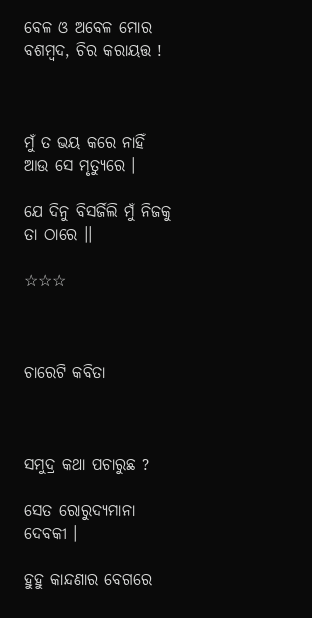ବେଳ ଓ ଅବେଳ ମୋର ବଶମ୍ବଦ, ଚିର କରାୟତ୍ତ !



ମୁଁ ତ ଭୟ କରେ ନାହିଁ ଆଉ ସେ ମୃତ୍ୟୁରେ ।

ଯେ ଦିନୁ ବିସର୍ଜିଲି ମୁଁ ନିଜକୁ ତା ଠାରେ ।।

☆☆☆



ଚାରେଟି କବିତା



ସମୁଦ୍ର କଥା ପଚାରୁଛ ?

ସେତ ରୋରୁଦ୍ୟମାନା ଦେବକୀ ।

ହୁହୁ କାନ୍ଦଣାର ବେଗରେ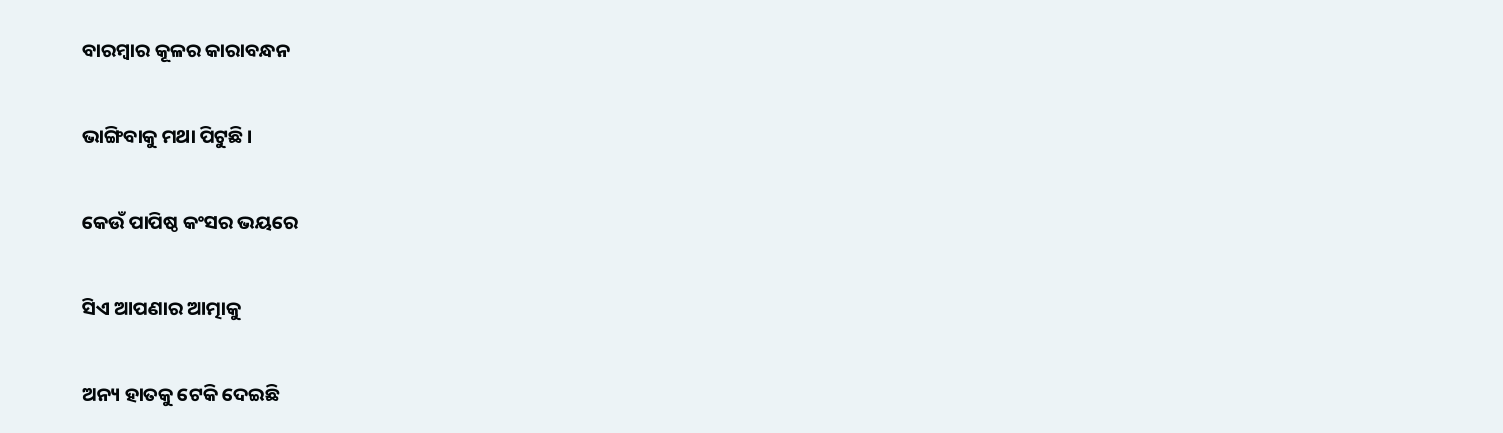ବାରମ୍ବାର କୂଳର କାରାବନ୍ଧନ

ଭାଙ୍ଗିବାକୁ ମଥା ପିଟୁଛି ।

କେଉଁ ପାପିଷ୍ଠ କଂସର ଭୟରେ

ସିଏ ଆପଣାର ଆତ୍ମାକୁ

ଅନ୍ୟ ହାତକୁ ଟେକି ଦେଇଛି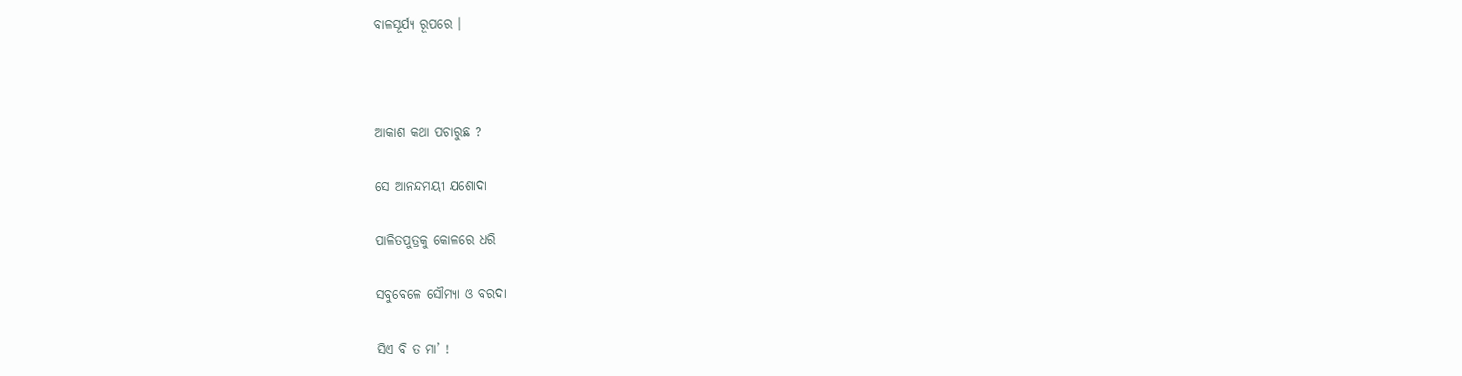ବାଳସୂର୍ଯ୍ୟ ରୂପରେ ।



ଆକାଶ କଥା ପଚାରୁଛ ?

ସେ ଆନନ୍ଦମୟୀ ଯଶୋଦା

ପାଳିତପୁତ୍ରକୁ କୋଳରେ ଧରି

ସବୁବେଳେ ସୌମ୍ୟା ଓ ବରଦା

ସିଏ ବି ତ ମା’ !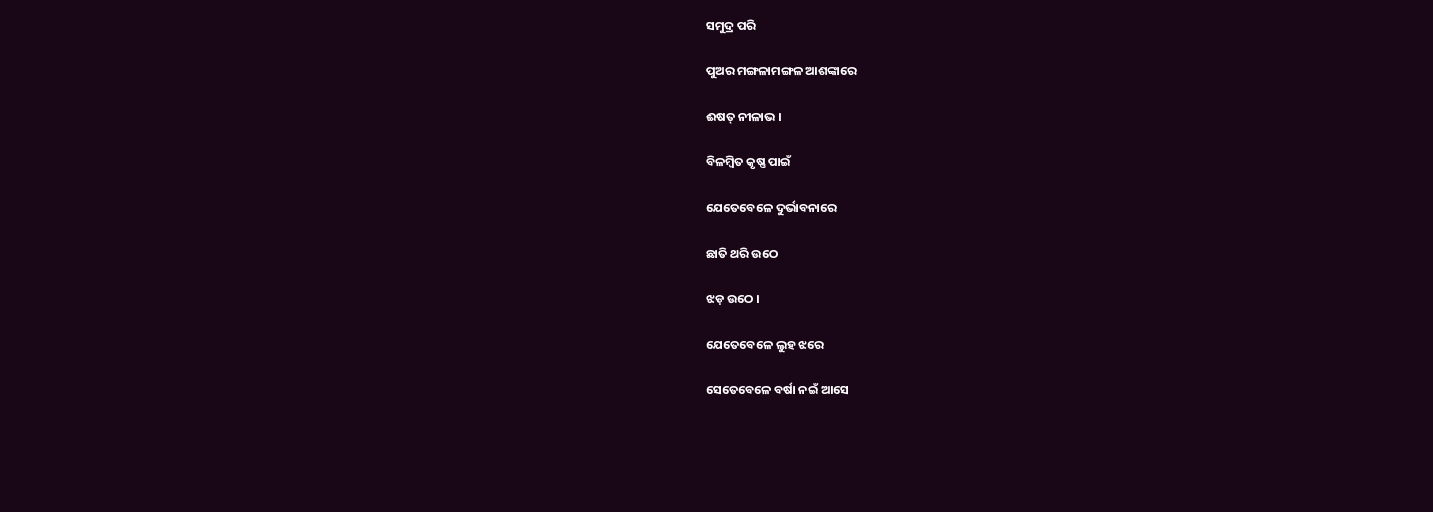ସମୁଦ୍ର ପରି

ପୁଅର ମଙ୍ଗଳାମଙ୍ଗଳ ଆଶଙ୍କାରେ

ଈଷତ୍‍ ନୀଳାଭ ।

ବିଳମ୍ବିତ କୃଷ୍ଣ ପାଇଁ

ଯେତେବେଳେ ଦୁର୍ଭାବନାରେ

ଛାତି ଥରି ଉଠେ

ଝଡ଼ ଉଠେ ।

ଯେତେବେଳେ ଲୁହ ଝରେ

ସେତେବେଳେ ବର୍ଷା ନଇଁ ଆସେ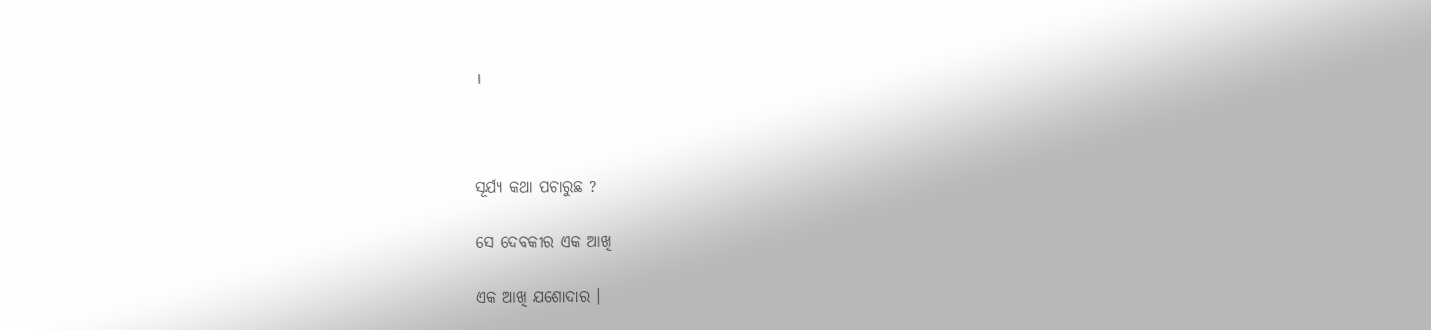।



ସୂର୍ଯ୍ୟ କଥା ପଚାରୁଛ ?

ସେ ଦେବକୀର ଏକ ଆଖି

ଏକ ଆଖି ଯଶୋଦାର ।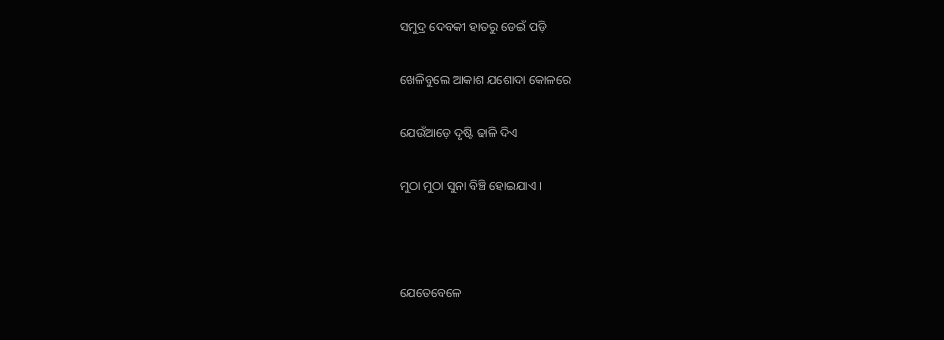ସମୁଦ୍ର ଦେବକୀ ହାତରୁ ଡେଇଁ ପଡ଼ି

ଖେଳିବୁଲେ ଆକାଶ ଯଶୋଦା କୋଳରେ

ଯେଉଁଆଡ଼େ ଦୃଷ୍ଟି ଢାଳି ଦିଏ

ମୁଠା ମୁଠା ସୁନା ବିଞ୍ଚି ହୋଇଯାଏ ।



ଯେତେବେଳେ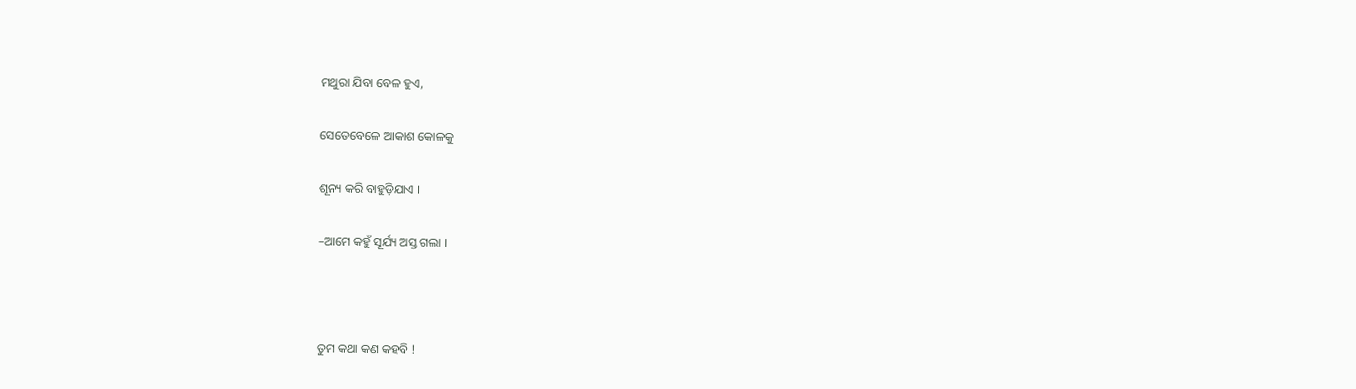ମଥୁରା ଯିବା ବେଳ ହୁଏ,

ସେତେବେଳେ ଆକାଶ କୋଳକୁ

ଶୂନ୍ୟ କରି ବାହୁଡ଼ିଯାଏ ।

–ଆମେ କହୁଁ ସୂର୍ଯ୍ୟ ଅସ୍ତ ଗଲା ।



ତୁମ କଥା କଣ କହବି !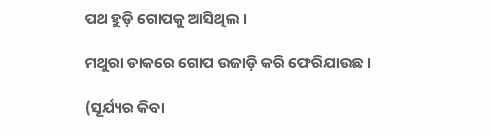ପଥ ହୁଡ଼ି ଗୋପକୁ ଆସିଥିଲ ।

ମଥୁରା ଡାକରେ ଗୋପ ଉଜାଡ଼ି କରି ଫେରିଯାଉଛ ।

(ସୂର୍ଯ୍ୟର କିବା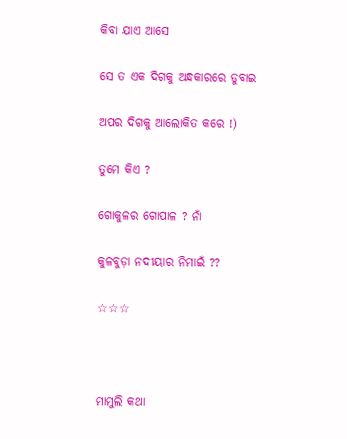କିବା ଯାଏ ଆସେ

ସେ ତ ଏକ ଦିଗକୁ ଅନ୍ଧକାରରେ ଡୁବାଇ

ଅପର ଦିଗକୁ ଆଲୋକିତ କରେ !)

ତୁମେ କିଏ ?

ଗୋକୁଳର ଗୋପାଳ ? ନାଁ

କୁଳବୁଡ଼ା ନଦୀୟାର ନିମାଇଁ ??

☆☆☆



ମାମୁଲି କଥା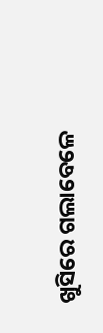ଖୁସିରେ ଗଲାବେଳେ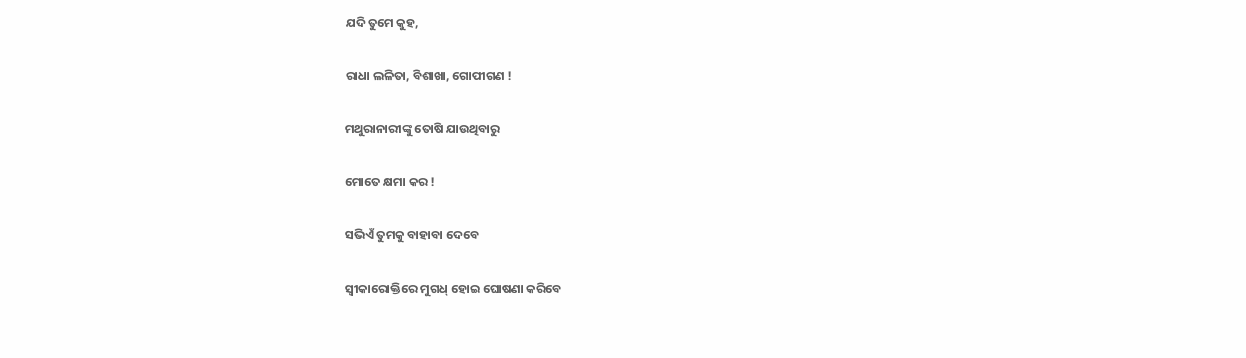ଯଦି ତୁମେ କୁହ,

ରାଧା ଲଳିତା, ବିଶାଖା, ଗୋପୀଗଣ !

ମଥୁରାନାରୀଙ୍କୁ ତୋଷି ଯାଉଥିବାରୁ

ମୋତେ କ୍ଷମା କର !

ସଭିଏଁ ତୁମକୁ ବାହାବା ଦେବେ

ସ୍ୱୀକାରୋକ୍ତିରେ ମୁଗଧ୍‍ ହୋଇ ଘୋଷଣା କରିବେ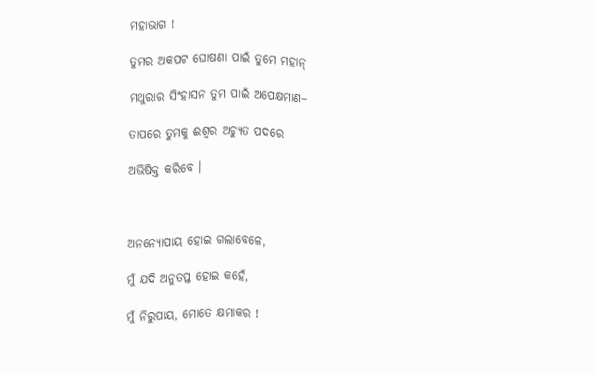ମହାଭାଗ !

ତୁମର ଅକପଟ ଘୋଷଣା ପାଇଁ ତୁମେ ମହାନ୍‍

ମଥୁରାର ସିଂହାସନ ତୁମ ପାଇଁ ଅପେକ୍ଷମାଣ–

ତାପରେ ତୁମକୁ ଈଶ୍ୱର ଅଚ୍ୟୁତ ପଦରେ

ଅଭିଷିକ୍ତ କରିବେ ।



ଅନନ୍ୟୋପାୟ ହୋଇ ଗଲାବେଳେ,

ମୁଁ ଯଦି ଅନୁତପ୍ତ ହୋଇ କହେଁ,

ମୁଁ ନିରୁପାୟ, ମୋତେ କ୍ଷମାକର !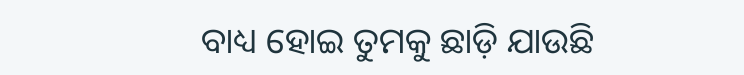ବାଧ୍ୟ ହୋଇ ତୁମକୁ ଛାଡ଼ି ଯାଉଛି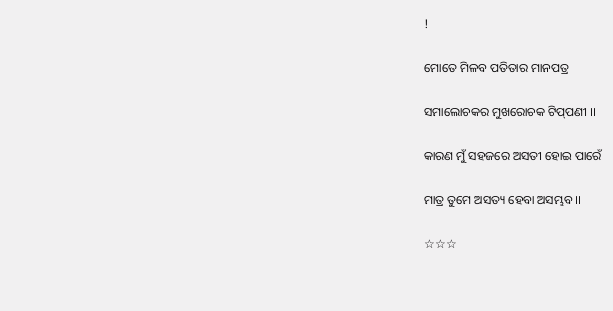!

ମୋତେ ମିଳବ ପତିତାର ମାନପତ୍ର

ସମାଲୋଚକର ମୁଖରୋଚକ ଟିପ୍‍ପଣୀ ।।

କାରଣ ମୁଁ ସହଜରେ ଅସତୀ ହୋଇ ପାରେଁ

ମାତ୍ର ତୁମେ ଅସତ୍ୟ ହେବା ଅସମ୍ଭବ ।।

☆☆☆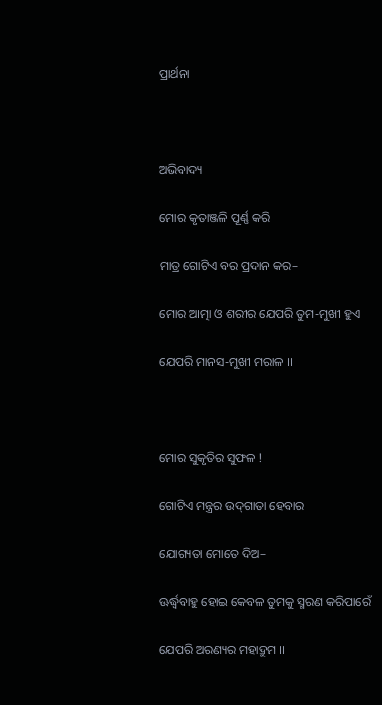ପ୍ରାର୍ଥନା



ଅଭିବାଦ୍ୟ

ମୋର କୃତାଞ୍ଜଳି ପୂର୍ଣ୍ଣ କରି

ମାତ୍ର ଗୋଟିଏ ବର ପ୍ରଦାନ କର–

ମୋର ଆତ୍ମା ଓ ଶରୀର ଯେପରି ତୁମ-ମୁଖୀ ହୁଏ

ଯେପରି ମାନସ-ମୁଖୀ ମରାଳ ।।



ମୋର ସୁକୃତିର ସୁଫଳ !

ଗୋଟିଏ ମନ୍ତ୍ରର ଉଦ୍‍ଗାତା ହେବାର

ଯୋଗ୍ୟତା ମୋତେ ଦିଅ–

ଊର୍ଦ୍ଧ୍ୱବାହୁ ହୋଇ କେବଳ ତୁମକୁ ସ୍ମରଣ କରିପାରେଁ

ଯେପରି ଅରଣ୍ୟର ମହାଦ୍ରୁମ ।।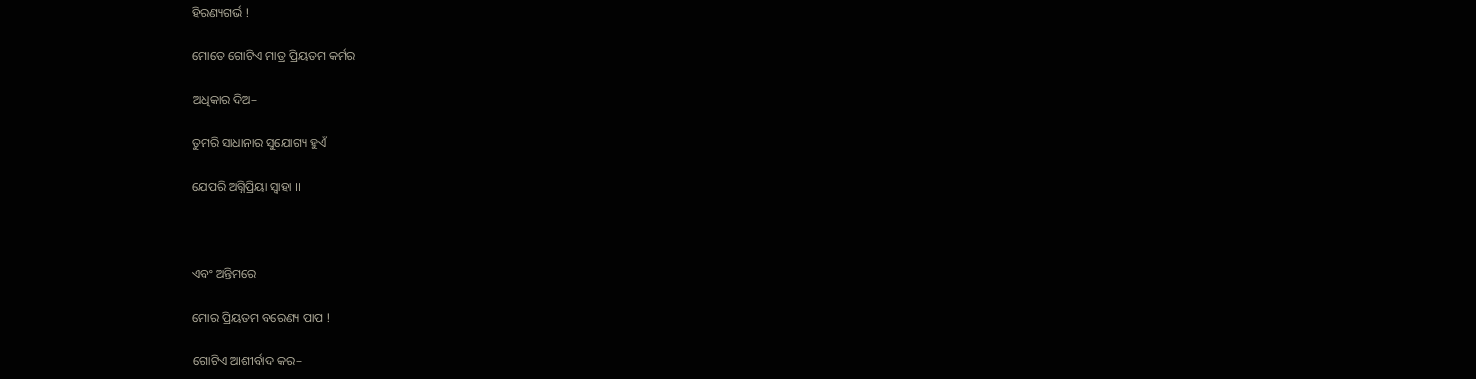ହିରଣ୍ୟଗର୍ଭ !

ମୋତେ ଗୋଟିଏ ମାତ୍ର ପ୍ରିୟତମ କର୍ମର

ଅଧିକାର ଦିଅ–

ତୁମରି ସାଧାନାର ସୁଯୋଗ୍ୟ ହୁଏଁ

ଯେପରି ଅଗ୍ନିପ୍ରିୟା ସ୍ୱାହା ।।



ଏବଂ ଅନ୍ତିମରେ

ମୋର ପ୍ରିୟତମ ବରେଣ୍ୟ ପାପ !

ଗୋଟିଏ ଆଶୀର୍ବାଦ କର–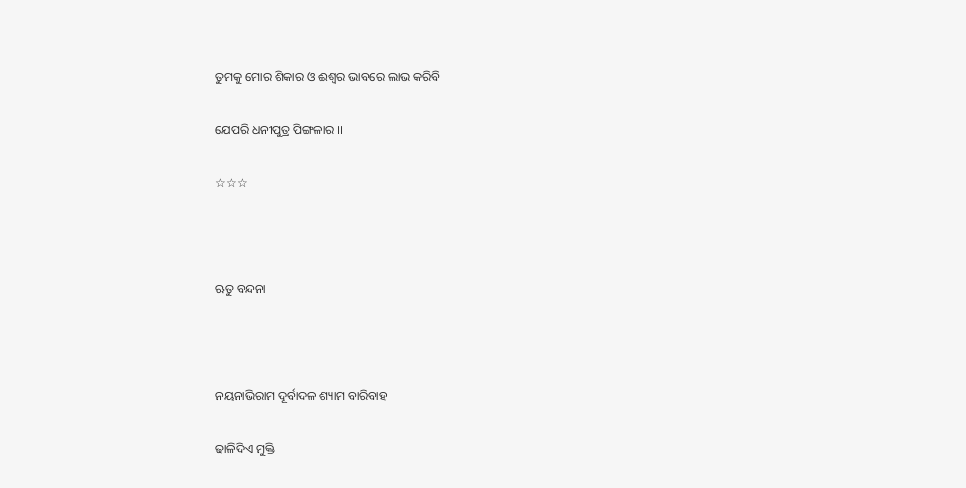ତୁମକୁ ମୋର ଶିକାର ଓ ଈଶ୍ୱର ଭାବରେ ଲାଭ କରିବି

ଯେପରି ଧନୀପୁତ୍ର ପିଙ୍ଗଳାର ।।

☆☆☆



ଋତୁ ବନ୍ଦନା



ନୟନାଭିରାମ ଦୂର୍ବାଦଳ ଶ୍ୟାମ ବାରିବାହ

ଢାଳିଦିଏ ମୁକ୍ତି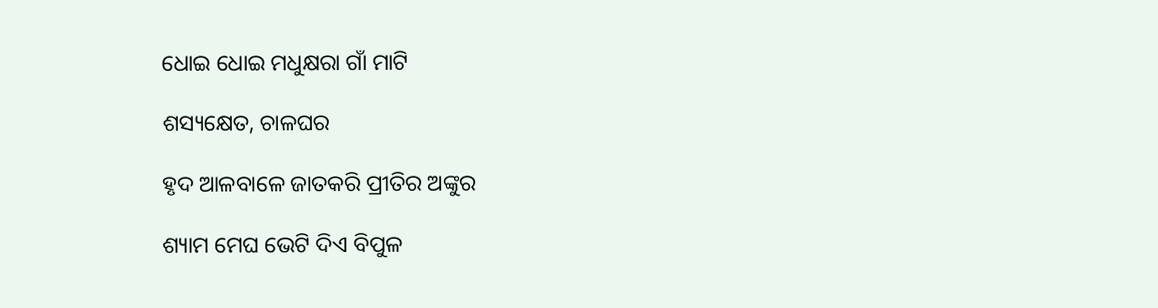ଧୋଇ ଧୋଇ ମଧୁକ୍ଷରା ଗାଁ ମାଟି

ଶସ୍ୟକ୍ଷେତ, ଚାଳଘର

ହୃଦ ଆଳବାଳେ ଜାତକରି ପ୍ରୀତିର ଅଙ୍କୁର

ଶ୍ୟାମ ମେଘ ଭେଟି ଦିଏ ବିପୁଳ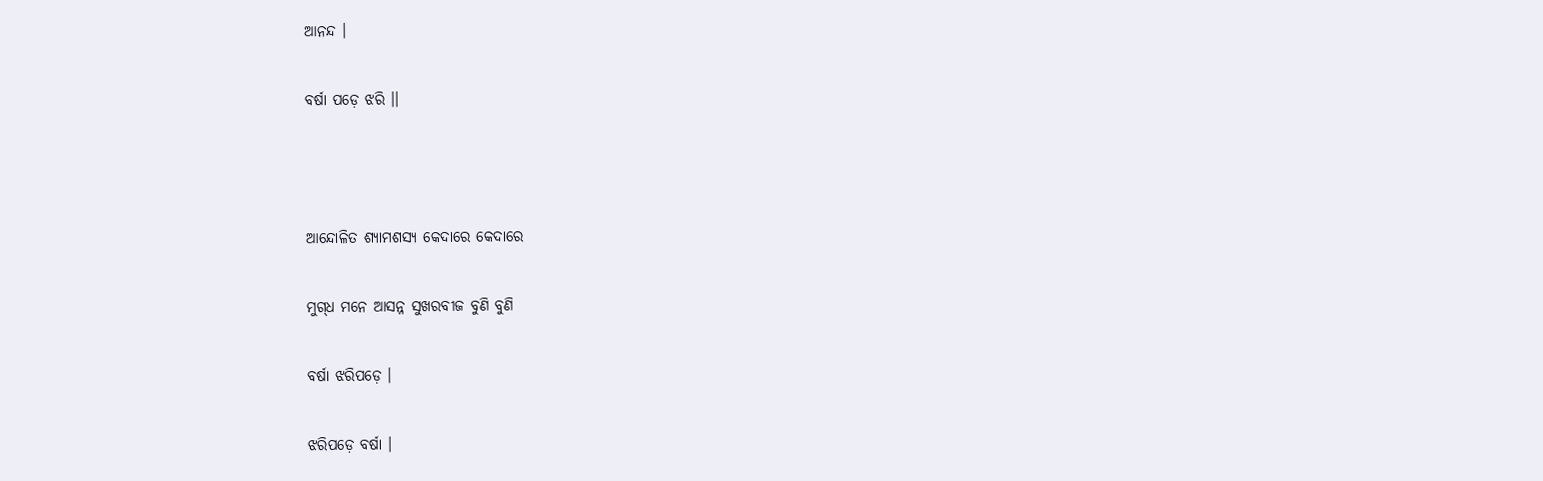ଆନନ୍ଦ ।

ବର୍ଷା ପଡ଼େ ଝରି ।।



ଆନ୍ଦୋଳିତ ଶ୍ୟାମଶସ୍ୟ କେଦାରେ କେଦାରେ

ମୁଗ୍‍ଧ ମନେ ଆସନ୍ନ ସୁଖରବୀଜ ବୁଣି ବୁଣି

ବର୍ଷା ଝରିପଡ଼େ ।

ଝରିପଡ଼େ ବର୍ଷା ।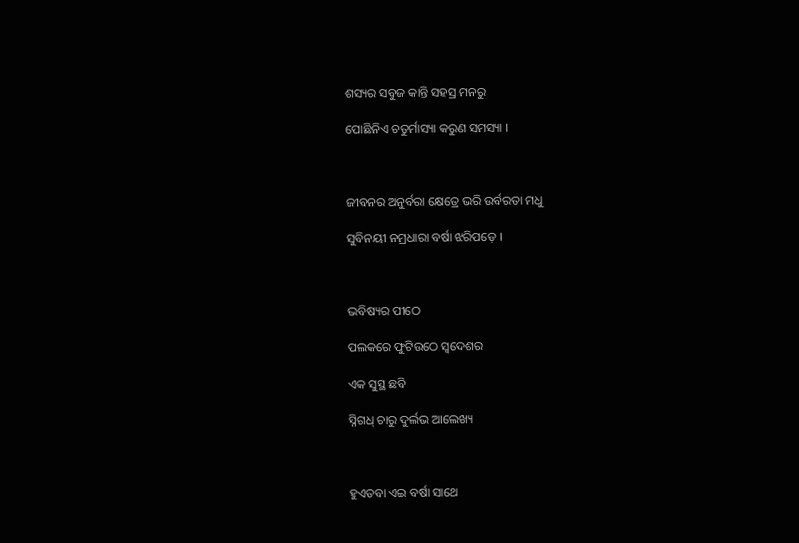ଶସ୍ୟର ସବୁଜ କାନ୍ତି ସହସ୍ର ମନରୁ

ପୋଛିନିଏ ଚତୁର୍ମାସ୍ୟା କରୁଣ ସମସ୍ୟା ।



ଜୀବନର ଅନୁର୍ବରା କ୍ଷେତ୍ରେ ଭରି ଉର୍ବରତା ମଧୁ

ସୁବିନୟୀ ନମ୍ରଧାରା ବର୍ଷା ଝରିପଡ଼େ ।



ଭବିଷ୍ୟର ପୀଠେ

ପଲକରେ ଫୁଟିଉଠେ ସ୍ୱଦେଶର

ଏକ ସୁସ୍ଥ ଛବି

ସ୍ନିଗଧ୍‍ ଚାରୁ ଦୁର୍ଲଭ ଆଲେଖ୍ୟ



ହୁଏତବା ଏଇ ବର୍ଷା ସାଥେ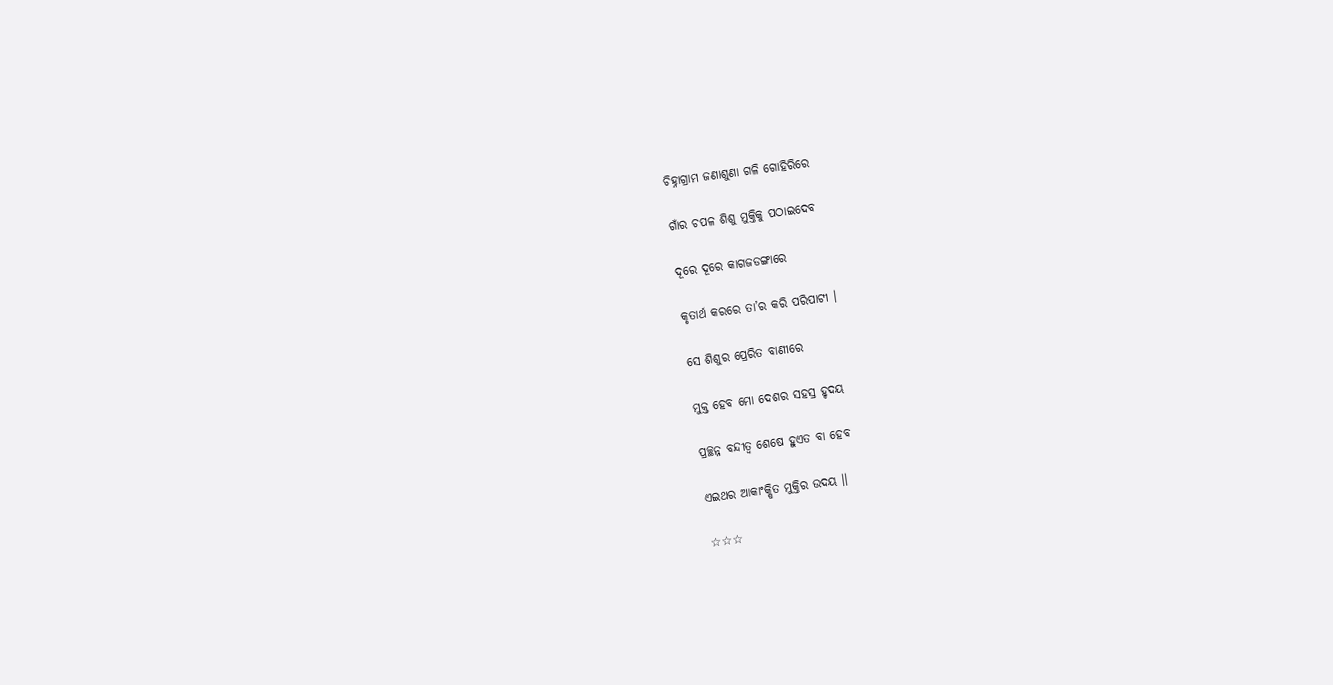ଚିହ୍ନାଗ୍ରାମ ଜଣାଶୁଣା ଗଳି ଗୋହିରିରେ

ଗାଁର ଚପଳ ଶିଶୁ ମୁକ୍ତିକୁ ପଠାଇଦେବ

ଦୂରେ ଦୂରେ କାଗଜଡଙ୍ଗାରେ

କୃତାର୍ଥ କରରେ ତା’ର କରି ପରିପାଟୀ ।

ସେ ଶିଶୁର ପ୍ରେରିତ ବାଣୀରେ

ମୁକ୍ତ ହେବ ମୋ ଦେଶର ସହସ୍ର ହୃଦୟ

ପ୍ରଚ୍ଛନ୍ନ ବନ୍ଦୀତ୍ୱ ଶେଷେ ହୁଏତ ବା ହେବ

ଏଇଥର ଆକାଂକ୍ଷିତ ମୁକ୍ତିର ଉଦୟ ।।

☆☆☆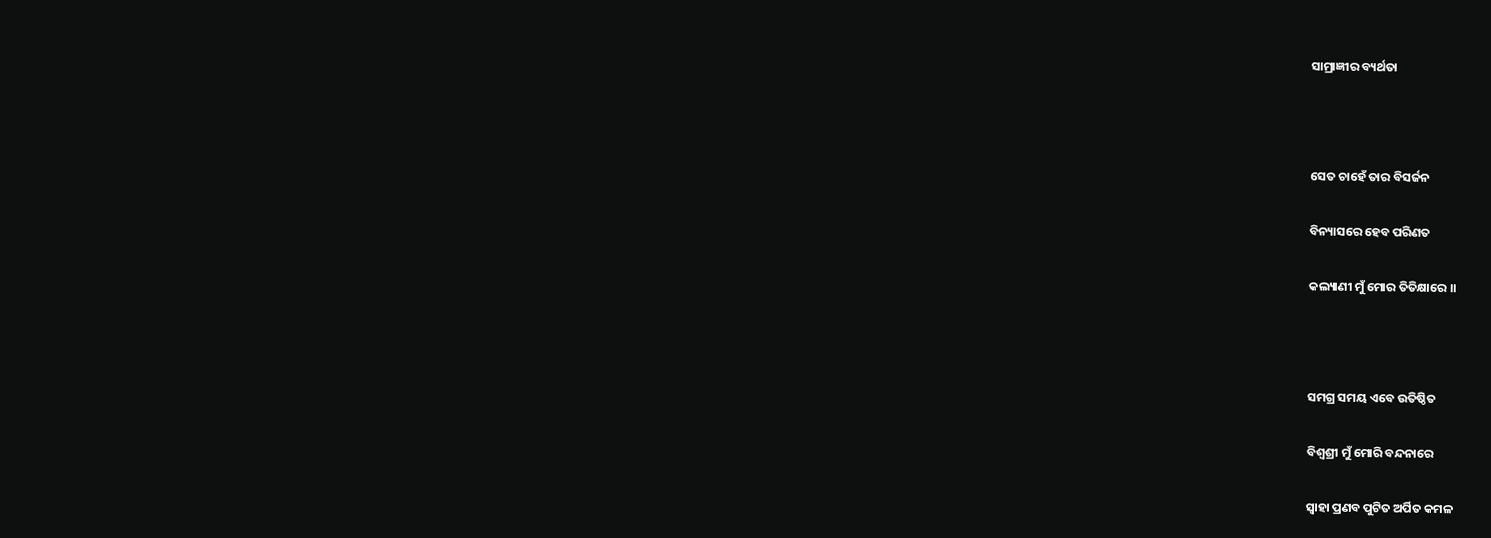ସାମ୍ରାଜ୍ଞୀର ବ୍ୟର୍ଥତା



ସେତ ଚାହେଁ ତାର ବିସର୍ଜନ

ବିନ୍ୟାସରେ ହେବ ପରିଣତ

କଲ୍ୟାଣୀ ମୁଁ ମୋର ତିତିକ୍ଷାରେ ।।



ସମଗ୍ର ସମୟ ଏବେ ଉତିଷ୍ଠିତ

ବିଶ୍ୱଶ୍ରୀ ମୁଁ ମୋରି ବନ୍ଦନାରେ

ସ୍ୱାହା ପ୍ରଣବ ପୁଟିତ ଅର୍ପିତ କମଳ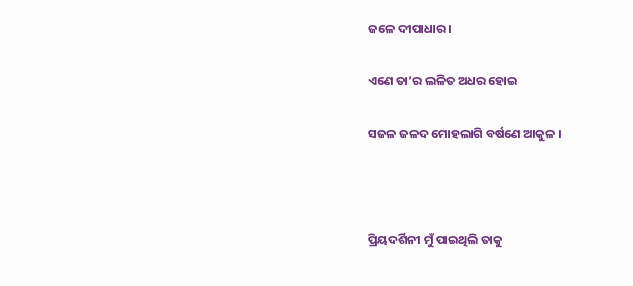ଜଳେ ଦୀପାଧାର ।

ଏଣେ ତା’ର ଲଳିତ ଅଧର ହୋଇ

ସଜଳ ଜଳଦ ମୋହଲାଗି ବର୍ଷଣେ ଆକୁଳ ।



ପ୍ରିୟଦର୍ଶିନୀ ମୁଁ ପାଇଥିଲି ତାକୁ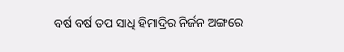ବର୍ଷ ବର୍ଷ ତପ ସାଧି ହିମାଦ୍ରିର ନିର୍ଜନ ଅଙ୍ଗରେ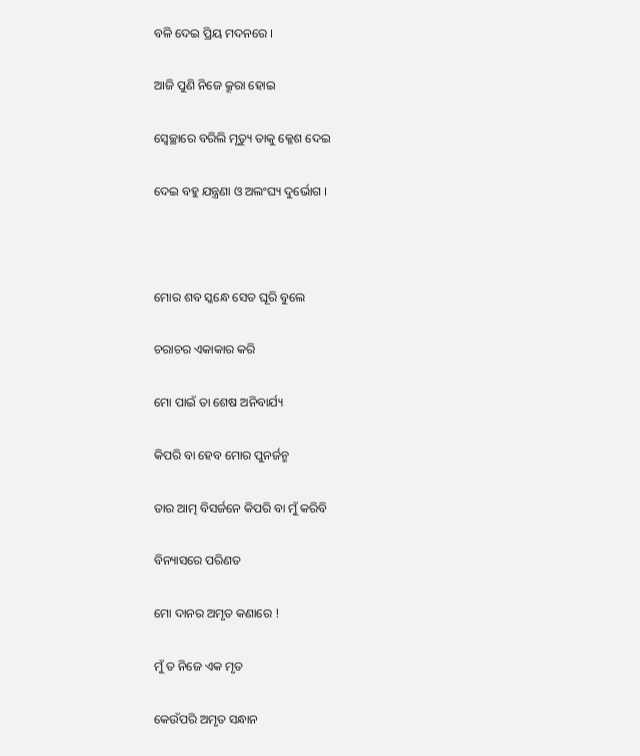ବଳି ଦେଇ ପ୍ରିୟ ମଦନରେ ।

ଆଜି ପୁଣି ନିଜେ କ୍ରୂରା ହୋଇ

ସ୍ୱେଚ୍ଛାରେ ବରିଲି ମୃତ୍ୟୁ ତାକୁ କ୍ଳେଶ ଦେଇ

ଦେଇ ବହୁ ଯନ୍ତ୍ରଣା ଓ ଅଲଂଘ୍ୟ ଦୁର୍ଭୋଗ ।



ମୋର ଶବ ସ୍କନ୍ଧେ ସେତ ଘୂରି ବୁଲେ

ଚରାଚର ଏକାକାର କରି

ମୋ ପାଇଁ ତା ଶେଷ ଅନିବାର୍ଯ୍ୟ

କିପରି ବା ହେବ ମୋର ପୁନର୍ଜନ୍ମ

ତାର ଆତ୍ମ ବିସର୍ଜନେ କିପରି ବା ମୁଁ କରିବି

ବିନ୍ୟାସରେ ପରିଣତ

ମୋ ଦାନର ଅମୃତ କଣାରେ !

ମୁଁ ତ ନିଜେ ଏକ ମୃତ

କେଉଁପରି ଅମୃତ ସନ୍ଧାନ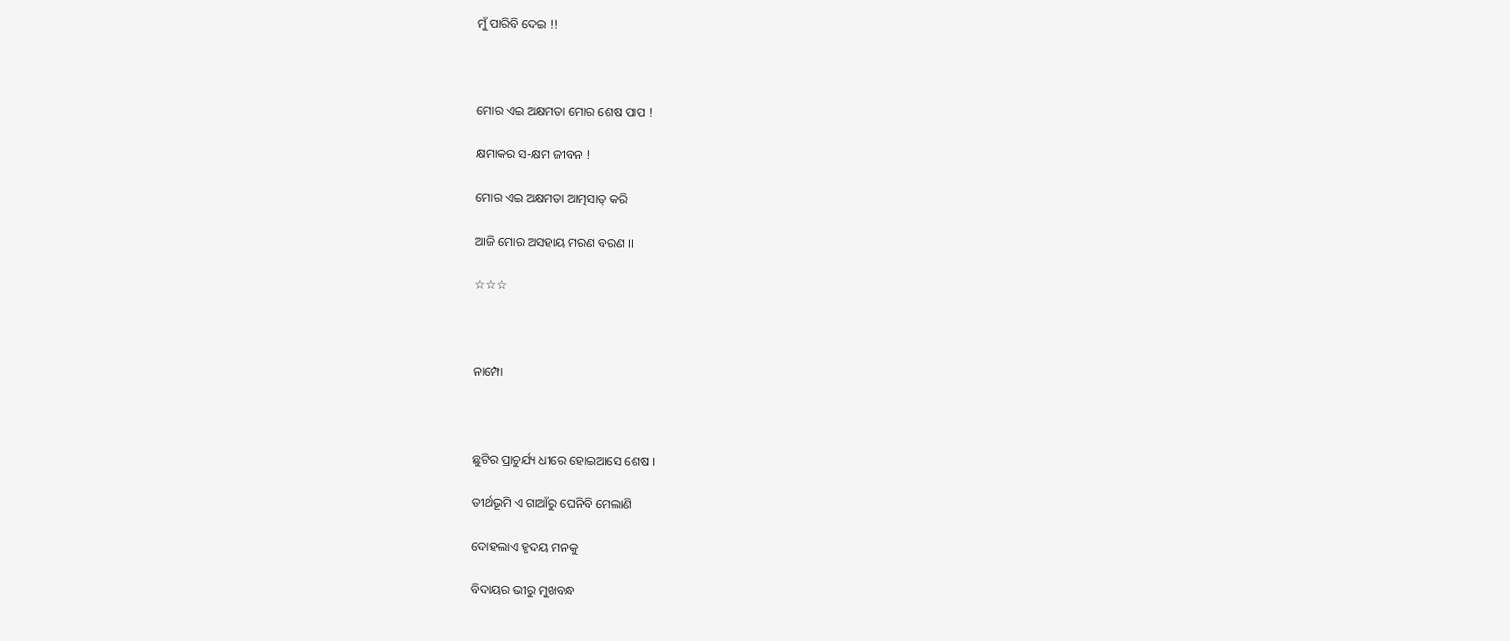ମୁଁ ପାରିବି ଦେଇ !!



ମୋର ଏଇ ଅକ୍ଷମତା ମୋର ଶେଷ ପାପ !

କ୍ଷମାକର ସ-କ୍ଷମ ଜୀବନ !

ମୋର ଏଇ ଅକ୍ଷମତା ଆତ୍ମସାତ୍‍ କରି

ଆଜି ମୋର ଅସହାୟ ମରଣ ବରଣ ।।

☆☆☆



ନାମ୍ପୋ



ଛୁଟିର ପ୍ରାଚୁର୍ଯ୍ୟ ଧୀରେ ହୋଇଆସେ ଶେଷ ।

ତୀର୍ଥଭୂମି ଏ ଗାଆଁରୁ ଘେନିବି ମେଲାଣି

ଦୋହଲାଏ ହୃଦୟ ମନକୁ

ବିଦାୟର ଭୀରୁ ମୁଖବନ୍ଧ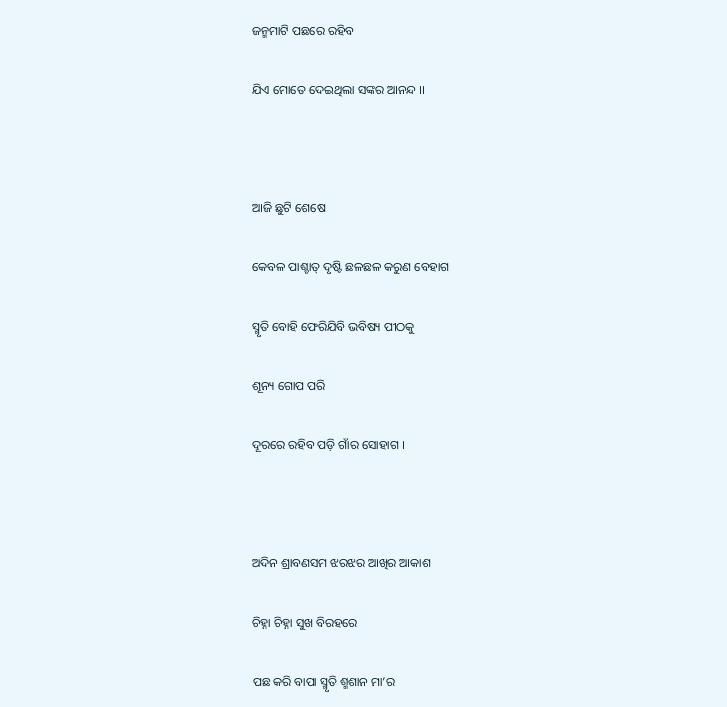ଜନ୍ମମାଟି ପଛରେ ରହିବ

ଯିଏ ମୋତେ ଦେଇଥିଲା ସଙ୍କର ଆନନ୍ଦ ।।



ଆଜି ଛୁଟି ଶେଷେ

କେବଳ ପାଶ୍ଚାତ୍‍ ଦୃଷ୍ଟି ଛଳଛଳ କରୁଣ ବେହାଗ

ସ୍ମୃତି ବୋହି ଫେରିଯିବି ଭବିଷ୍ୟ ପୀଠକୁ

ଶୂନ୍ୟ ଗୋପ ପରି

ଦୂରରେ ରହିବ ପଡ଼ି ଗାଁର ସୋହାଗ ।



ଅଦିନ ଶ୍ରାବଣସମ ଝରଝର ଆଖିର ଆକାଶ

ଚିହ୍ନା ଚିହ୍ନା ସୁଖ ବିରହରେ

ପଛ କରି ବାପା ସ୍ମୃତି ଶ୍ମଶାନ ମା’ର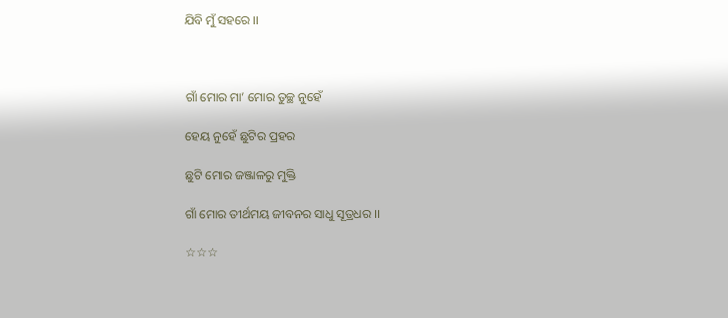ଯିବି ମୁଁ ସହରେ ।।



ଗାଁ ମୋର ମା’ ମୋର ତୁଚ୍ଛ ନୁହେଁ

ହେୟ ନୁହେଁ ଛୁଟିର ପ୍ରହର

ଛୁଟି ମୋର ଜଞ୍ଜାଳରୁ ମୁକ୍ତି

ଗାଁ ମୋର ତୀର୍ଥମୟ ଜୀବନର ସାଧୁ ସୂତ୍ରଧର ।।

☆☆☆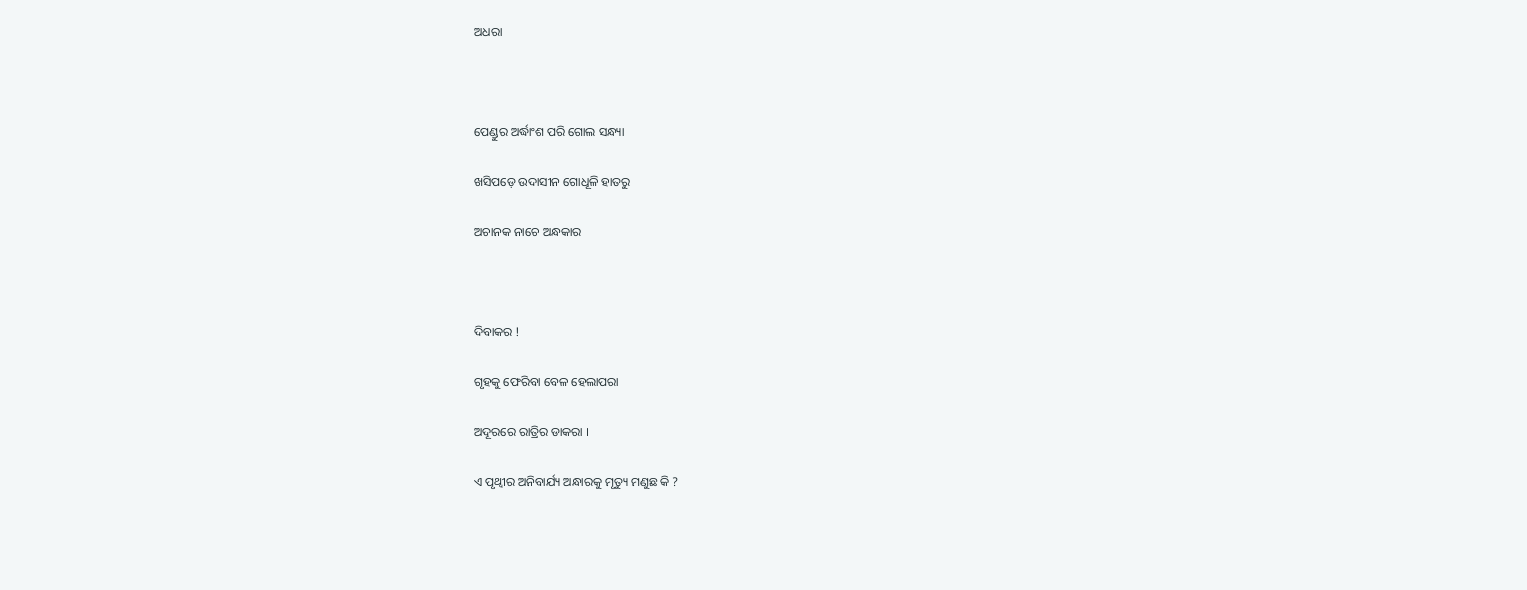ଅଧରା



ପେଣ୍ଡୁର ଅର୍ଦ୍ଧାଂଶ ପରି ଗୋଲ ସନ୍ଧ୍ୟା

ଖସିପଡ଼େ ଉଦାସୀନ ଗୋଧୂଳି ହାତରୁ

ଅଚାନକ ନାଚେ ଅନ୍ଧକାର



ଦିବାକର !

ଗୃହକୁ ଫେରିବା ବେଳ ହେଲାପରା

ଅଦୂରରେ ରାତ୍ରିର ଡାକରା ।

ଏ ପୃଥ୍ୱୀର ଅନିବାର୍ଯ୍ୟ ଅନ୍ଧାରକୁ ମୃତ୍ୟୁ ମଣୁଛ କି ?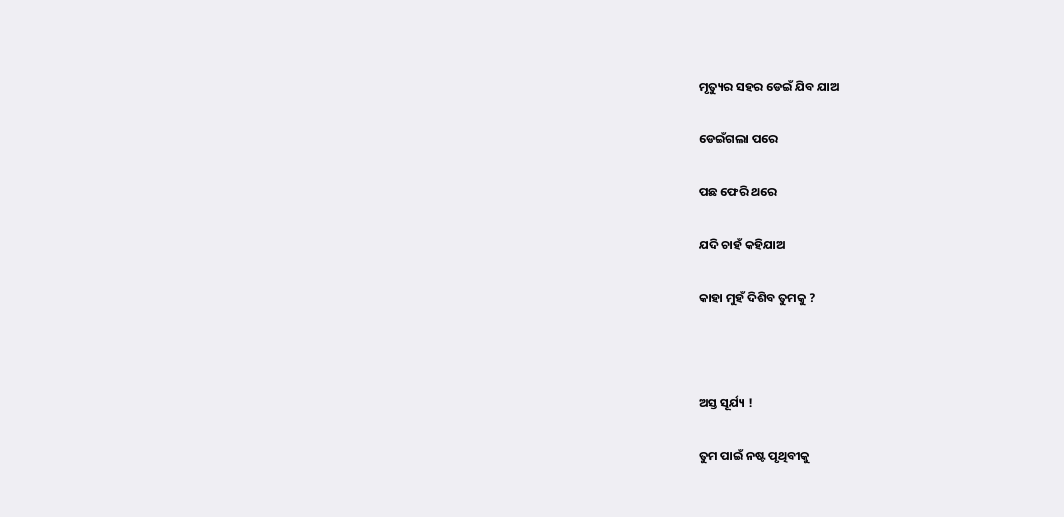ମୃତ୍ୟୁର ସହର ଡେଇଁ ଯିବ ଯାଅ

ଡେଇଁଗଲା ପରେ

ପଛ ଫେରି ଥରେ

ଯଦି ଚାହଁ କହିଯାଅ

କାହା ମୁହଁ ଦିଶିବ ତୁମକୁ ?



ଅସ୍ତ ସୂର୍ଯ୍ୟ !

ତୁମ ପାଇଁ ନଷ୍ଟ ପୃଥିବୀକୁ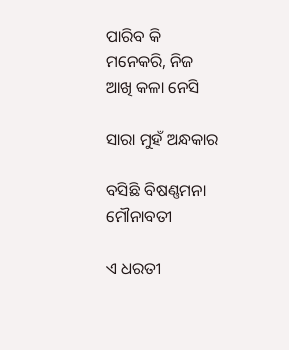ପାରିବ କି ମନେକରି, ନିଜ ଆଖି କଳା ନେସି

ସାରା ମୁହଁ ଅନ୍ଧକାର

ବସିଛି ବିଷଣ୍ଣମନା ମୌନାବତୀ

ଏ ଧରତୀ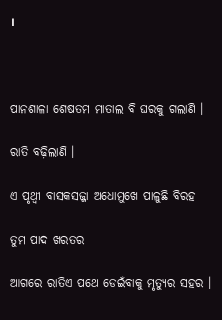।



ପାନଶାଳା ଶେଷତମ ମାତାଲ ବି ଘରକୁ ଗଲାଣି ।

ରାତି ବଢ଼ିଲାଣି ।

ଏ ପୃଥ୍ୱୀ ବାସକସଜ୍ଜା ଅଧୋମୁଖେ ପାଳୁଛି ବିରହ

ତୁମ ପାଦ ଖରତର

ଆଗରେ ରାତିଏ ପଥେ ଡେଇଁବାକୁ ମୃତ୍ୟୁର ସହର ।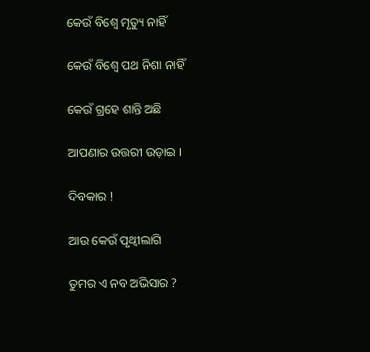କେଉଁ ବିଶ୍ୱେ ମୃତ୍ୟୁ ନାହିଁ

କେଉଁ ବିଶ୍ୱେ ପଥ ନିଶା ନାହିଁ

କେଉଁ ଗ୍ରହେ ଶାନ୍ତି ଅଛି

ଆପଣାର ଉତ୍ତରୀ ଉଡ଼ାଇ ।

ଦିବକାର !

ଆଉ କେଉଁ ପୃଥ୍ୱୀଲାଗି

ତୁମର ଏ ନବ ଅଭିସାର ?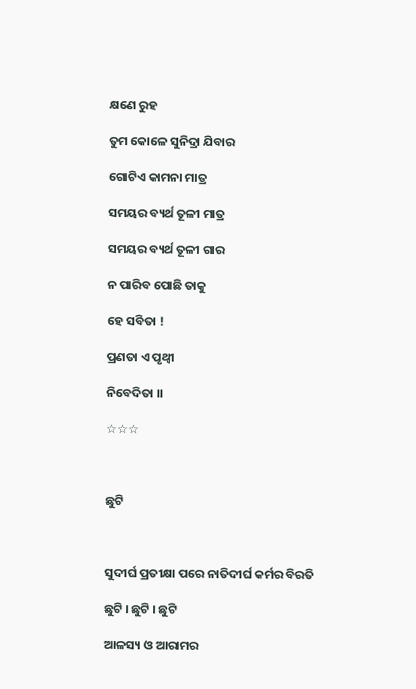କ୍ଷଣେ ରୁହ

ତୁମ କୋଳେ ସୁନିଦ୍ରା ଯିବାର

ଗୋଟିଏ କାମନା ମାତ୍ର

ସମୟର ବ୍ୟର୍ଥ ତୂଳୀ ମାତ୍ର

ସମୟର ବ୍ୟର୍ଥ ତୂଳୀ ଗାର

ନ ପାରିବ ପୋଛି ତାକୁ

ହେ ସବିତା !

ପ୍ରଣତା ଏ ପୃଥ୍ୱୀ

ନିବେଦିତା ।।

☆☆☆



ଛୁଟି



ସୁଦୀର୍ଘ ପ୍ରତୀକ୍ଷା ପରେ ନାତିଦୀର୍ଘ କର୍ମର ବିରତି

ଛୁଟି । ଛୁଟି । ଛୁଟି

ଆଳସ୍ୟ ଓ ଆରାମର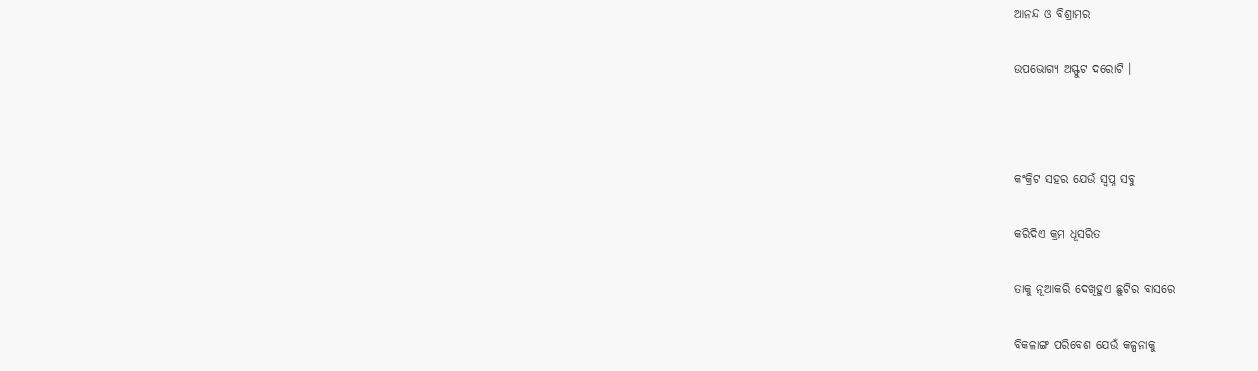ଆନନ୍ଦ ଓ ବିଶ୍ରାମର

ଉପଭୋଗ୍ୟ ଅସ୍ଫୁଟ ଦରୋଟି ।



କଂକ୍ରିଟ ସହର ଯେଉଁ ସ୍ୱପ୍ନ ସବୁ

କରିଦିଏ କ୍ରମ ଧୂସରିତ

ତାକୁ ନୂଆକରି ଦେଖିହୁଏ ଛୁଟିର ବାସରେ

ବିକଳାଙ୍ଗ ପରିବେଶ ଯେଉଁ କଳ୍ପନାକୁ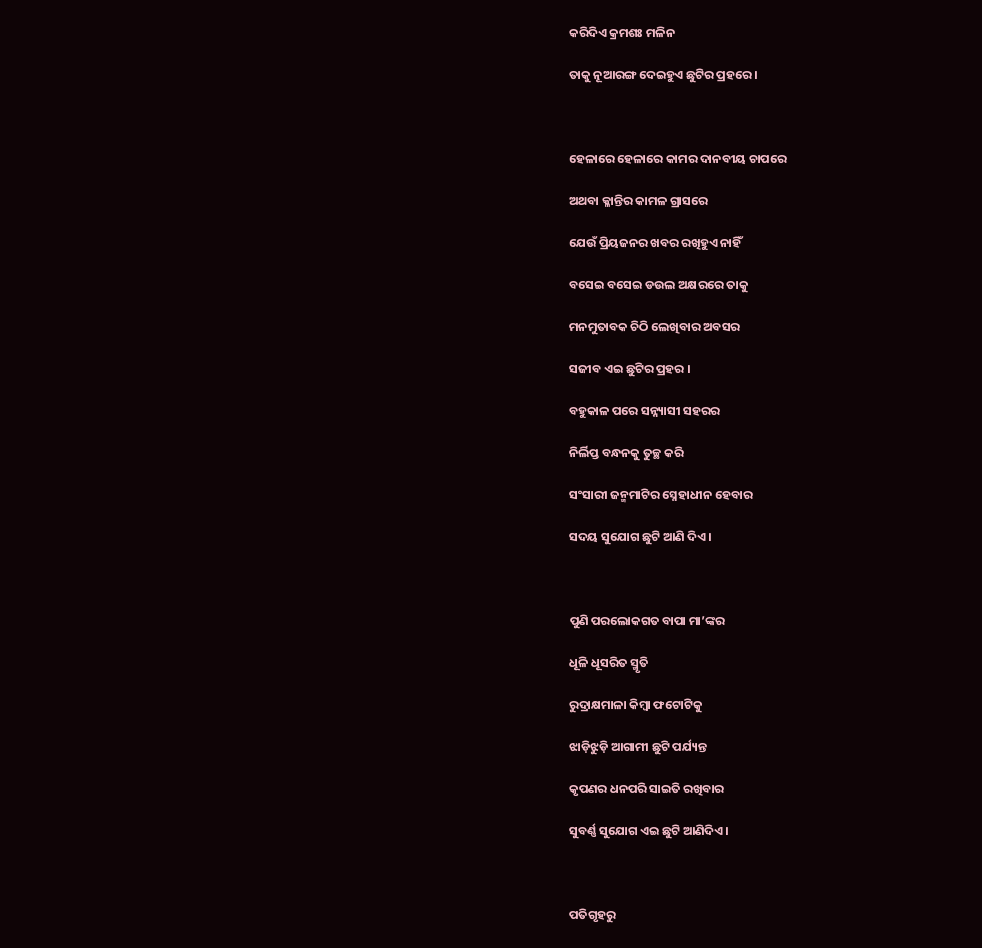କରିଦିଏ କ୍ରମଶଃ ମଳିନ

ତାକୁ ନୂଆରଙ୍ଗ ଦେଇହୁଏ ଛୁଟିର ପ୍ରହରେ ।



ହେଳାରେ ହେଳାରେ କାମର ଦାନବୀୟ ଚାପରେ

ଅଥବା କ୍ଳାନ୍ତିର କାମଳ ଗ୍ରାସରେ

ଯେଉଁ ପ୍ରିୟଜନର ଖବର ରଖିହୁଏ ନାହିଁ

ବସେଇ ବସେଇ ଡଉଲ ଅକ୍ଷରରେ ତାକୁ

ମନମୁତାବକ ଚିଠି ଲେଖିବାର ଅବସର

ସଜୀବ ଏଇ ଛୁଟିର ପ୍ରହର ।

ବହୁକାଳ ପରେ ସନ୍ନ୍ୟାସୀ ସହରର

ନିର୍ଲିପ୍ତ ବନ୍ଧନକୁ ତୁଚ୍ଛ କରି

ସଂସାରୀ ଜନ୍ମମାଟିର ସ୍ନେହାଧୀନ ହେବାର

ସଦୟ ସୁଯୋଗ ଛୁଟି ଆଣି ଦିଏ ।



ପୁଣି ପରଲୋକଗତ ବାପା ମା’ଙ୍କର

ଧୂଳି ଧୂସରିତ ସ୍ମୃତି

ରୁଦ୍ରାକ୍ଷମାଳା କିମ୍ବା ଫଟୋଟିକୁ

ଝାଡ଼ିଝୁଡ଼ି ଆଗାମୀ ଛୁଟି ପର୍ଯ୍ୟନ୍ତ

କୃପଣର ଧନପରି ସାଇତି ରଖିବାର

ସୁବର୍ଣ୍ଣ ସୁଯୋଗ ଏଇ ଛୁଟି ଆଣିଦିଏ ।



ପତିଗୃହରୁ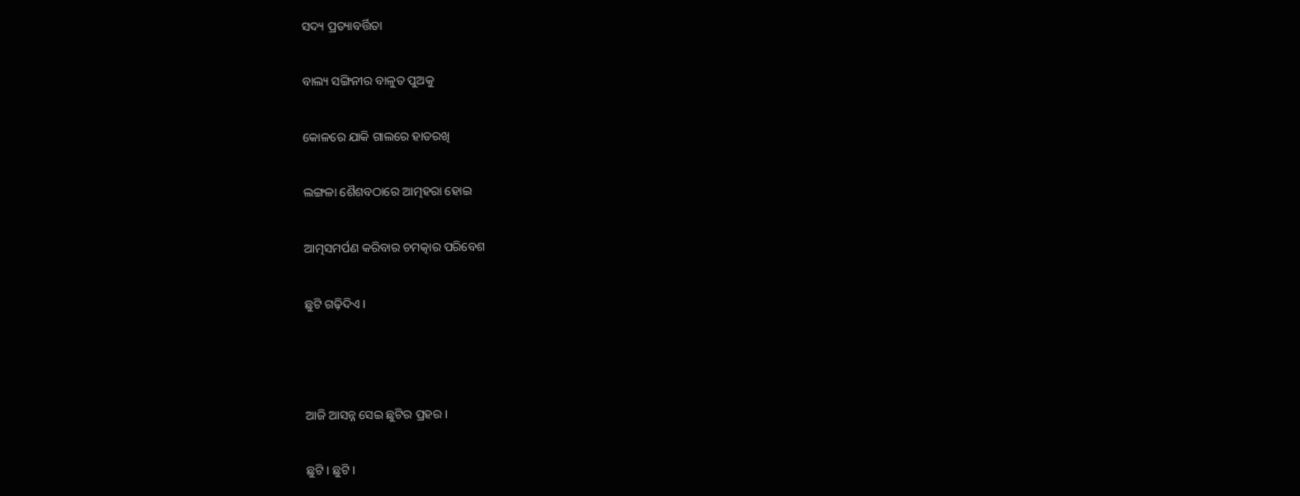ସଦ୍ୟ ପ୍ରତ୍ୟାବର୍ତ୍ତିତା

ବାଲ୍ୟ ସଙ୍ଗିନୀର ବାଳୁତ ପୁଅକୁ

କୋଳରେ ଯାକି ଗାଲରେ ହାତରଖି

ଲଙ୍ଗଳା ଶୈଶବଠାରେ ଆତ୍ମହରା ହୋଇ

ଆତ୍ମସମର୍ପଣ କରିବାର ଚମତ୍କାର ପରିବେଶ

ଛୁଟି ଗଢ଼ିଦିଏ ।



ଆଜି ଆସନ୍ନ ସେଇ ଛୁଟିର ପ୍ରହର ।

ଛୁଟି । ଛୁଟି ।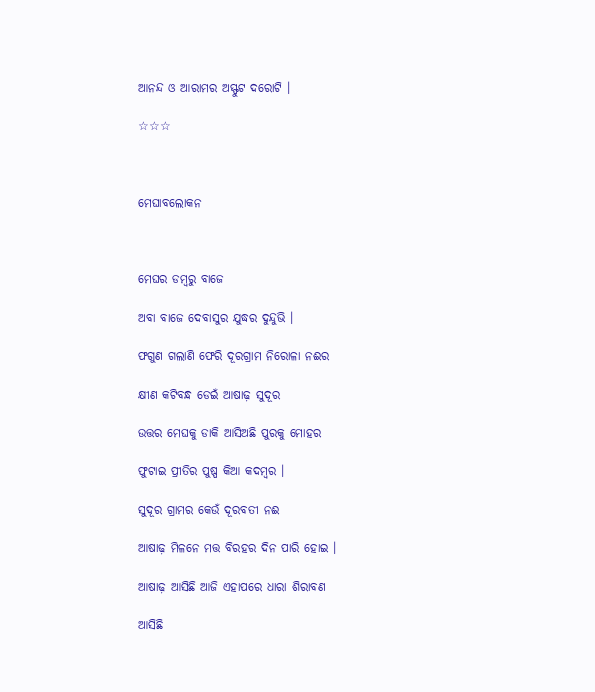ଆନନ୍ଦ ଓ ଆରାମର ଅସ୍ଫୁଟ ଦରୋଟି ।

☆☆☆



ମେଘାବଲୋକନ



ମେଘର ଡମ୍ବରୁ ବାଜେ

ଅବା ବାଜେ ଦେବାସୁର ଯୁଦ୍ଧର ଦୁନ୍ଦୁଭି ।

ଫଗୁଣ ଗଲାଣି ଫେରି ଦୂରଗ୍ରାମ ନିରୋଳା ନଈର

କ୍ଷୀଣ କଟିବନ୍ଧ ଡେଇଁ ଆଷାଢ଼ ସୁଦୂର

ଉତ୍ତର ମେଘକୁ ଡାକି ଆସିଅଛି ପୁରକୁ ମୋହର

ଫୁଟାଇ ପ୍ରୀତିର ପୁଷ୍ପ କିଆ କଦମ୍ବର ।

ସୁଦୂର ଗ୍ରାମର କେଉଁ ଦୂରବତୀ ନଈ

ଆଷାଢ଼ ମିଳନେ ମତ୍ତ ବିରହର ଦିନ ପାରି ହୋଇ ।

ଆଷାଢ଼ ଆସିଛି ଆଜି ଏହାପରେ ଧାରା ଶିରାବଣ

ଆସିଛି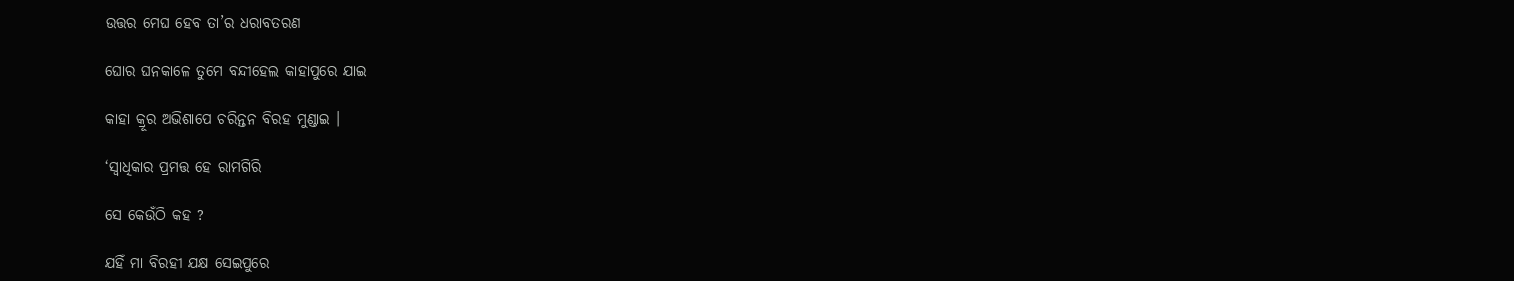ଉତ୍ତର ମେଘ ହେବ ତା’ର ଧରାବତରଣ

ଘୋର ଘନକାଳେ ତୁମେ ବନ୍ଦୀହେଲ କାହାପୁରେ ଯାଇ

କାହା କ୍ରୂର ଅଭିଶାପେ ଚରିନ୍ତନ ବିରହ ମୁଣ୍ଡାଇ ।

‘ସ୍ୱାଧିକାର ପ୍ରମତ୍ତ ହେ ରାମଗିରି

ସେ କେଉଁଠି କହ ?

ଯହିଁ ମା ବିରହୀ ଯକ୍ଷ ସେଇପୁରେ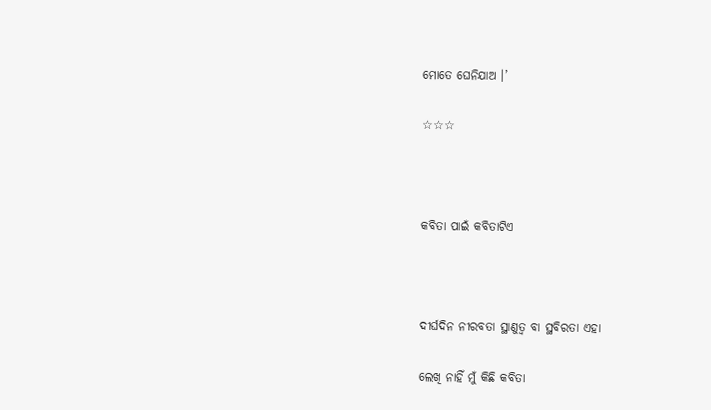ମୋତେ ଘେନିଯାଅ ।’

☆☆☆



କବିତା ପାଇଁ କବିତାଟିଏ



ଦୀର୍ଘଦିନ ନୀରବତା ସ୍ଥାଣୁତ୍ୱ ବା ସ୍ଥବିରତା ଏହା

ଲେଖି ନାହିଁ ମୁଁ କିଛି କବିତା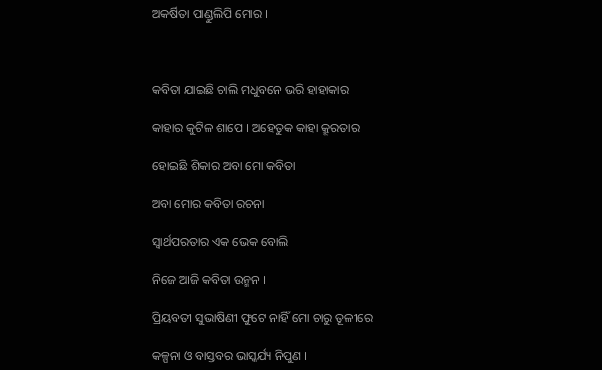ଅକର୍ଷିତା ପାଣ୍ଡୁଲିପି ମୋର ।



କବିତା ଯାଇଛି ଚାଲି ମଧୁବନେ ଭରି ହାହାକାର

କାହାର କୁଟିଳ ଶାପେ । ଅହେତୁକ କାହା କ୍ରୂରତାର

ହୋଇଛି ଶିକାର ଅବା ମୋ କବିତା

ଅବା ମୋର କବିତା ରଚନା

ସ୍ୱାର୍ଥପରତାର ଏକ ଭେକ ବୋଲି

ନିଜେ ଆଜି କବିତା ଉନ୍ମନ ।

ପ୍ରିୟବତୀ ସୁଭାଷିଣୀ ଫୁଟେ ନାହିଁ ମୋ ଚାରୁ ତୂଳୀରେ

କଳ୍ପନା ଓ ବାସ୍ତବର ଭାସ୍କର୍ଯ୍ୟ ନିପୁଣ ।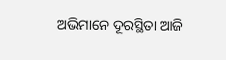ଅଭିମାନେ ଦୂରସ୍ଥିତା ଆଜି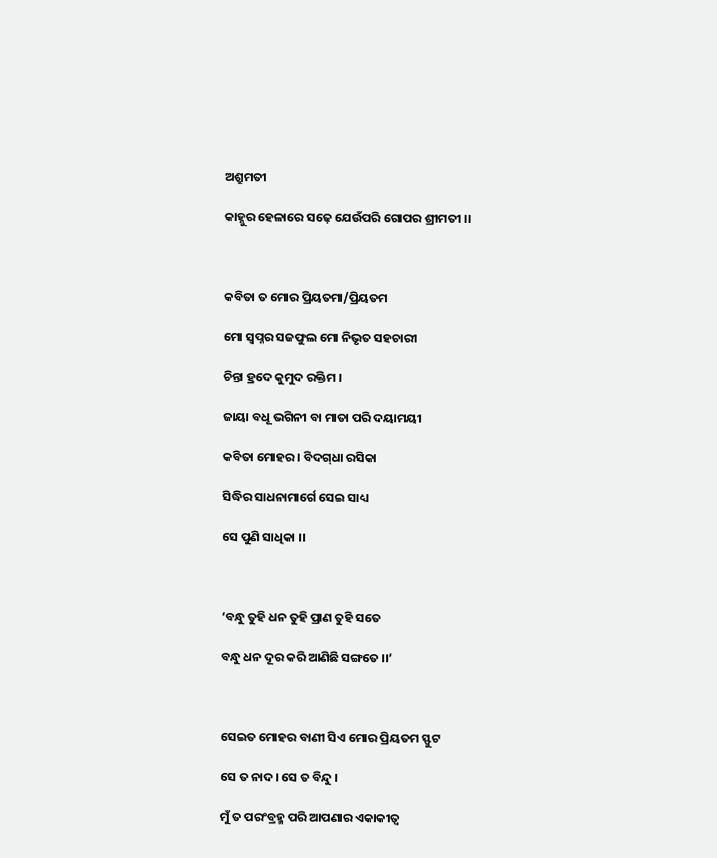ଅଶ୍ରୁମତୀ

କାହ୍ନୁର ହେଳାରେ ସଢ଼େ ଯେଉଁପରି ଗୋପର ଶ୍ରୀମତୀ ।।



କବିତା ତ ମୋର ପ୍ରିୟତମା/ପ୍ରିୟତମ

ମୋ ସ୍ୱପ୍ନର ସଜଫୁଲ ମୋ ନିଭୃତ ସହଚାରୀ

ଚିନ୍ତା ହ୍ରଦେ କୁମୁଦ ରକ୍ତିମ ।

ଜାୟା ବଧୂ ଭଗିନୀ ବା ମାତା ପରି ଦୟାମୟୀ

କବିତା ମୋହର । ବିଦଗ୍‍ଧା ରସିକା

ସିଦ୍ଧିର ସାଧନାମାର୍ଗେ ସେଇ ସାଧ୍ୟ

ସେ ପୁଣି ସାଧିକା ।।



‘ବନ୍ଧୁ ତୁହି ଧନ ତୁହି ପ୍ରାଣ ତୁହି ସତେ

ବନ୍ଧୁ ଧନ ଦୂର କରି ଆଣିଛି ସଙ୍ଗତେ ।।’



ସେଇତ ମୋହର ବାଣୀ ସିଏ ମୋର ପ୍ରିୟତମ ସ୍ଫୁଟ

ସେ ତ ନାଦ । ସେ ତ ବିନ୍ଦୁ ।

ମୁଁ ତ ପରଂବ୍ରହ୍ମ ପରି ଆପଣାର ଏକାକୀତ୍ୱ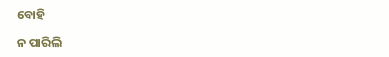ବୋହି

ନ ପାରିଲି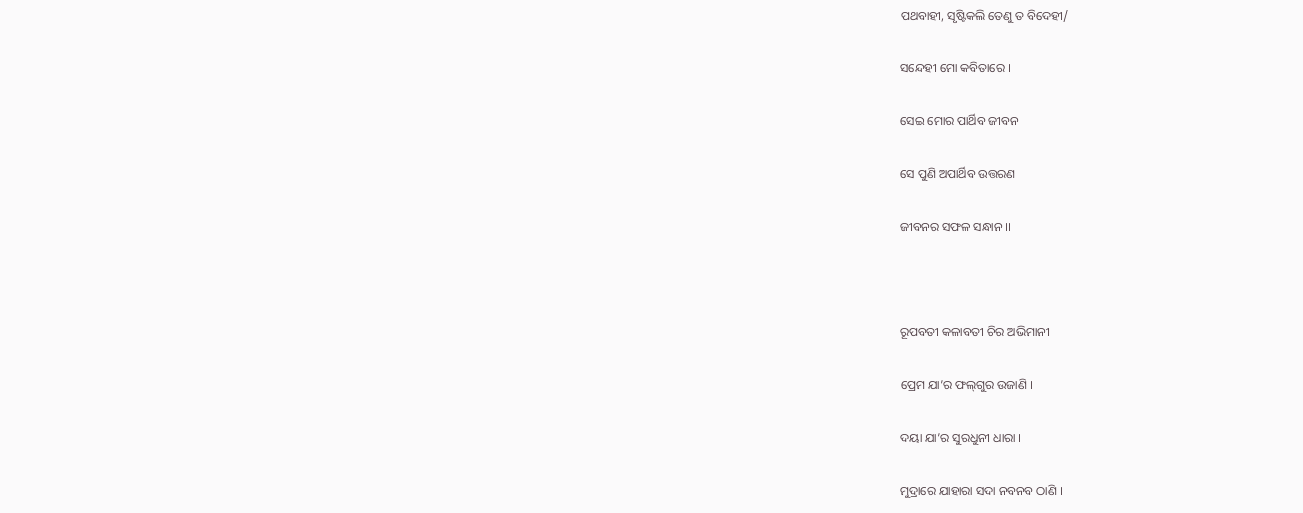ପଥବାହୀ, ସୃଷ୍ଟିକଲି ତେଣୁ ତ ବିଦେହୀ/

ସନ୍ଦେହୀ ମୋ କବିତାରେ ।

ସେଇ ମୋର ପାର୍ଥିବ ଜୀବନ

ସେ ପୁଣି ଅପାର୍ଥିବ ଉତ୍ତରଣ

ଜୀବନର ସଫଳ ସନ୍ଧାନ ।।



ରୂପବତୀ କଳାବତୀ ଚିର ଅଭିମାନୀ

ପ୍ରେମ ଯା’ର ଫଲ୍‍ଗୁର ଉଜାଣି ।

ଦୟା ଯା’ର ସୁରଧୁନୀ ଧାରା ।

ମୁଦ୍ରାରେ ଯାହାରା ସଦା ନବନବ ଠାଣି ।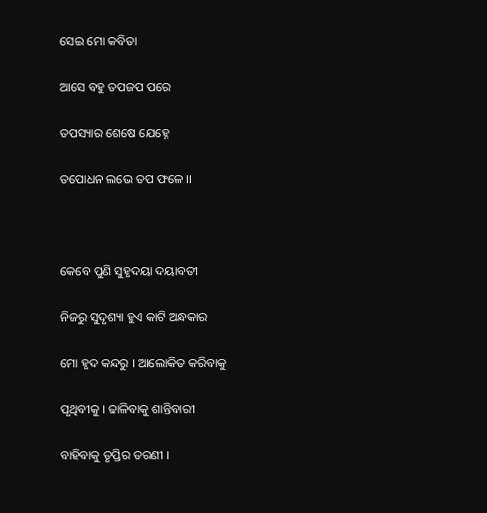ସେଇ ମୋ କବିତା

ଆସେ ବହୁ ତପଜପ ପରେ

ତପସ୍ୟାର ଶେଷେ ଯେହ୍ନେ

ତପୋଧନ ଲଭେ ତପ ଫଳେ ।।



କେବେ ପୁଣି ସୁହୃଦୟା ଦୟାବତୀ

ନିଜରୁ ସୁଦୃଶ୍ୟା ହୁଏ କାଟି ଅନ୍ଧକାର

ମୋ ହୃଦ କନ୍ଦରୁ । ଆଲୋକିତ କରିବାକୁ

ପୃଥିବୀକୁ । ଢାଳିବାକୁ ଶାନ୍ତିବାରୀ

ବାହିବାକୁ ତୃପ୍ତିର ତରଣୀ ।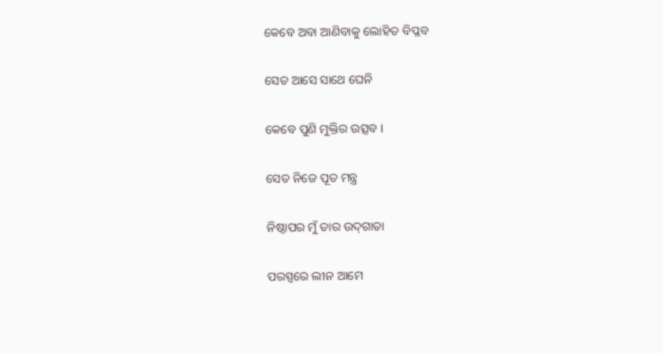କେବେ ଅବା ଆଣିବାକୁ ଲୋହିତ ବିପ୍ଳବ

ସେତ ଆସେ ସାଥେ ଘେନି

କେବେ ପୁଣି ମୁକ୍ତିର ଉତ୍ସବ ।

ସେତ ନିଜେ ପୂତ ମନ୍ତ୍ର

ନିଷ୍ଠାପର ମୁଁ ତାର ଉଦ୍‍ଗାତା

ପରସ୍ପରେ ଲୀନ ଆମେ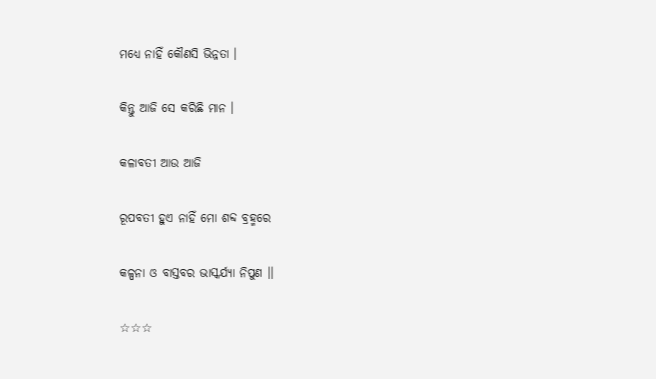ମଧ୍ୟେ ନାହିଁ କୌଣସି ଭିନ୍ନତା ।

କିନ୍ତୁ ଆଜି ସେ କରିଛି ମାନ ।

କଳାବତୀ ଆଉ ଆଜି

ରୂପବତୀ ହୁଏ ନାହିଁ ମୋ ଶବ୍ଦ ବ୍ରହ୍ମରେ

କଳ୍ପନା ଓ ବାସ୍ତବର ଭାସ୍କର୍ଯ୍ୟା ନିପୁଣ ।।

☆☆☆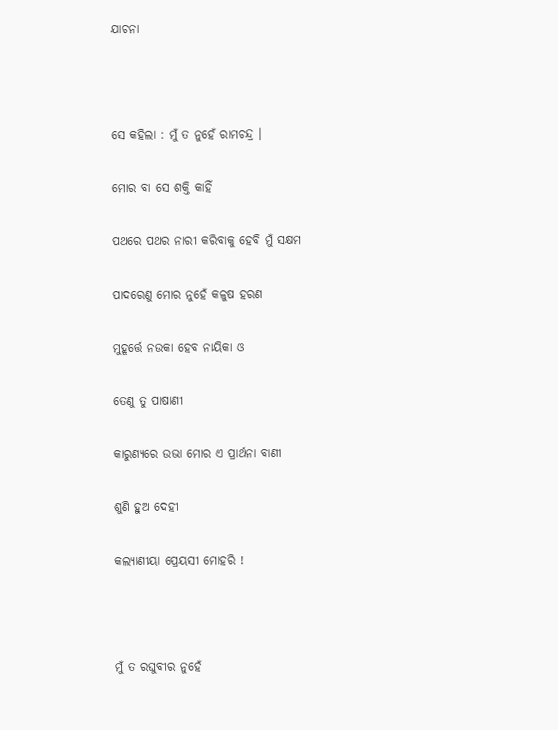ଯାଚନା



ସେ କହିଲା : ମୁଁ ତ ନୁହେଁ ରାମଚନ୍ଦ୍ର ।

ମୋର ବା ସେ ଶକ୍ତି କାହିଁ

ପଥରେ ପଥର ନାରୀ କରିବାକୁ ହେବି ମୁଁ ସକ୍ଷମ

ପାଦରେଣୁ ମୋର ନୁହେଁ କଳୁଷ ହରଣ

ମୁହୂର୍ତ୍ତେ ନଉକା ହେବ ନାୟିକା ଓ

ତେଣୁ ତୁ ପାଷାଣୀ

କାରୁଣ୍ୟରେ ଉଭା ମୋର ଏ ପ୍ରାର୍ଥନା ବାଣୀ

ଶୁଣି ହୁଅ ଦେହୀ

କଲ୍ୟାଣୀୟା ପ୍ରେୟସୀ ମୋହରି !



ମୁଁ ତ ରଘୁବୀର ନୁହେଁ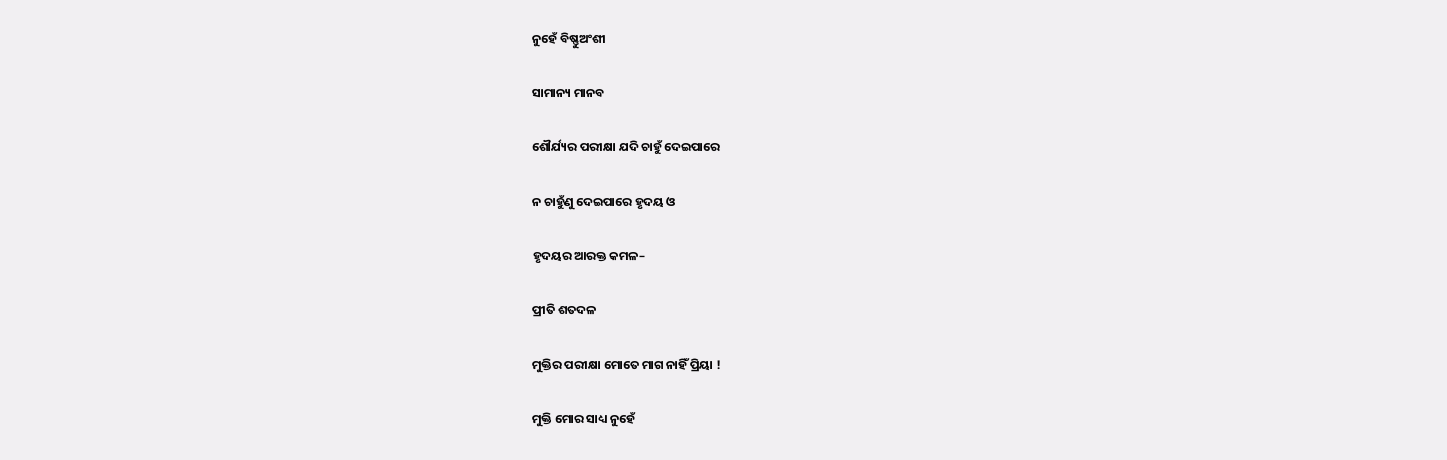ନୁହେଁ ବିଷ୍ଣୁଅଂଶୀ

ସାମାନ୍ୟ ମାନବ

ଶୌର୍ଯ୍ୟର ପରୀକ୍ଷା ଯଦି ଚାହୁଁ ଦେଇପାରେ

ନ ଚାହୁଁଣୁ ଦେଇପାରେ ହୃଦୟ ଓ

ହୃଦୟର ଆରକ୍ତ କମଳ–

ପ୍ରୀତି ଶତଦଳ

ମୁକ୍ତିର ପରୀକ୍ଷା ମୋତେ ମାଗ ନାହିଁ ପ୍ରିୟା !

ମୁକ୍ତି ମୋର ସାଧ୍ୟ ନୁହେଁ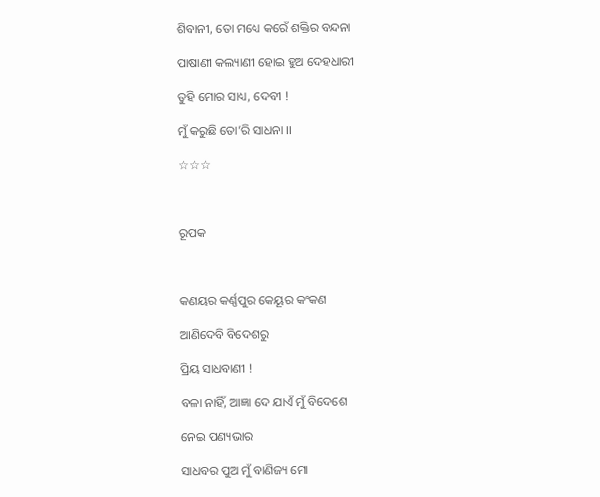ଶିବାନୀ, ତୋ ମଧ୍ୟେ କରେଁ ଶକ୍ତିର ବନ୍ଦନା

ପାଷାଣୀ କଲ୍ୟାଣୀ ହୋଇ ହୁଅ ଦେହଧାରୀ

ତୁହି ମୋର ସାଧ୍ୟ, ଦେବୀ !

ମୁଁ କରୁଛି ତୋ’ରି ସାଧନା ।।

☆☆☆



ରୂପକ



କଣୟର କର୍ଣ୍ଣପୁର କେୟୂର କଂକଣ

ଆଣିଦେବି ବିଦେଶରୁ

ପ୍ରିୟ ସାଧବାଣୀ !

ବଳା ନାହିଁ, ଆଜ୍ଞା ଦେ ଯାଏଁ ମୁଁ ବିଦେଶେ

ନେଇ ପଣ୍ୟଭାର

ସାଧବର ପୁଅ ମୁଁ ବାଣିଜ୍ୟ ମୋ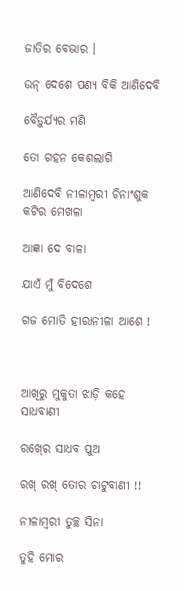ଜାତିର ବେଭାର ।

ଉନ୍‍ ଦେଶେ ପଣ୍ୟ ବିକି ଆଣିଦେବି

ବୈଡ଼ୁର୍ଯ୍ୟର ମଣି

ତୋ ଗହନ କେଶଲାଗି

ଆଣିଦେବି ନୀଳାମ୍ବରୀ ଚିନାଂଶୁକ କଟିର ମେଖଳା

ଆଜ୍ଞା ଦେ ବାଳା

ଯାଏଁ ମୁଁ ବିଦେଶେ

ଗଜ ମୋତି ହୀରାନୀଳା ଆଶେ !



ଆଖିରୁ ମୁକୁତା ଝାଡ଼ି କହେ ସାଧବାଣୀ

ରଖ୍‍ରେ ସାଧବ ପୁଅ

ରଖ୍ ରଖ୍‍ ତୋର ଚାଟୁବାଣୀ !!

ନୀଳାମ୍ୱରୀ ତୁଚ୍ଛ ସିନା

ତୁହି ମୋର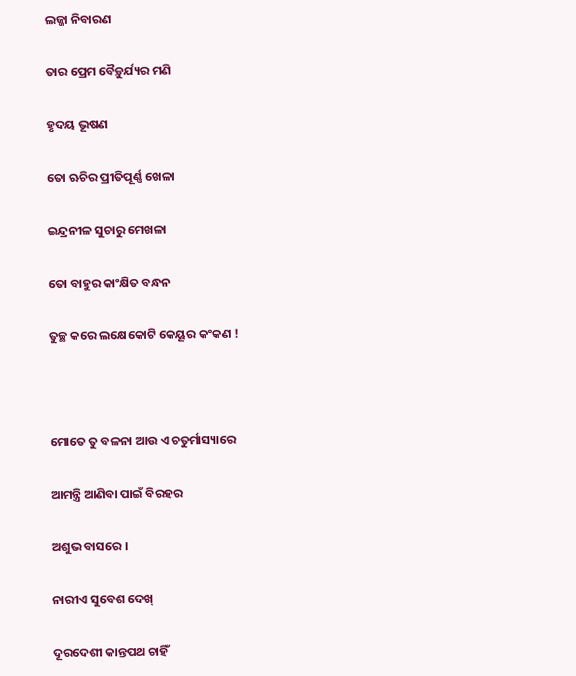ଲଜ୍ଜା ନିବାରଣ

ତାର ପ୍ରେମ ବୈଡ଼ୁର୍ଯ୍ୟର ମଣି

ହୃଦୟ ଭୂଷଣ

ତୋ ଋଚିର ପ୍ରୀତିପୂର୍ଣ୍ଣ ଖେଳା

ଇନ୍ଦ୍ରନୀଳ ସୁଚାରୁ ମେଖଳା

ତୋ ବାହୁର କାଂକ୍ଷିତ ବନ୍ଧନ

ତୁଚ୍ଛ କରେ ଲକ୍ଷେକୋଟି କେୟୂର କଂକଣ !



ମୋତେ ତୁ ବଳନା ଆଉ ଏ ଚତୁର୍ମାସ୍ୟାରେ

ଆମନ୍ତ୍ରି ଆଣିବା ପାଇଁ ବିରହର

ଅଶୁଭ ବାସରେ ।

ନାରୀଏ ସୁବେଶ ଦେଖ୍‍

ଦୂରଦେଶୀ କାନ୍ତପଥ ଚାହିଁ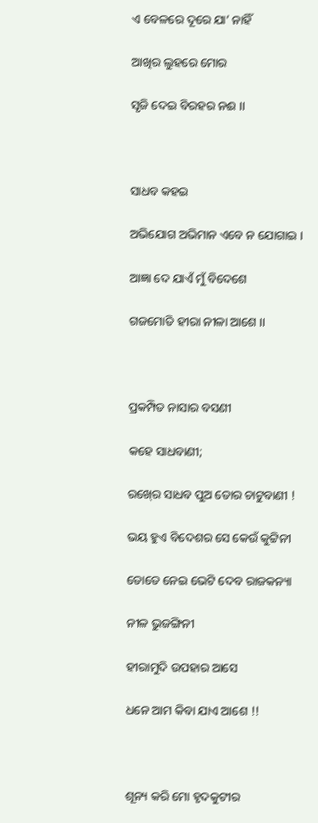ଏ ବେଳରେ ଦୂରେ ଯା’ ନାହିଁ

ଆଖିର ଲୁହରେ ମୋର

ସୃଜି ଦେଇ ବିରହର ନଈ ।।



ସାଧବ କହଇ

ଅଭିଯୋଗ ଅଭିମାନ ଏବେ ନ ଯୋଗାଇ ।

ଆଜ୍ଞା ଦେ ଯାଏଁ ମୁଁ ବିଦେଶେ

ଗଜମୋତି ହୀରା ନୀଳା ଆଶେ ।।



ପ୍ରକମ୍ପିତ ନାସାର ବସଣୀ

କହେ ସାଧବାଣୀ;

ରଖ୍‍ରେ ସାଧବ ପୁଅ ତୋର ଚାଟୁବାଣୀ !

ଭୟ ହୁଏ ବିଦେଶର ସେ କେଉଁ କୁଟ୍ଟିନୀ

ତୋତେ ନେଇ ଭେଟି ଦେବ ରାଜକନ୍ୟା

ନୀଳ ଭୁଜଙ୍ଗିନୀ

ହୀରାମୁଦି ଉପହାର ଆସେ

ଧନେ ଆମ କିବା ଯାଏ ଆଶେ !!



ଶୂନ୍ୟ କରି ମୋ ହୃଦକୁଟୀର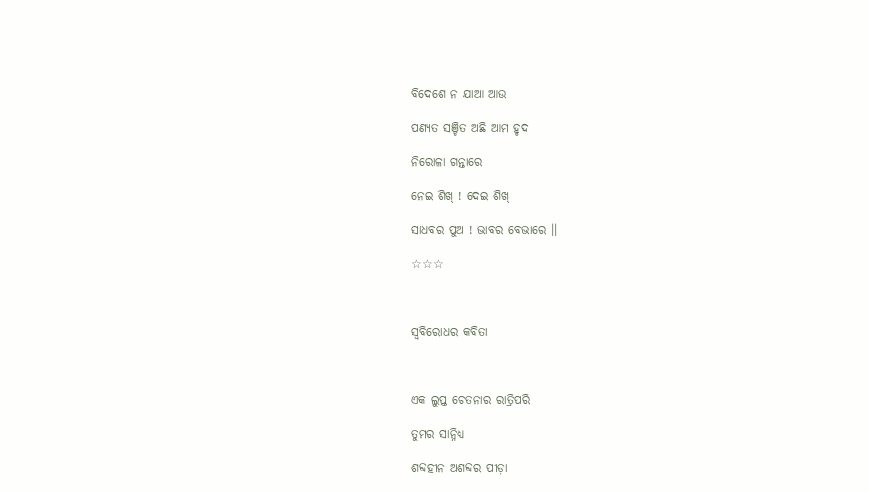ବିଦେଶେ ନ ଯାଆ ଆଉ

ପଣ୍ୟତ ସଞ୍ଚିତ ଅଛି ଆମ ହୃଦ

ନିରୋଳା ଗନ୍ତାରେ

ନେଇ ଶିଖ୍‍ ! ଦେଇ ଶିଖ୍‍

ସାଧବର ପୁଅ ! ଭାବର ବେଭାରେ ।।

☆☆☆



ସ୍ୱବିରୋଧର କବିତା



ଏକ ଲୁପ୍ତ ଚେତନାର ରାତ୍ରିପରି

ତୁମର ସାନ୍ନିଧ୍ୟ

ଶବ୍ଦହୀନ ଅଶବ୍ଦର ପୀଡ଼ା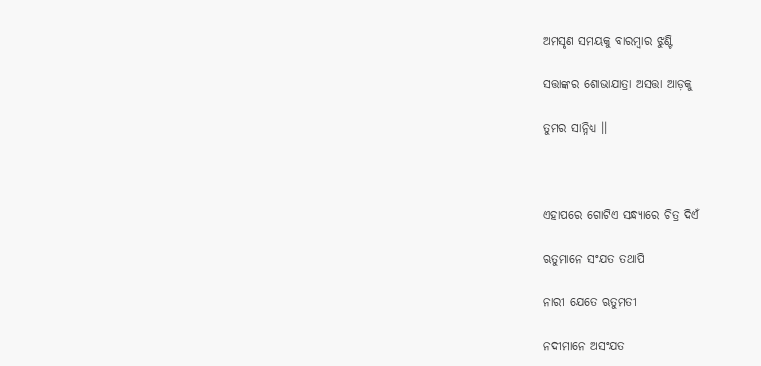ଅମସୃଣ ସମୟକୁ ବାରମ୍ବାର ଝୁଣ୍ଟି

ସତ୍ତାଙ୍କର ଶୋଭାଯାତ୍ରା ଅସତ୍ତା ଆଡ଼କୁ

ତୁମର ସାନ୍ନିଧ୍ୟ ।।



ଏହାପରେ ଗୋଟିଏ ସନ୍ଧ୍ୟାରେ ଚିତ୍ର ଦିଏଁ

ଋତୁମାନେ ସଂଯତ ତଥାପି

ନାରୀ ଯେତେ ଋତୁମତୀ

ନଦୀମାନେ ଅସଂଯତ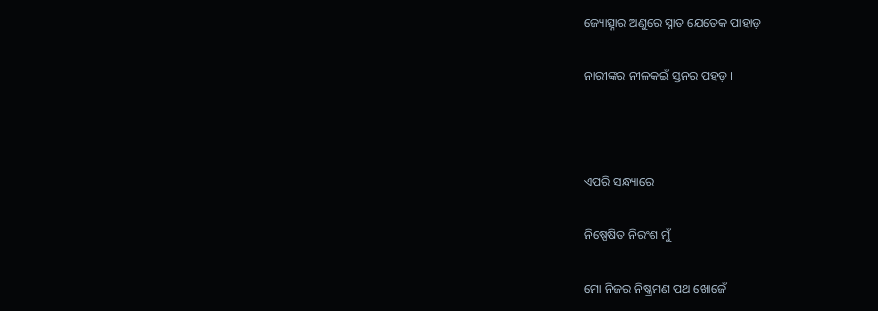ଜ୍ୟୋତ୍ସ୍ନାର ଅଣୁରେ ସ୍ନାତ ଯେତେକ ପାହାଡ଼

ନାରୀଙ୍କର ନୀଳକଇଁ ସ୍ତନର ପହଡ଼ ।



ଏପରି ସନ୍ଧ୍ୟାରେ

ନିଷ୍ପେଷିତ ନିରଂଶ ମୁଁ

ମୋ ନିଜର ନିଷ୍କ୍ରମଣ ପଥ ଖୋଜେଁ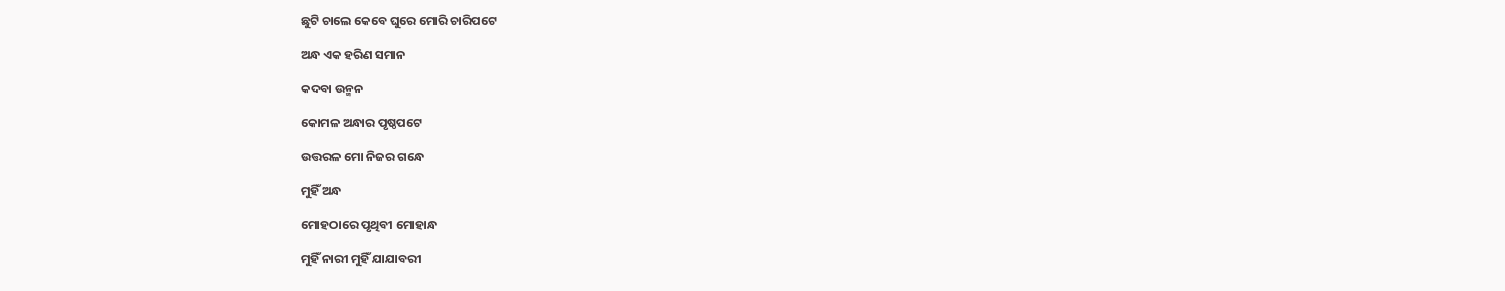ଛୁଟି ଚାଲେ କେବେ ଘୁରେ ମୋରି ଚାରିପଟେ

ଅନ୍ଧ ଏକ ହରିଣ ସମାନ

କଦବା ଉନ୍ମନ

କୋମଳ ଅନ୍ଧାର ପୃଷ୍ଠପଟେ

ଉତ୍ତରଳ ମୋ ନିଜର ଗନ୍ଧେ

ମୁହିଁ ଅନ୍ଧ

ମୋହଠାରେ ପୃଥିବୀ ମୋହାନ୍ଧ

ମୁହିଁ ନାରୀ ମୁହିଁ ଯାଯାବରୀ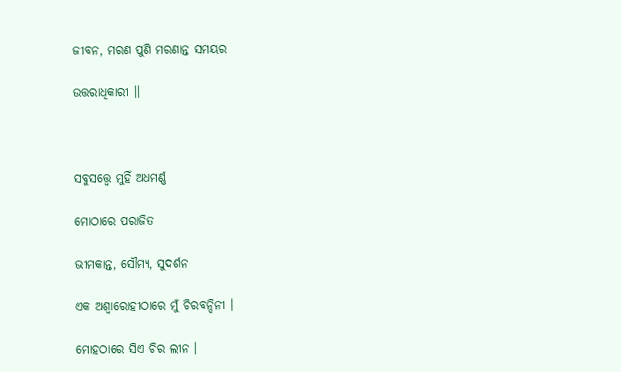ଜୀବନ, ମରଣ ପୁଣି ମରଣାନ୍ତ ସମୟର

ଉତ୍ତରାଧିକାରୀ ।।



ସବୁସତ୍ତ୍ୱେ ମୁହିଁ ଅଧମର୍ଣ୍ଣ

ମୋଠାରେ ପରାଜିତ

ଭୀମକାନ୍ତ, ସୌମ୍ୟ, ସୁଦର୍ଶନ

ଏକ ଅଶ୍ୱାରୋହୀଠାରେ ମୁଁ ଚିରବନ୍ଦିନୀ ।

ମୋହଠାରେ ସିଏ ଚିର ଲୀନ ।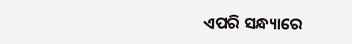ଏପରି ସନ୍ଧ୍ୟାରେ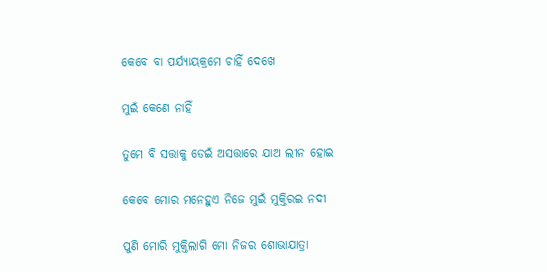କେବେ ବା ପର୍ଯ୍ୟାୟକ୍ରମେ ଚାହିଁ ଦେଖେ

ମୁଇଁ କେଣେ ନାହିଁ

ତୁମେ ବି ସତ୍ତାକୁ ଡେଇଁ ଅସତ୍ତାରେ ଯାଅ ଲୀନ ହୋଇ

କେବେ ମୋର ମନେହୁଏ ନିଜେ ମୁଇଁ ମୁକ୍ତିରଇ ନଦୀ

ପୁଣି ମୋରି ମୁକ୍ତିଲାଗି ମୋ ନିଜର ଶୋଭାଯାତ୍ରା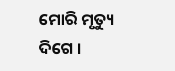ମୋରି ମୃତ୍ୟୁ ଦିଗେ ।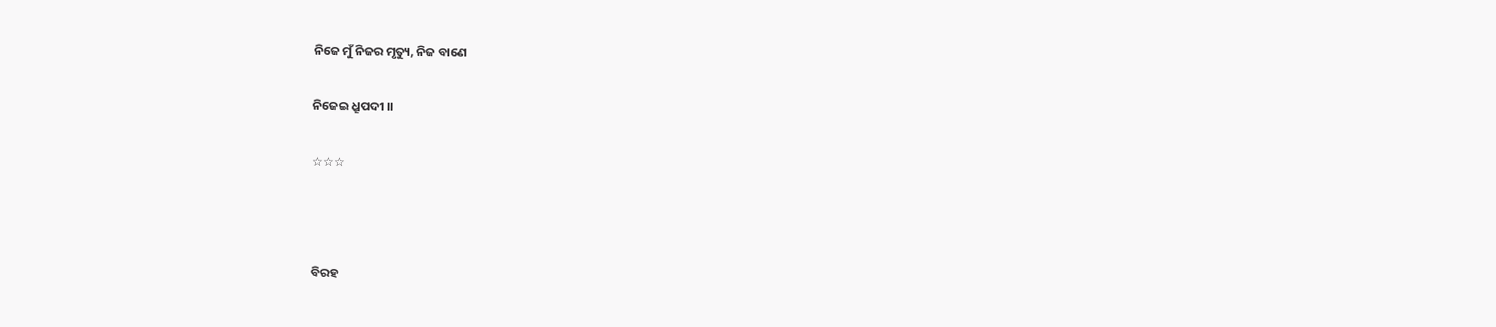ନିଜେ ମୁଁ ନିଜର ମୃତ୍ୟୁ, ନିଜ ବାଣେ

ନିଜେଇ ଧ୍ରୂପଦୀ ।।

☆☆☆



ବିରହ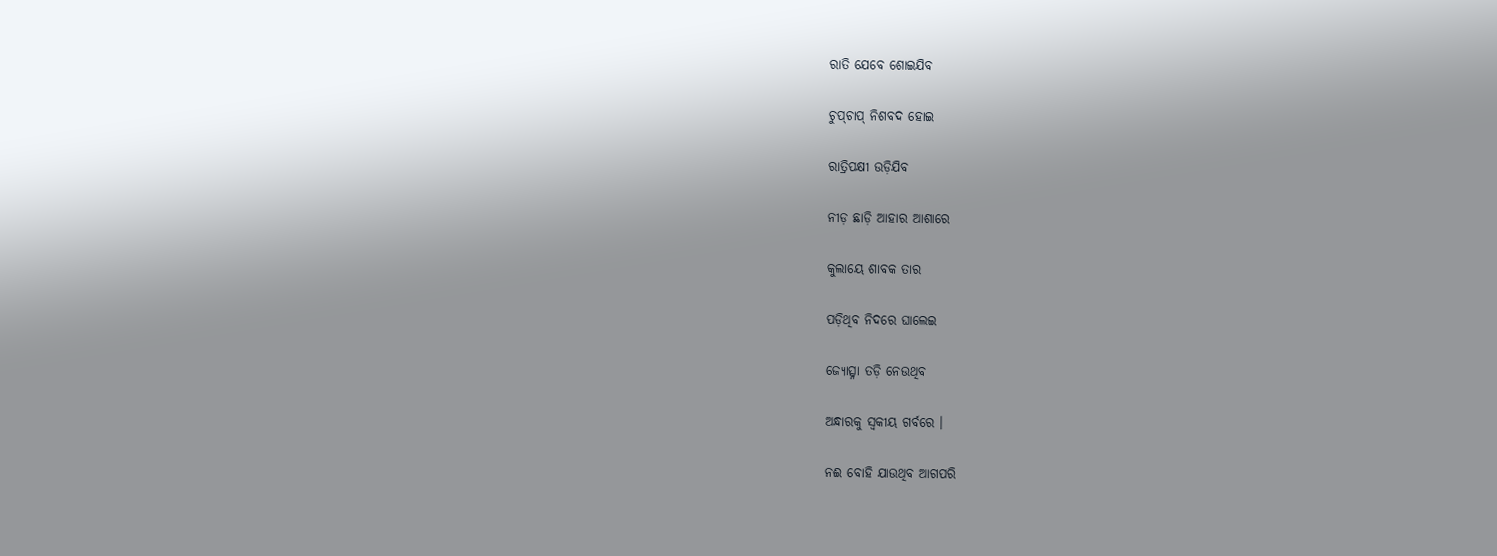ରାତି ଯେବେ ଶୋଇଯିବ

ଚୁପ୍‍ଚାପ୍‍ ନିଶବଦ ହୋଇ

ରାତ୍ରିପକ୍ଷୀ ଉଡ଼ିଯିବ

ନୀଡ଼ ଛାଡ଼ି ଆହାର ଆଶାରେ

କୁଲାୟେ ଶାବକ ତାର

ପଡ଼ିଥିବ ନିଦରେ ଘାଲେଇ

ଜ୍ୟୋତ୍ସ୍ନା ତଡ଼ି ନେଉଥିବ

ଅନ୍ଧାରକୁ ସ୍ୱକୀୟ ଗର୍ବରେ ।

ନଈ ବୋହି ଯାଉଥିବ ଆଗପରି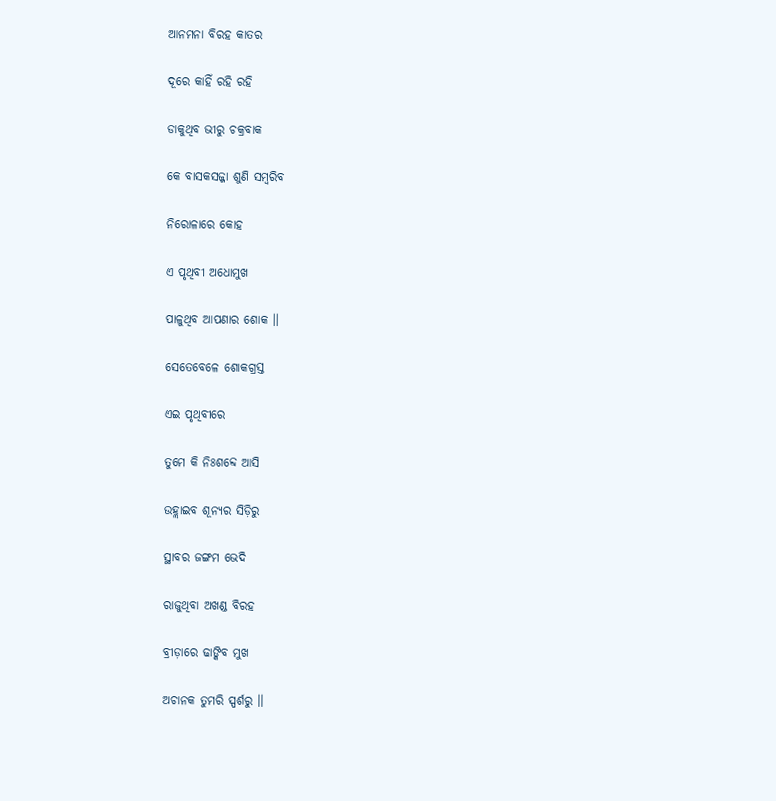ଆନମନା ବିରହ କାତର

ଦୂରେ କାହିଁ ରହି ରହି

ଡାକୁଥିବ ଭୀରୁ ଚକ୍ରବାକ

କେ ବାସକସଜ୍ଜା ଶୁଣି ସମ୍ବରିବ

ନିରୋଳାରେ କୋହ

ଏ ପୃଥିବୀ ଅଧୋମୁଖ

ପାଳୁଥିବ ଆପଣାର ଶୋକ ।।

ସେତେବେଳେ ଶୋକଗ୍ରସ୍ତ

ଏଇ ପୃଥିବୀରେ

ତୁମେ କି ନିଃଶବ୍ଦେ ଆସି

ଉହ୍ଲାଇବ ଶୂନ୍ୟର ସିଡ଼ିରୁ

ସ୍ଥାବର ଜଙ୍ଗମ ଭେଦି

ରାଜୁଥିବା ଅଖଣ୍ଡ ବିରହ

ବ୍ରୀଡ଼ାରେ ଢାଙ୍କିବ ମୁଖ

ଅଚାନକ ତୁମରି ସ୍ପର୍ଶରୁ ।।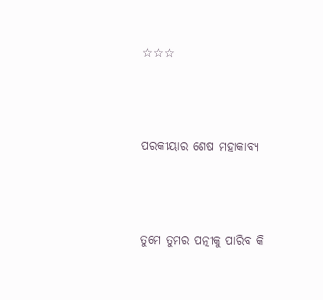☆☆☆



ପରକୀୟାର ଶେଷ ମହାକାବ୍ୟ



ତୁମେ ତୁମର ପତ୍ନୀକୁ ପାରିବ କି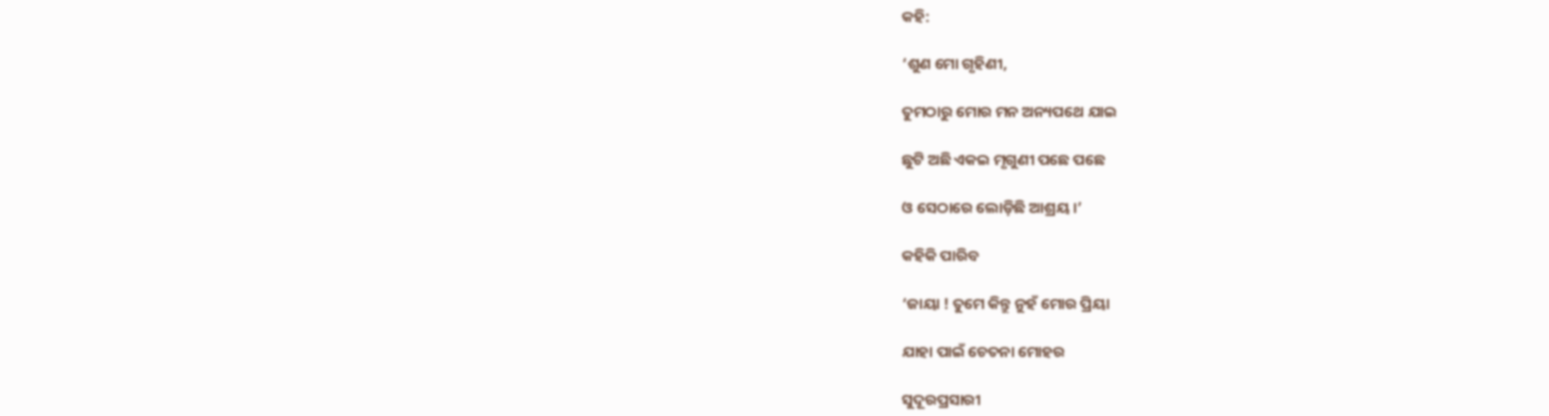କହି:

‘ଶୁଣ ମୋ ଗୃହିଣୀ,

ତୁମଠାରୁ ମୋର ମନ ଅନ୍ୟପଥେ ଯାଇ

ଛୁଟି ଅଛି ଏକଇ ମୃଗୁଣୀ ପଛେ ପଛେ

ଓ ସେଠାରେ ଲୋଡ଼ିଛି ଆଶ୍ରୟ ।’

କହିକି ପାରିବ

‘ଜାୟା ! ତୁମେ କିନ୍ତୁ ନୁହଁ ମୋର ପ୍ରିୟା

ଯାହା ପାଇଁ ଚେତନା ମୋହର

ସୁଦୂରପ୍ରସାରୀ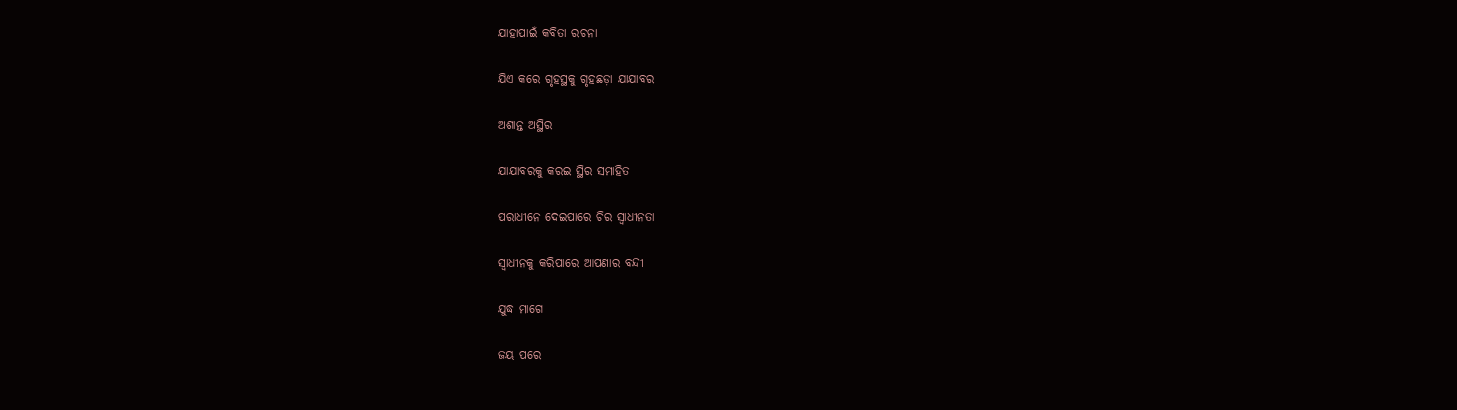ଯାହାପାଇଁ କବିତା ରଚନା

ଯିଏ କରେ ଗୃହସ୍ଥକୁ ଗୃହଛଡ଼ା ଯାଯାବର

ଅଶାନ୍ତ ଅସ୍ଥିର

ଯାଯାବରକୁ କରଇ ସ୍ଥିର ସମାହିତ

ପରାଧୀନେ ଦେଇପାରେ ଚିର ସ୍ୱାଧୀନତା

ସ୍ୱାଧୀନକୁ କରିପାରେ ଆପଣାର ବନ୍ଦୀ

ଯୁଦ୍ଧ ମାଗେ

ଜୟ ପରେ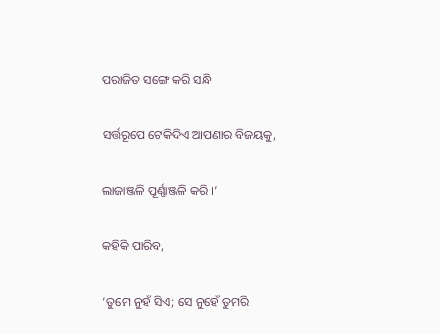ପରାଜିତ ସଙ୍ଗେ କରି ସନ୍ଧି

ସର୍ତ୍ତରୂପେ ଟେକିଦିଏ ଆପଣାର ବିଜୟକୁ,

ଲାଜାଞ୍ଜଳି ପୂର୍ଣ୍ଣାଞ୍ଜଳି କରି ।’

କହିକି ପାରିବ,

‘ତୁମେ ନୁହଁ ସିଏ; ସେ ନୁହେଁ ତୁମରି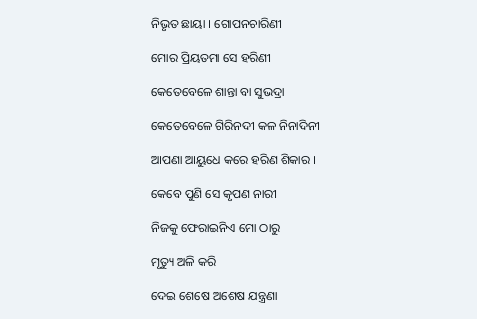ନିଭୃତ ଛାୟା । ଗୋପନଚାରିଣୀ

ମୋର ପ୍ରିୟତମା ସେ ହରିଣୀ

କେତେବେଳେ ଶାନ୍ତା ବା ସୁଭଦ୍ରା

କେତେବେଳେ ଗିରିନଦୀ କଳ ନିନାଦିନୀ

ଆପଣା ଆୟୁଧେ କରେ ହରିଣ ଶିକାର ।

କେବେ ପୁଣି ସେ କୃପଣ ନାରୀ

ନିଜକୁ ଫେରାଇନିଏ ମୋ ଠାରୁ

ମୃତ୍ୟୁ ଅଳି କରି

ଦେଇ ଶେଷେ ଅଶେଷ ଯନ୍ତ୍ରଣା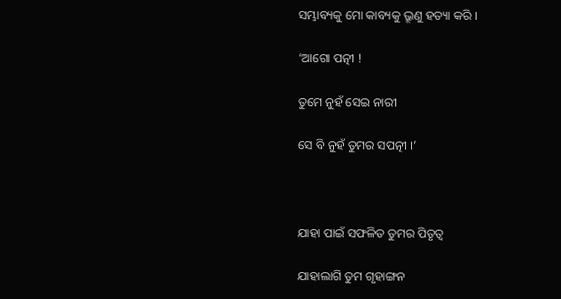ସମ୍ଭାବ୍ୟକୁ ମୋ କାବ୍ୟକୁ ଭ୍ରୂଣୁ ହତ୍ୟା କରି ।

‘ଆଗୋ ପତ୍ନୀ !

ତୁମେ ନୁହଁ ସେଇ ନାରୀ

ସେ ବି ନୁହଁ ତୁମର ସପତ୍ନୀ ।’



ଯାହା ପାଇଁ ସଫଳିତ ତୁମର ପିତୃତ୍ୱ

ଯାହାଲାଗି ତୁମ ଗୃହାଙ୍ଗନ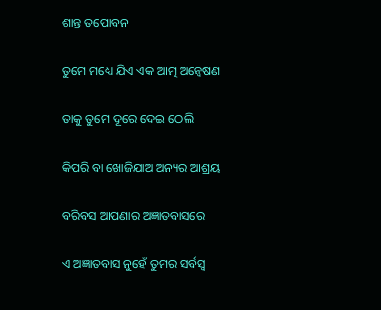ଶାନ୍ତ ତପୋବନ

ତୁମେ ମଧ୍ୟେ ଯିଏ ଏକ ଆତ୍ମ ଅନ୍ୱେଷଣ

ତାକୁ ତୁମେ ଦୂରେ ଦେଇ ଠେଲି

କିପରି ବା ଖୋଜିଯାଅ ଅନ୍ୟର ଆଶ୍ରୟ

ବରିବସ ଆପଣାର ଅଜ୍ଞାତବାସରେ

ଏ ଅଜ୍ଞାତବାସ ନୁହେଁ ତୁମର ସର୍ବସ୍ୱ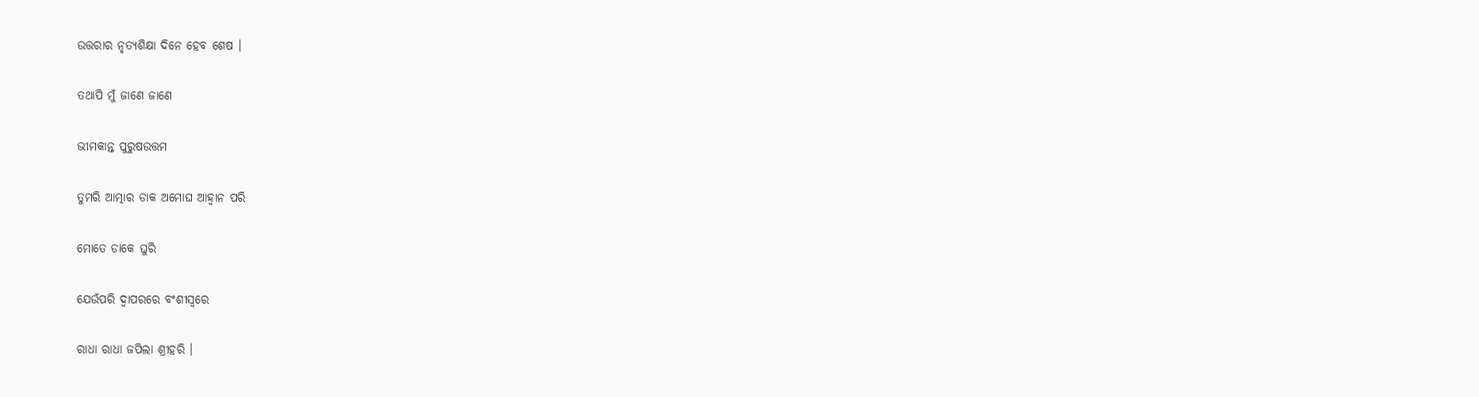ଉତ୍ତରାର ନୃତ୍ୟଶିକ୍ଷା ଦିନେ ହେବ ଶେଷ ।

ତଥାପି ମୁଁ ଜାଣେ ଜାଣେ

ଭୀମକାନ୍ତ ପୁରୁଷଉତ୍ତମ

ତୁମରି ଆତ୍ମାର ଡାକ ଅମୋଘ ଆହ୍ୱାନ ପରି

ମୋତେ ଡାକେ ଘୁରି

ଯେଉଁପରି ଦ୍ୱାପରରେ ବଂଶୀସ୍ୱରେ

ରାଧା ରାଧା ଜପିଲା ଶ୍ରୀହରି ।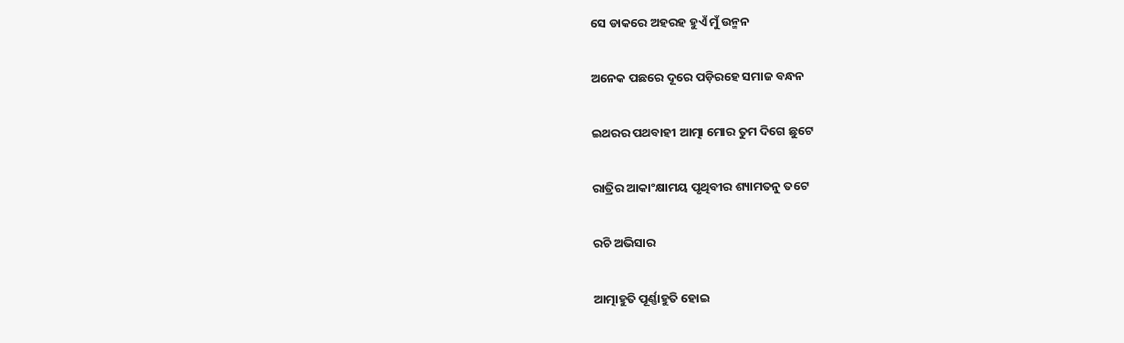ସେ ଡାକରେ ଅହରହ ହୁଏଁ ମୁଁ ଉନ୍ମନ

ଅନେକ ପଛରେ ଦୂରେ ପଡ଼ିରହେ ସମାଜ ବନ୍ଧନ

ଇଥରର ପଥବାହୀ ଆତ୍ମା ମୋର ତୁମ ଦିଗେ ଛୁଟେ

ରାତ୍ରିର ଆକାଂକ୍ଷାମୟ ପୃଥିବୀର ଶ୍ୟାମତନୁ ତଟେ

ରଚି ଅଭିସାର

ଆତ୍ମାହୁତି ପୂର୍ଣ୍ଣାହୁତି ହୋଇ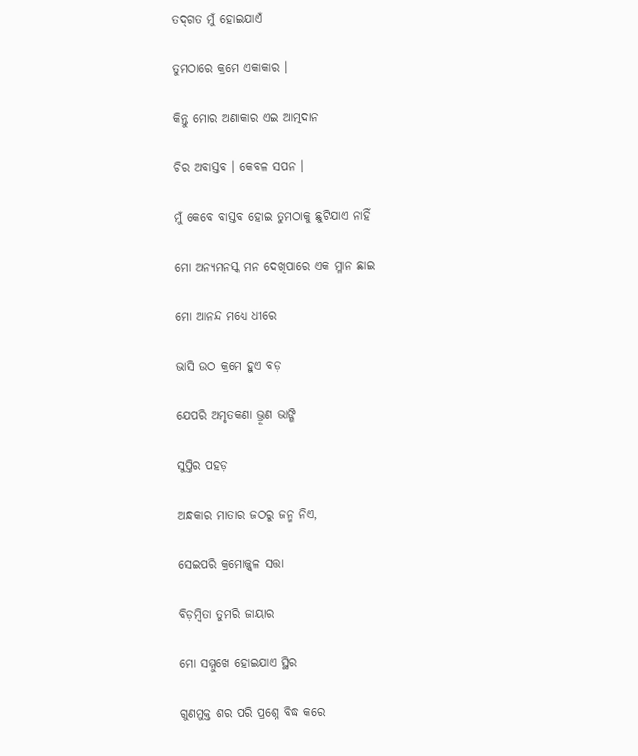ତଦ୍‍ଗତ ମୁଁ ହୋଇଯାଏଁ

ତୁମଠାରେ କ୍ରମେ ଏକାକାର ।

କିନ୍ତୁ ମୋର ଅଣାକାର ଏଇ ଆତ୍ମଦାନ

ଚିର ଅବାସ୍ତବ । କେବଳ ସପନ ।

ମୁଁ କେବେ ବାସ୍ତବ ହୋଇ ତୁମଠାକୁ ଛୁଟିଯାଏ ନାହିଁ

ମୋ ଅନ୍ୟମନସ୍କ ମନ ଦେଖିପାରେ ଏକ ମ୍ଳାନ ଛାଇ

ମୋ ଆନନ୍ଦ ମଧ୍ୟେ ଧୀରେ

ଭାସି ଉଠ କ୍ରମେ ହୁଏ ବଡ଼

ଯେପରି ଅମୃତକଣା ଭ୍ରୂଣ ଭାଙ୍ଗି

ସୁପ୍ତିର ପହଡ଼

ଅନ୍ଧକାର ମାତାର ଜଠରୁ ଜନ୍ମ ନିଏ,

ସେଇପରି କ୍ରମୋଜ୍ଜ୍ୱଳ ସତ୍ତା

ବିଡ଼ମ୍ବିତା ତୁମରି ଜାୟାର

ମୋ ସମ୍ମୁଖେ ହୋଇଯାଏ ସ୍ଥିର

ଗୁଣମୁକ୍ତ ଶର ପରି ପ୍ରଶ୍ନେ ବିଦ୍ଧ କରେ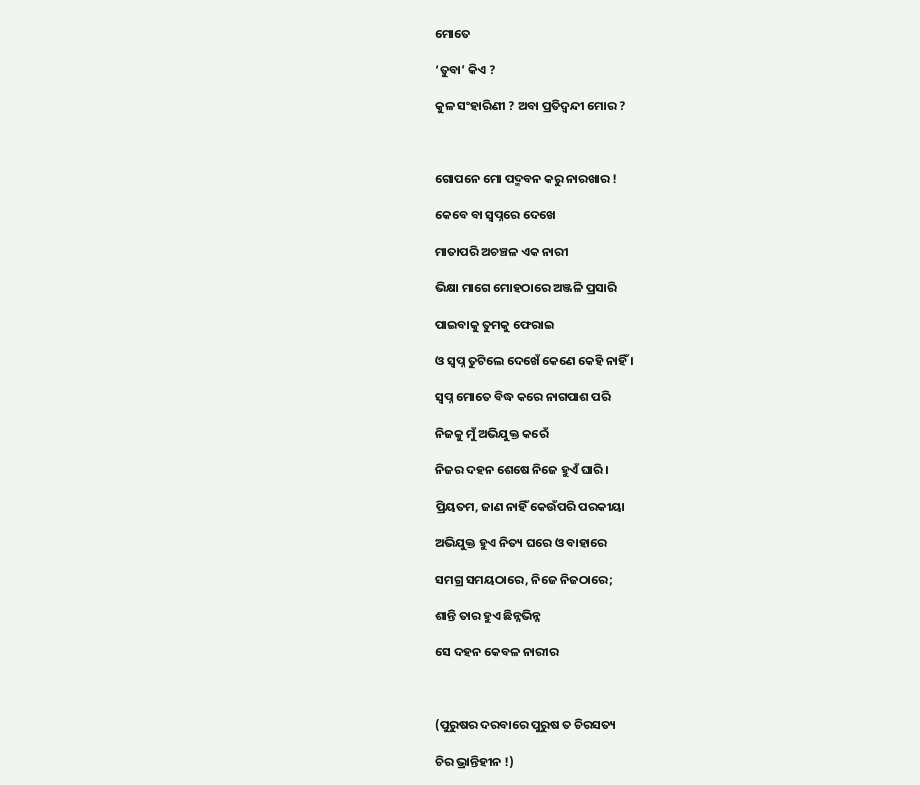ମୋତେ

‘ତୁବା’ କିଏ ?

କୁଳ ସଂହାରିଣୀ ? ଅବା ପ୍ରତିଦ୍ୱନ୍ଦୀ ମୋର ?



ଗୋପନେ ମୋ ପଦ୍ମବନ କରୁ ନାରଖାର !

କେବେ ବା ସ୍ୱପ୍ନରେ ଦେଖେ

ମାତାପରି ଅଚଞ୍ଚଳ ଏକ ନାରୀ

ଭିକ୍ଷା ମାଗେ ମୋହଠାରେ ଅଞ୍ଜଳି ପ୍ରସାରି

ପାଇବାକୁ ତୁମକୁ ଫେରାଇ

ଓ ସ୍ୱପ୍ନ ତୁଟିଲେ ଦେଖେଁ କେଣେ କେହି ନାହିଁ ।

ସ୍ୱପ୍ନ ମୋତେ ବିଦ୍ଧ କରେ ନାଗପାଶ ପରି

ନିଜକୁ ମୁଁ ଅଭିଯୁକ୍ତ କରେଁ

ନିଜର ଦହନ ଶେଷେ ନିଜେ ହୁଏଁ ଘାରି ।

ପ୍ରିୟତମ, ଜାଣ ନାହିଁ କେଉଁପରି ପରକୀୟା

ଅଭିଯୁକ୍ତ ହୁଏ ନିତ୍ୟ ଘରେ ଓ ବାହାରେ

ସମଗ୍ର ସମୟଠାରେ, ନିଜେ ନିଜଠାରେ;

ଶାନ୍ତି ତାର ହୁଏ ଛିନ୍ନଭିନ୍ନ

ସେ ଦହନ କେବଳ ନାରୀର



(ପୁରୁଷର ଦରବାରେ ପୁରୁଷ ତ ଚିରସତ୍ୟ

ଚିର ଭ୍ରାନ୍ତିହୀନ !)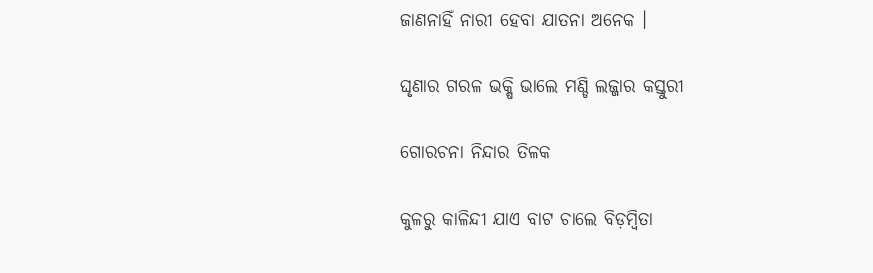ଜାଣନାହିଁ ନାରୀ ହେବା ଯାତନା ଅନେକ ।

ଘୃଣାର ଗରଳ ଭକ୍ଷି ଭାଲେ ମଣ୍ଡି ଲଜ୍ଜାର କସ୍ତୁରୀ

ଗୋରଚନା ନିନ୍ଦାର ତିଳକ

କୁଳରୁ କାଳିନ୍ଦୀ ଯାଏ ବାଟ ଚାଲେ ବିଡ଼ମ୍ବିତା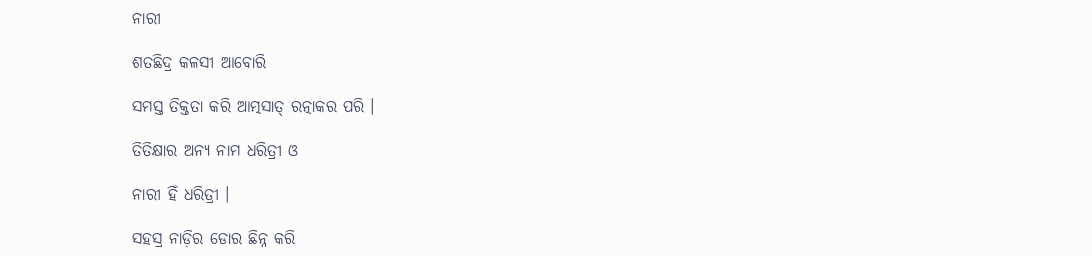ନାରୀ

ଶତଛିଦ୍ର କଳସୀ ଆବୋରି

ସମସ୍ତ ତିକ୍ତତା କରି ଆତ୍ମସାତ୍‍ ରତ୍ନାକର ପରି ।

ତିତିକ୍ଷାର ଅନ୍ୟ ନାମ ଧରିତ୍ରୀ ଓ

ନାରୀ ହିଁ ଧରିତ୍ରୀ ।

ସହସ୍ର ନାଡ଼ିର ଡୋର ଛିନ୍ନ କରି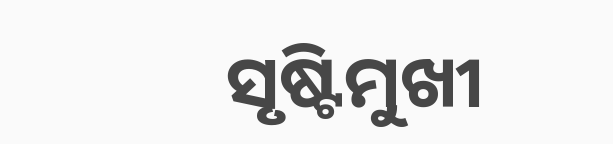ସୃଷ୍ଟିମୁଖୀ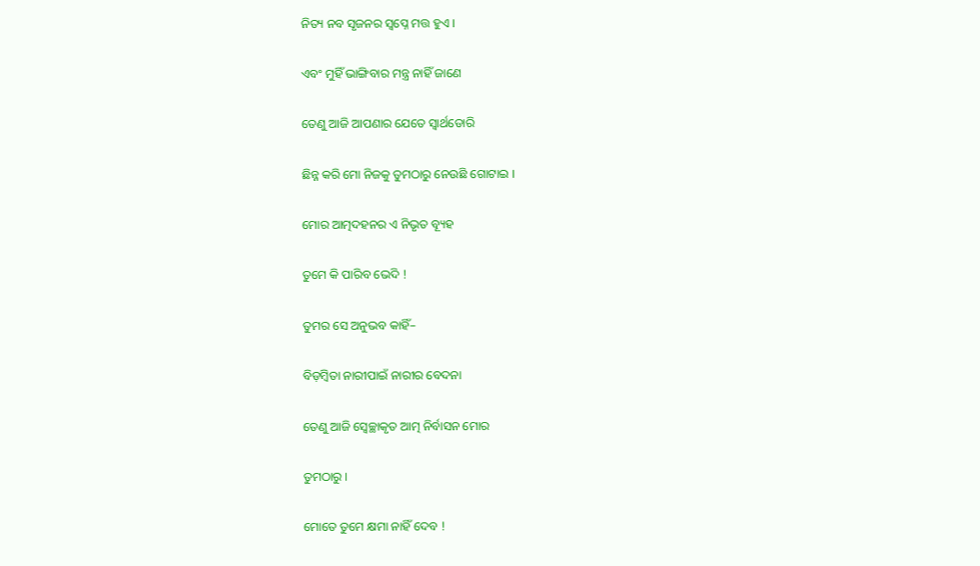ନିତ୍ୟ ନବ ସୃଜନର ସ୍ୱପ୍ନେ ମତ୍ତ ହୁଏ ।

ଏବଂ ମୁହିଁ ଭାଙ୍ଗିବାର ମନ୍ତ୍ର ନାହିଁ ଜାଣେ

ତେଣୁ ଆଜି ଆପଣାର ଯେତେ ସ୍ୱାର୍ଥଡୋରି

ଛିନ୍ନ କରି ମୋ ନିଜକୁ ତୁମଠାରୁ ନେଉଛି ଗୋଟାଇ ।

ମୋର ଆତ୍ମଦହନର ଏ ନିଭୃତ ବ୍ୟୂହ

ତୁମେ କି ପାରିବ ଭେଦି !

ତୁମର ସେ ଅନୁଭବ କାହିଁ–

ବିଡ଼ମ୍ବିତା ନାରୀପାଇଁ ନାରୀର ବେଦନା

ତେଣୁ ଆଜି ସ୍ୱେଚ୍ଛାକୃତ ଆତ୍ମ ନିର୍ବାସନ ମୋର

ତୁମଠାରୁ ।

ମୋତେ ତୁମେ କ୍ଷମା ନାହିଁ ଦେବ !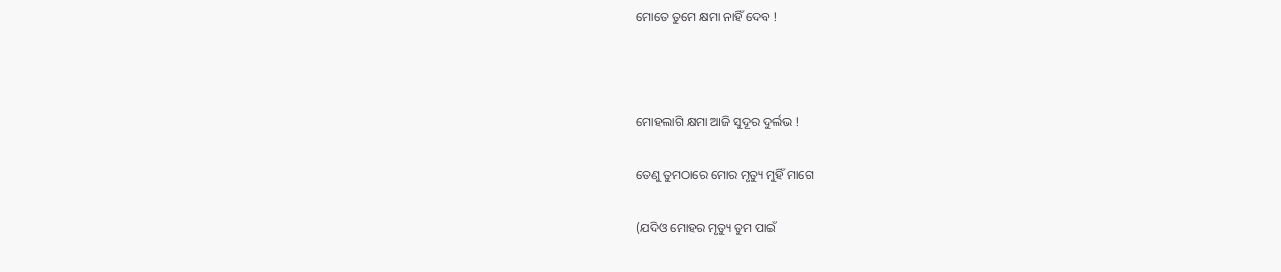ମୋତେ ତୁମେ କ୍ଷମା ନାହିଁ ଦେବ !



ମୋହଲାଗି କ୍ଷମା ଆଜି ସୁଦୂର ଦୁର୍ଲଭ !

ତେଣୁ ତୁମଠାରେ ମୋର ମୃତ୍ୟୁ ମୁହିଁ ମାଗେ

(ଯଦିଓ ମୋହର ମୃତ୍ୟୁ ତୁମ ପାଇଁ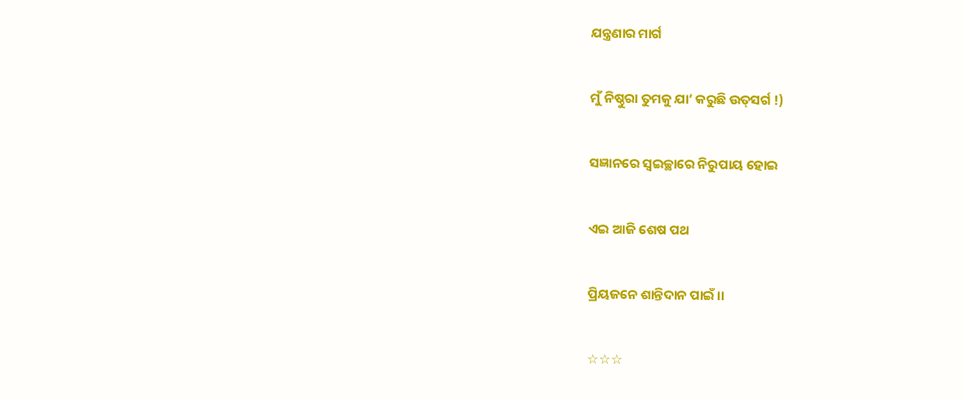ଯନ୍ତ୍ରଣାର ମାର୍ଗ

ମୁଁ ନିଷ୍ଠୁରା ତୁମକୁ ଯା’ କରୁଛି ଉତ୍‍ସର୍ଗ !)

ସଜ୍ଞାନରେ ସ୍ୱଇଚ୍ଛାରେ ନିରୁପାୟ ହୋଇ

ଏଇ ଆଜି ଶେଷ ପଥ

ପ୍ରିୟଜନେ ଶାନ୍ତିଦାନ ପାଇଁ ।।

☆☆☆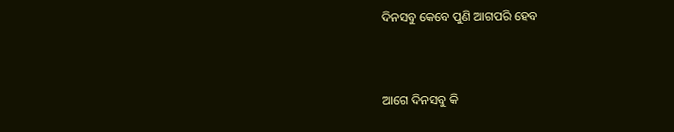ଦିନସବୁ କେବେ ପୁଣି ଆଗପରି ହେବ



ଆଗେ ଦିନସବୁ କି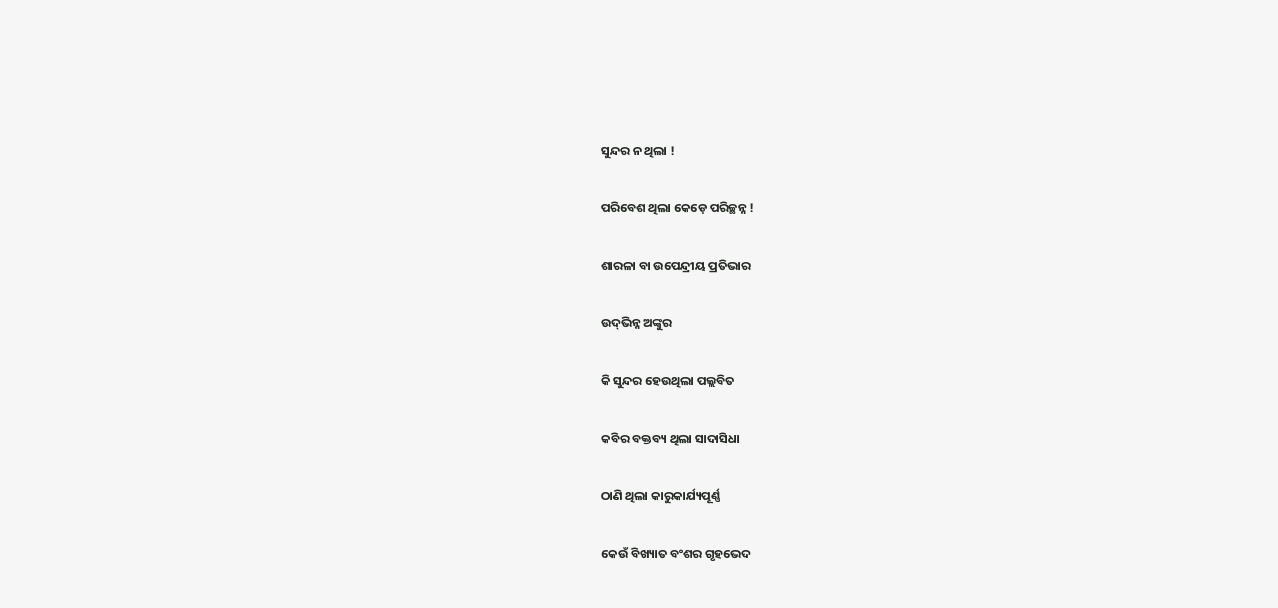ସୁନ୍ଦର ନ ଥିଲା !

ପରିବେଶ ଥିଲା କେଡ଼େ ପରିଚ୍ଛନ୍ନ !

ଶାରଳା ବା ଉପେନ୍ଦ୍ରୀୟ ପ୍ରତିଭାର

ଉଦ୍‍ଭିନ୍ନ ଅଙ୍କୁର

କି ସୁନ୍ଦର ହେଉଥିଲା ପଲ୍ଲବିତ

କବିର ବକ୍ତବ୍ୟ ଥିଲା ସାଦାସିଧା

ଠାଣି ଥିଲା କାରୁକାର୍ଯ୍ୟପୂର୍ଣ୍ଣ

କେଉଁ ବିଖ୍ୟାତ ବଂଶର ଗୃହଭେଦ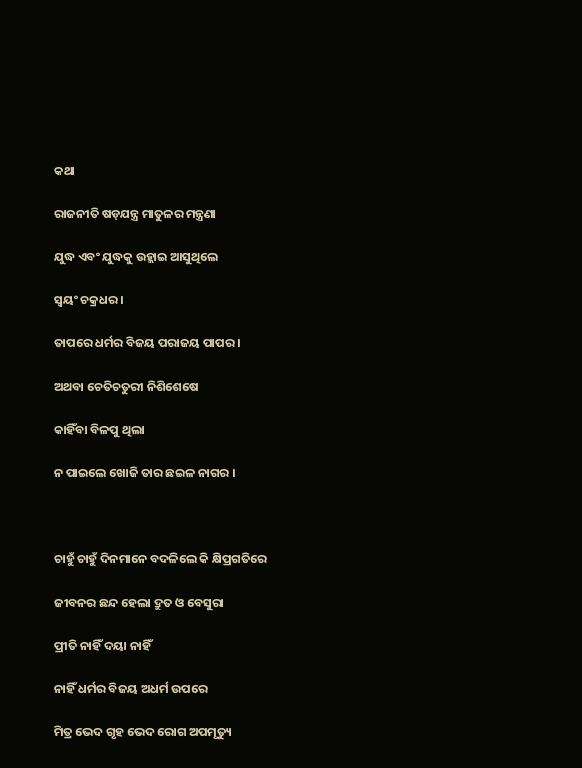କଥା

ରାଜନୀତି ଷଡ଼ଯନ୍ତ୍ର ମାତୁଳର ମନ୍ତ୍ରଣା

ଯୁଦ୍ଧ ଏବଂ ଯୁଦ୍ଧକୁ ଉହ୍ଲାଇ ଆସୁଥିଲେ

ସ୍ୱୟଂ ଚକ୍ରଧର ।

ତାପରେ ଧର୍ମର ବିଜୟ ପରାଜୟ ପାପର ।

ଅଥବା ଚେତିଚତୁରୀ ନିଶିଶେଷେ

କାହିଁବା ବିଳପୁ ଥିଲା

ନ ପାଇଲେ ଖୋଜି ତାର ଛଇଳ ନାଗର ।



ଚାହୁଁ ଚାହୁଁ ଦିନମାନେ ବଦଳିଲେ କି କ୍ଷିପ୍ରଗତିରେ

ଜୀବନର ଛନ୍ଦ ହେଲା ଦ୍ରୁତ ଓ ବେସୁରା

ପ୍ରୀତି ନାହିଁ ଦୟା ନାହିଁ

ନାହିଁ ଧର୍ମର ବିଜୟ ଅଧର୍ମ ଉପରେ

ମିତ୍ର ଭେଦ ଗୃହ ଭେଦ ରୋଗ ଅପମୃତ୍ୟୁ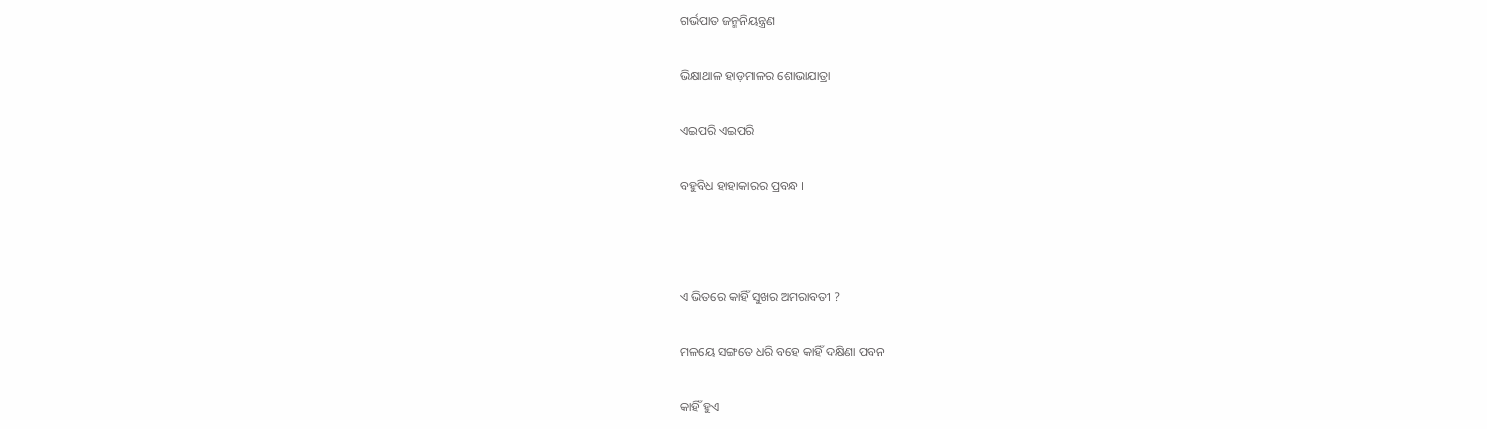ଗର୍ଭପାତ ଜନ୍ମନିୟନ୍ତ୍ରଣ

ଭିକ୍ଷାଥାଳ ହାଡ଼ମାଳର ଶୋଭାଯାତ୍ରା

ଏଇପରି ଏଇପରି

ବହୁବିଧ ହାହାକାରର ପ୍ରବନ୍ଧ ।



ଏ ଭିତରେ କାହିଁ ସୁଖର ଅମରାବତୀ ?

ମଳୟେ ସଙ୍ଗତେ ଧରି ବହେ କାହିଁ ଦକ୍ଷିଣା ପବନ

କାହିଁ ହୁଏ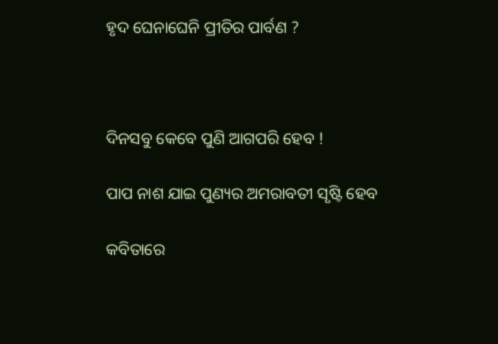ହୃଦ ଘେନାଘେନି ପ୍ରୀତିର ପାର୍ବଣ ?



ଦିନସବୁ କେବେ ପୁଣି ଆଗପରି ହେବ !

ପାପ ନାଶ ଯାଇ ପୁଣ୍ୟର ଅମରାବତୀ ସୃଷ୍ଟି ହେବ

କବିତାରେ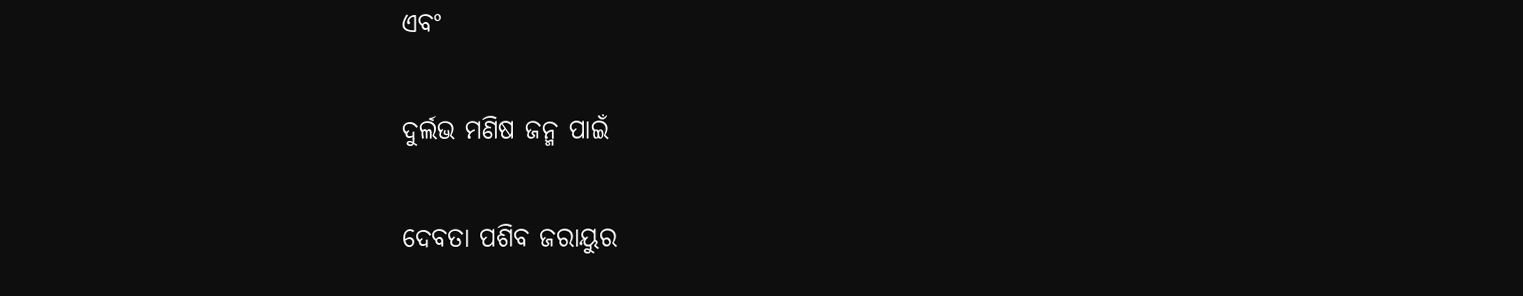ଏବଂ

ଦୁର୍ଲଭ ମଣିଷ ଜନ୍ମ ପାଇଁ

ଦେବତା ପଶିବ ଜରାୟୁର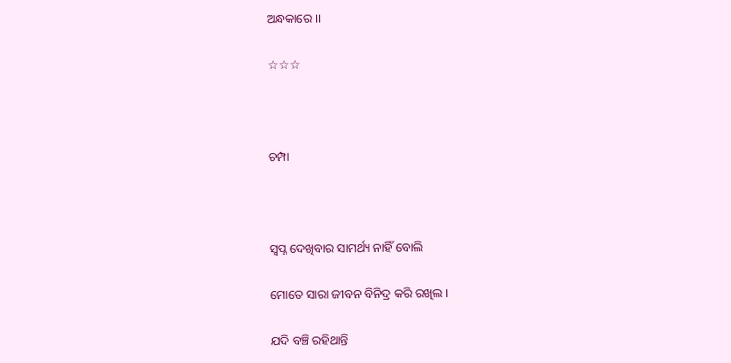ଅନ୍ଧକାରେ ।।

☆☆☆



ଚମ୍ପା



ସ୍ୱପ୍ନ ଦେଖିବାର ସାମର୍ଥ୍ୟ ନାହିଁ ବୋଲି

ମୋତେ ସାରା ଜୀବନ ବିନିଦ୍ର କରି ରଖିଲ ।

ଯଦି ବଞ୍ଚି ରହିଥାନ୍ତି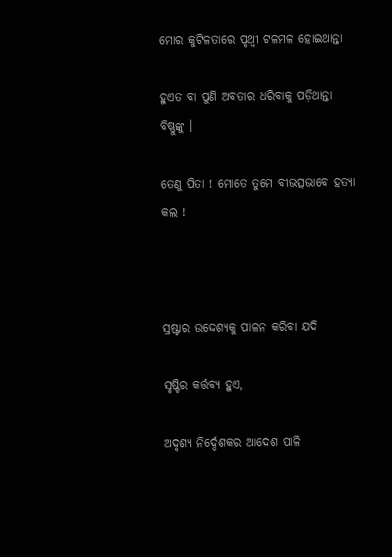ମୋର କୁଟିଳତାରେ ପୃଥ୍ୱୀ ଟଳମଳ ହୋଇଥାନ୍ତା

ହୁଏତ ବା ପୁଣି ଅବତାର ଧରିବାକୁ ପଡ଼ିଥାନ୍ତା ବିଷ୍ଣୁଙ୍କୁ ।

ତେଣୁ ପିତା ! ମୋତେ ତୁମେ ବୀଭତ୍ସଭାବେ ହତ୍ୟା କଲ !



ସ୍ରଷ୍ଟାର ଉଦ୍ଦେଶ୍ୟକୁ ପାଳନ କରିବା ଯଦି

ସୃଷ୍ଟିର କର୍ତ୍ତବ୍ୟ ହୁଏ,

ଅଦୃଶ୍ୟ ନିର୍ଦ୍ଦେଶକର ଆଦେଶ ପାଳି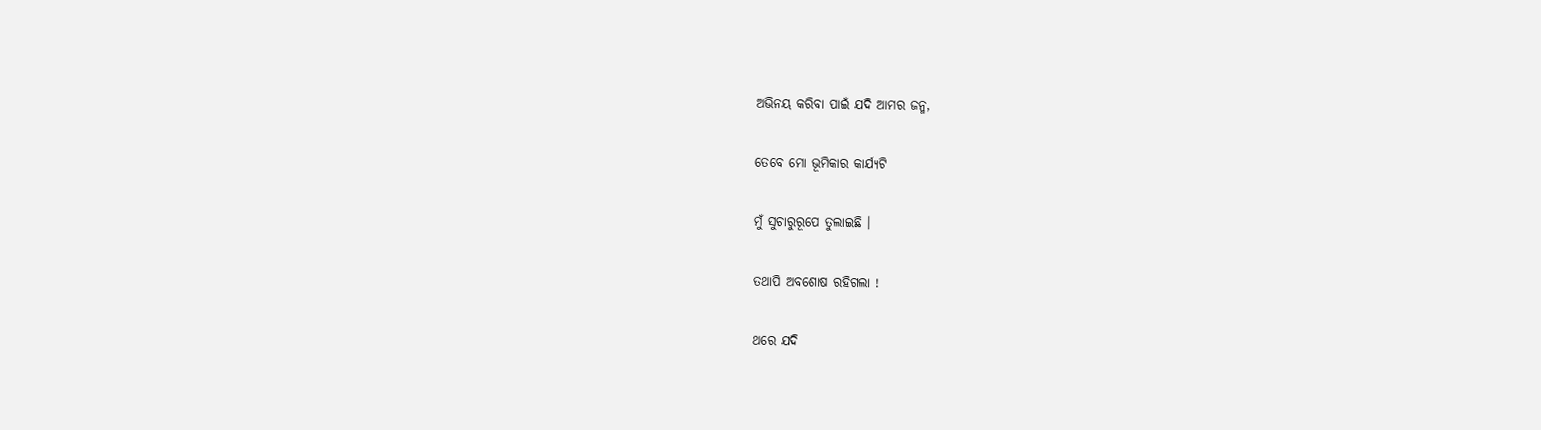ଅଭିନୟ କରିବା ପାଇଁ ଯଦି ଆମର ଜନ୍ମ,

ତେବେ ମୋ ଭୂମିକାର କାର୍ଯ୍ୟଟି

ମୁଁ ସୁଚାରୁରୂପେ ତୁଲାଇଛି ।

ତଥାପି ଅବଶୋଷ ରହିଗଲା !

ଥରେ ଯଦି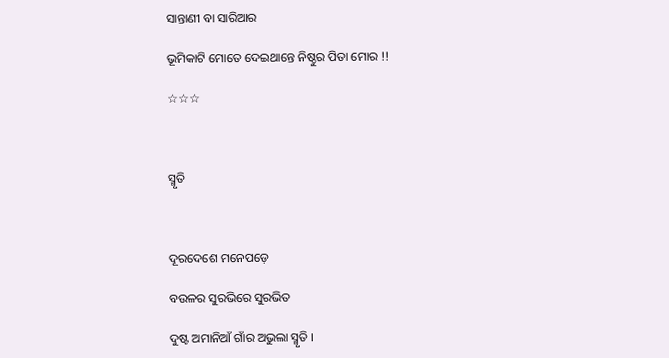ସାନ୍ତାଣୀ ବା ସାରିଆର

ଭୂମିକାଟି ମୋତେ ଦେଇଥାନ୍ତେ ନିଷ୍ଠୁର ପିତା ମୋର !!

☆☆☆



ସ୍ମୃତି



ଦୂରଦେଶେ ମନେପଡ଼େ

ବଉଳର ସୁରଭିରେ ସୁରଭିତ

ଦୁଷ୍ଟ ଅମାନିଆଁ ଗାଁର ଅଭୁଲା ସ୍ମୃତି ।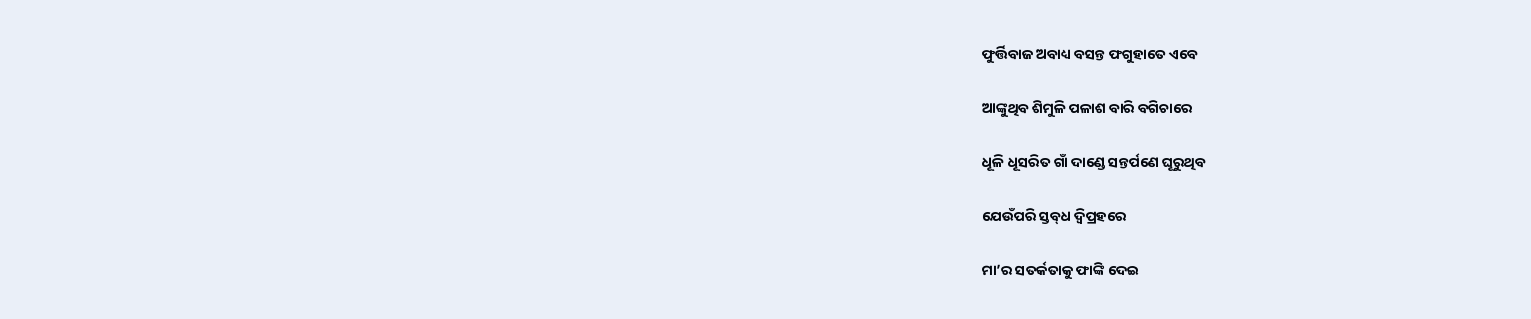ଫୁର୍ତ୍ତିବାଜ ଅବାଧ୍ୟ ବସନ୍ତ ଫଗୁହାତେ ଏବେ

ଆଙ୍କୁଥିବ ଶିମୁଳି ପଳାଶ ବାରି ବଗିଚାରେ

ଧୂଳି ଧୂସରିତ ଗାଁ ଦାଣ୍ଡେ ସନ୍ତର୍ପଣେ ଘୂରୁଥିବ

ଯେଉଁପରି ସ୍ତବ୍‍ଧ ଦ୍ୱିପ୍ରହରେ

ମା’ର ସତର୍କତାକୁ ଫାଙ୍କି ଦେଇ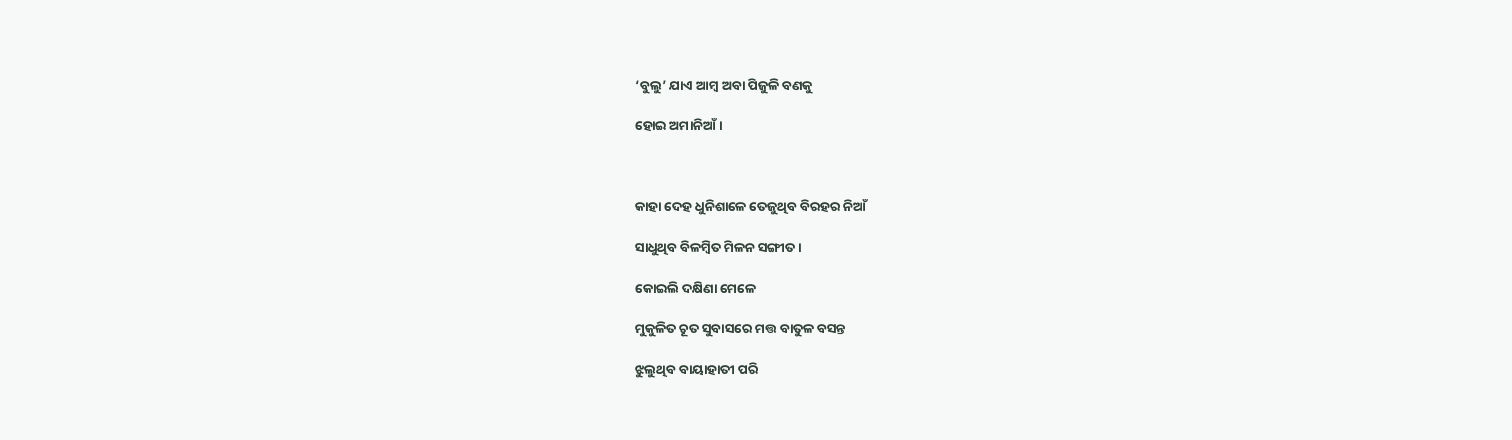‘ବୁଲୁ’ ଯାଏ ଆମ୍ବ ଅବା ପିଜୁଳି ବଣକୁ

ହୋଇ ଅମାନିଆଁ ।



କାହା ଦେହ ଧୁନିଶାଳେ ତେଜୁଥିବ ବିରହର ନିଆଁ

ସାଧୁଥିବ ବିଳମ୍ବିତ ମିଳନ ସଙ୍ଗୀତ ।

କୋଇଲି ଦକ୍ଷିଣା ମେଳେ

ମୁକୁଳିତ ଚୂତ ସୁବାସରେ ମତ୍ତ ବାତୁଳ ବସନ୍ତ

ଝୁଲୁଥିବ ବାୟାହାତୀ ପରି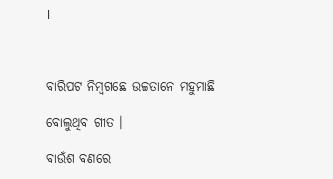।



ବାରିପଟ ନିମ୍ୱଗଛେ ଉଚ୍ଚତାନେ ମହୁମାଛି

ବୋଲୁଥିବ ଗୀତ ।

ବାଉଁଶ ବଣରେ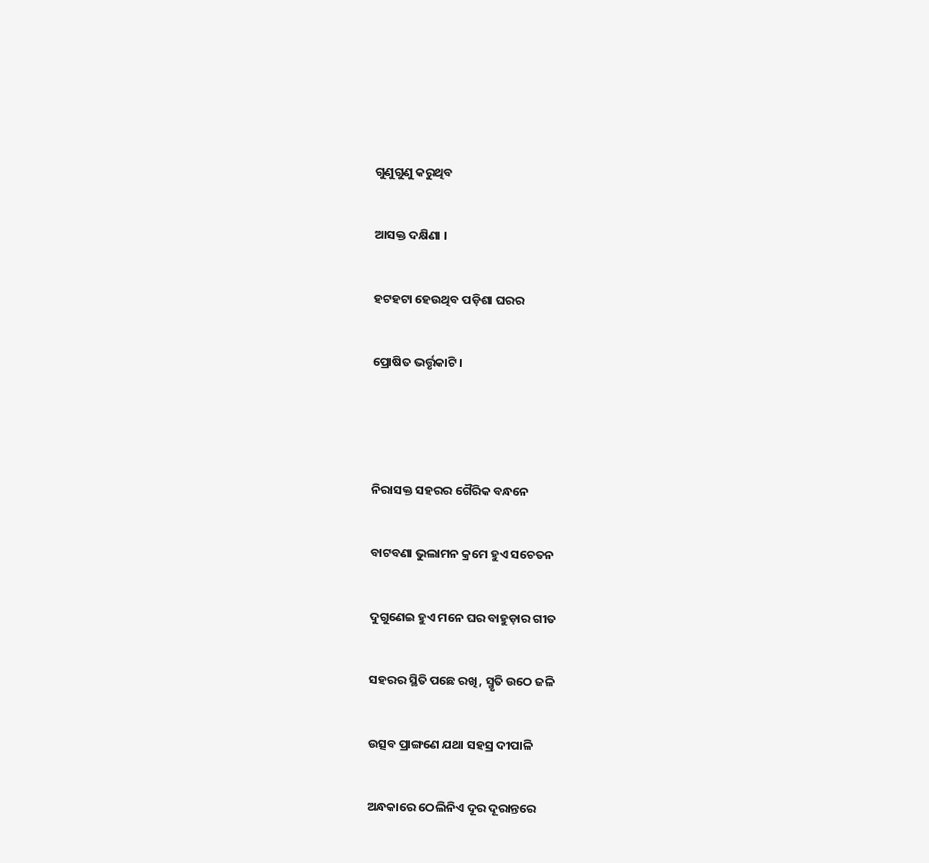ଗୁଣୁଗୁଣୁ କରୁଥିବ

ଆସକ୍ତ ଦକ୍ଷିଣା ।

ହଟହଟା ହେଉଥିବ ପଡ଼ିଶା ଘରର

ପ୍ରୋଷିତ ଭର୍ତ୍ତୃକାଟି ।



ନିରାସକ୍ତ ସହରର ଗୈରିକ ବନ୍ଧନେ

ବାଟବଣା ଭୁଲାମନ କ୍ରମେ ହୁଏ ସଚେତନ

ଦୁଗୁଣେଇ ହୁଏ ମନେ ଘର ବାହୁଡ଼ାର ଗୀତ

ସହରର ସ୍ଥିତି ପଛେ ରଖି, ସ୍ମୃତି ଉଠେ ଜଳି

ଉତ୍ସବ ପ୍ରାଙ୍ଗଣେ ଯଥା ସହସ୍ର ଦୀପାଳି

ଅନ୍ଧକାରେ ଠେଲିନିଏ ଦୂର ଦୂରାନ୍ତରେ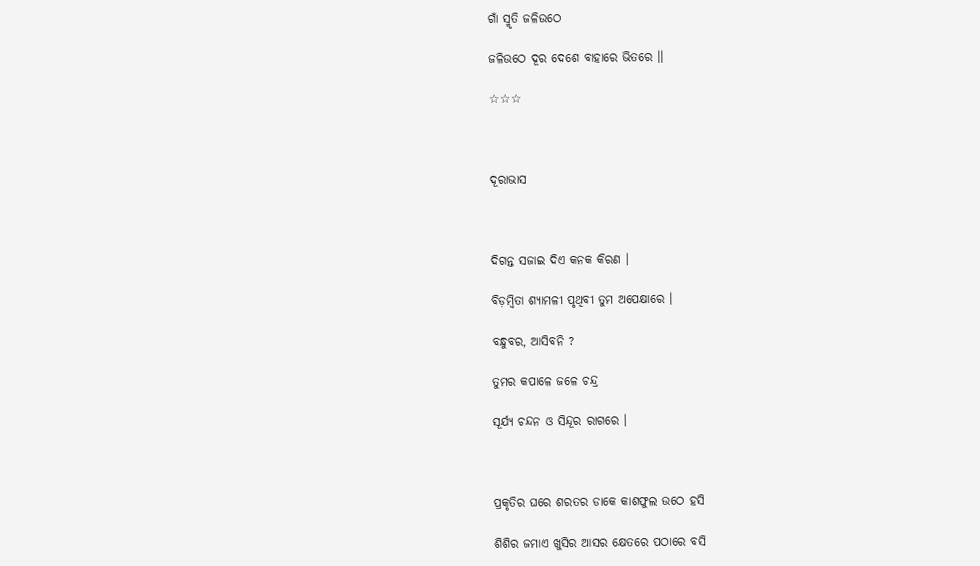ଗାଁ ସ୍ମୃତି ଜଳିଉଠେ

ଜଳିଉଠେ ଦୂର ଦେଶେ ବାହାରେ ଭିତରେ ।।

☆☆☆



ଦୂରାଭାସ



ଦିଗନ୍ତ ସଜାଇ ଦିଏ କନକ କିରଣ ।

ବିଡ଼ମ୍ବିତା ଶ୍ୟାମଳୀ ପୃଥିବୀ ତୁମ ଅପେକ୍ଷାରେ ।

ବନ୍ଧୁବର, ଆସିବନି ?

ତୁମର କପାଳେ ଜଳେ ଚନ୍ଦ୍ର

ସୂର୍ଯ୍ୟ ଚନ୍ଦନ ଓ ସିନ୍ଦୂର ରାଗରେ ।



ପ୍ରକୃତିର ଘରେ ଶରତର ଡାକେ କାଶଫୁଲ ଉଠେ ହସି

ଶିଶିର ଜମାଏ ଖୁସିର ଆସର କ୍ଷେତରେ ପଠାରେ ବସି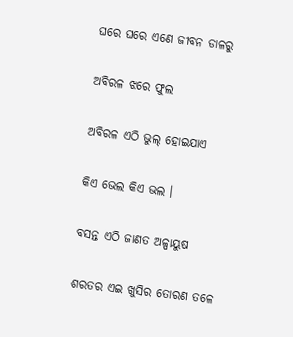ଘରେ ଘରେ ଏଣେ ଜୀବନ ଡାଳରୁ

ଅବିରଳ ଝରେ ଫୁଲ

ଅବିରଳ ଏଠି ଭୁଲ୍‍ ହୋଇଯାଏ

କିଏ ଭେଲ କିଏ ଭଲ ।

ବସନ୍ତ ଏଠି ଜାଣତ ଅଳ୍ପାୟୁଷ

ଶରତର ଏଇ ଖୁସିର ତୋରଣ ତଳେ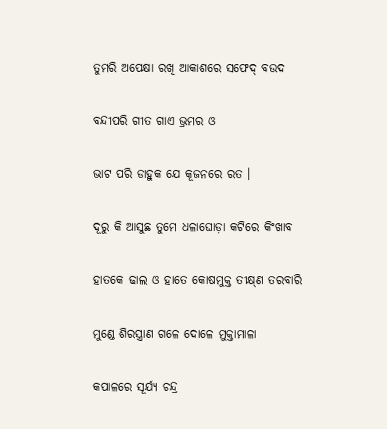ତୁମରି ଅପେକ୍ଷା ରଖି ଆକାଶରେ ସଫେଦ୍‍ ବଉଦ

ବନ୍ଦୀପରି ଗୀତ ଗାଏ ଭ୍ରମର ଓ

ଭାଟ ପରି ଡାହୁକ ଯେ କୂଜନରେ ରତ ।

ଦୂରୁ କି ଆସୁଛ ତୁମେ ଧଳାଘୋଡ଼ା କଟିରେ କିଂଖାବ

ହାତକେ ଢାଲ ଓ ହାତେ କୋଷମୁକ୍ତ ତୀକ୍ଷ୍‍ଣ ତରବାରି

ମୁଣ୍ଡେ ଶିରସ୍ତ୍ରାଣ ଗଳେ ଦୋଳେ ମୁକ୍ତାମାଳା

କପାଳରେ ସୂର୍ଯ୍ୟ ଚନ୍ଦ୍ର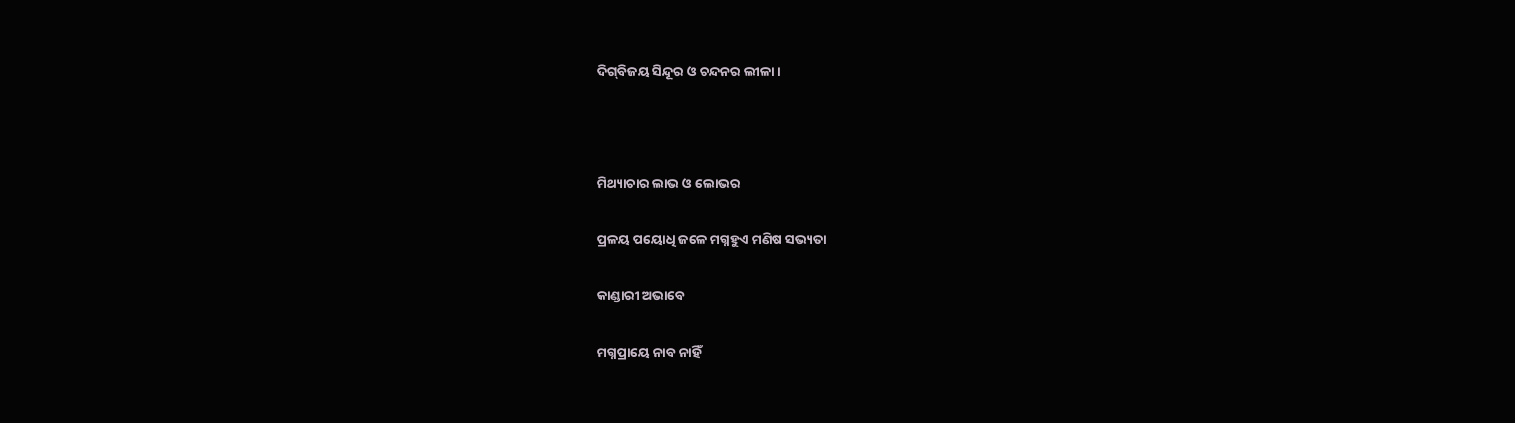ଦିଗ୍‍ବିଜୟ ସିନ୍ଦୂର ଓ ଚନ୍ଦନର ଲୀଳା ।



ମିଥ୍ୟାଚାର ଲାଭ ଓ ଲୋଭର

ପ୍ରଳୟ ପୟୋଧି ଜଳେ ମଗ୍ନହୁଏ ମଣିଷ ସଭ୍ୟତା

କାଣ୍ଡାରୀ ଅଭାବେ

ମଗ୍ନପ୍ରାୟେ ନାବ ନାହିଁ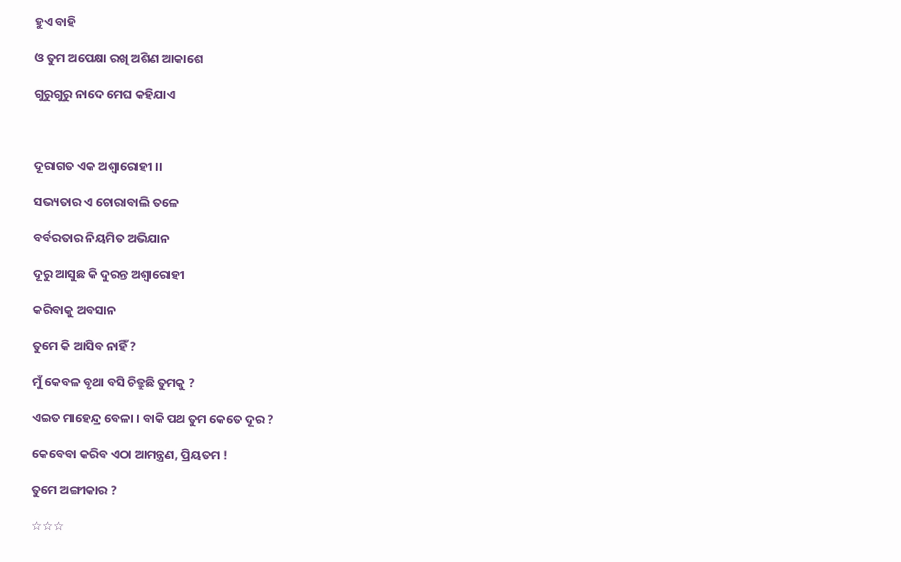ହୁଏ ବାହି

ଓ ତୁମ ଅପେକ୍ଷା ରଖି ଅଶିଣ ଆକାଶେ

ଗୁରୁଗୁରୁ ନାଦେ ମେଘ କହିଯାଏ



ଦୂରାଗତ ଏକ ଅଶ୍ୱାରୋହୀ ।।

ସଭ୍ୟତାର ଏ ଚୋରାବାଲି ତଳେ

ବର୍ବରତାର ନିୟମିତ ଅଭିଯାନ

ଦୂରୁ ଆସୁଛ କି ଦୁରନ୍ତ ଅଶ୍ୱାରୋହୀ

କରିବାକୁ ଅବସାନ

ତୁମେ କି ଆସିବ ନାହିଁ ?

ମୁଁ କେବଳ ବୃଥା ବସି ଚିତ୍ରୁଛି ତୁମକୁ ?

ଏଇତ ମାହେନ୍ଦ୍ର ବେଳା । ବାକି ପଥ ତୁମ କେତେ ଦୂର ?

କେବେବା କରିବ ଏଠା ଆମନ୍ତ୍ରଣ, ପ୍ରିୟତମ !

ତୁମେ ଅଙ୍ଗୀକାର ?

☆☆☆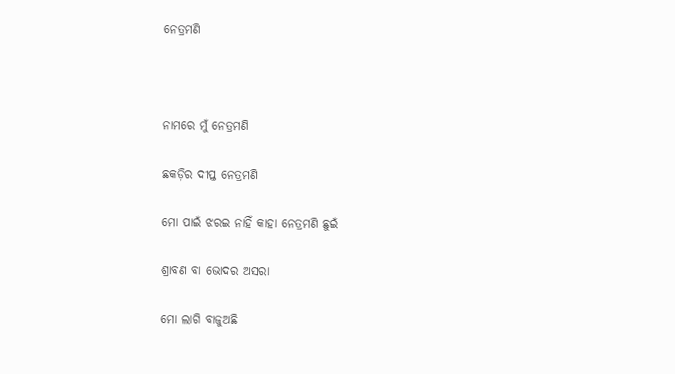ନେତ୍ରମଣି



ନାମରେ ମୁଁ ନେତ୍ରମଣି

ଛକଡ଼ିର ଦୀପ୍ତ ନେତ୍ରମଣି

ମୋ ପାଇଁ ଝରଇ ନାହିଁ କାହା ନେତ୍ରମଣି ଛୁଇଁ

ଶ୍ରାବଣ ବା ଭୋଦର ଅସରା

ମୋ ଲାଗି ବାଜୁଅଛି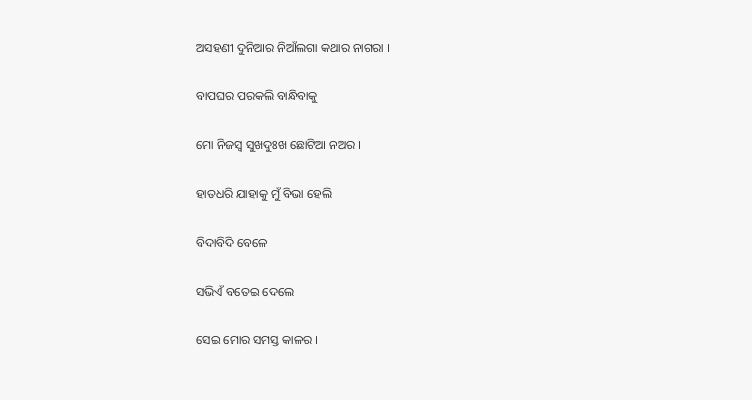ଅସହଣୀ ଦୁନିଆର ନିଆଁଲଗା କଥାର ନାଗରା ।

ବାପଘର ପରକଲି ବାନ୍ଧିବାକୁ

ମୋ ନିଜସ୍ୱ ସୁଖଦୁଃଖ ଛୋଟିଆ ନଅର ।

ହାତଧରି ଯାହାକୁ ମୁଁ ବିଭା ହେଲି

ବିଦାବିଦି ବେଳେ

ସଭିଏଁ ବତେଇ ଦେଲେ

ସେଇ ମୋର ସମସ୍ତ କାଳର ।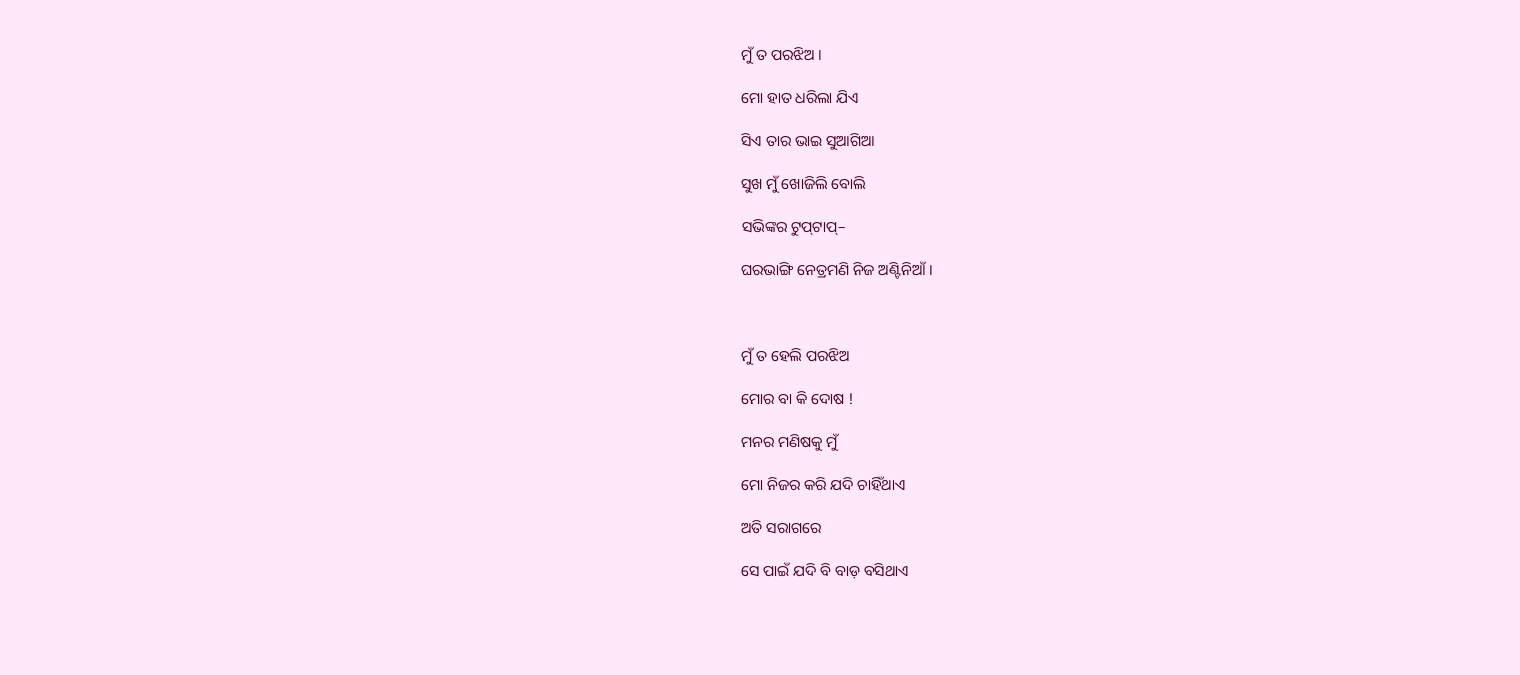ମୁଁ ତ ପରଝିଅ ।

ମୋ ହାତ ଧରିଲା ଯିଏ

ସିଏ ତାର ଭାଇ ସୁଆଗିଆ

ସୁଖ ମୁଁ ଖୋଜିଲି ବୋଲି

ସଭିଙ୍କର ଟୁପ୍‍ଟାପ୍‍–

ଘରଭାଙ୍ଗି ନେତ୍ରମଣି ନିଜ ଅଣ୍ଟିନିଆଁ ।



ମୁଁ ତ ହେଲି ପରଝିଅ

ମୋର ବା କି ଦୋଷ !

ମନର ମଣିଷକୁ ମୁଁ

ମୋ ନିଜର କରି ଯଦି ଚାହିଁଥାଏ

ଅତି ସରାଗରେ

ସେ ପାଇଁ ଯଦି ବି ବାଡ଼ ବସିଥାଏ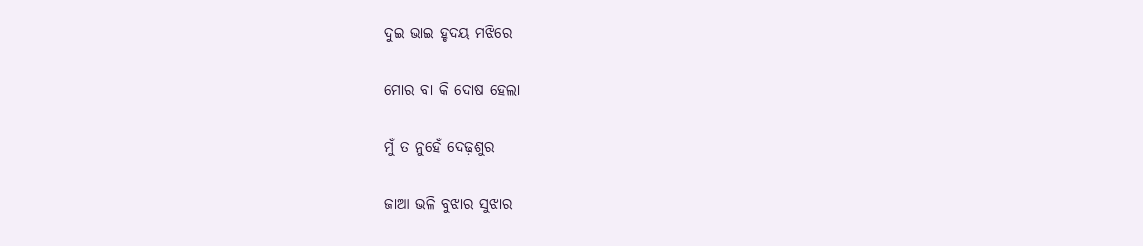ଦୁଇ ଭାଇ ହୃଦୟ ମଝିରେ

ମୋର ବା କି ଦୋଷ ହେଲା

ମୁଁ ତ ନୁହେଁ ଦେଢ଼ଶୁର

ଜାଆ ଭଳି ବୁଝାର ସୁଝାର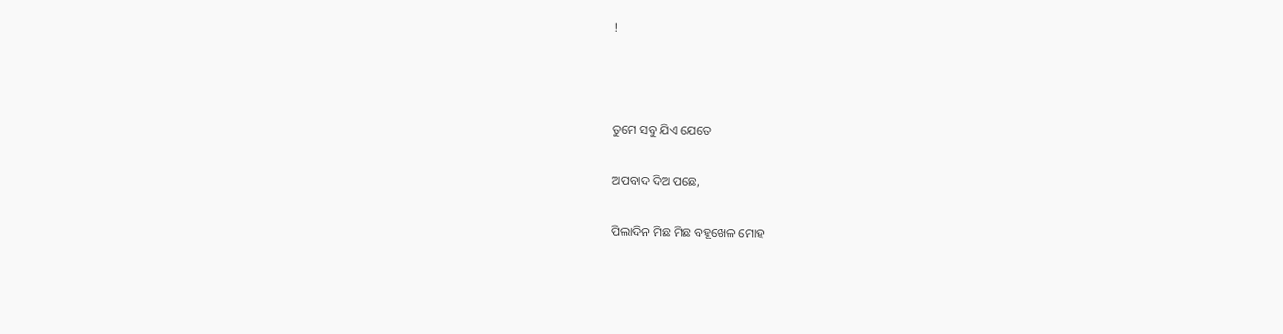!



ତୁମେ ସବୁ ଯିଏ ଯେତେ

ଅପବାଦ ଦିଅ ପଛେ,

ପିଲାଦିନ ମିଛ ମିଛ ବହୂଖେଳ ମୋହ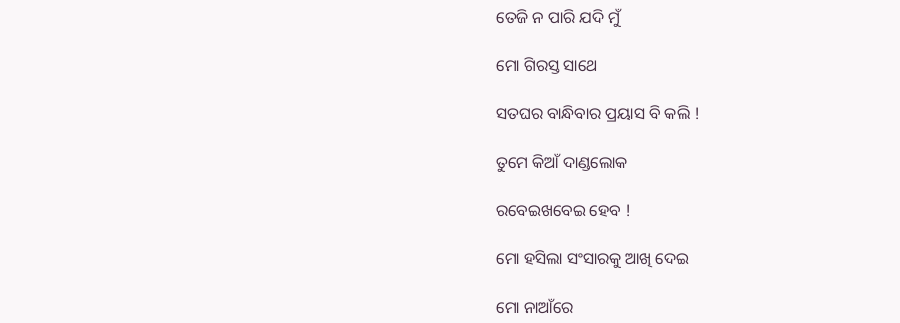ତେଜି ନ ପାରି ଯଦି ମୁଁ

ମୋ ଗିରସ୍ତ ସାଥେ

ସତଘର ବାନ୍ଧିବାର ପ୍ରୟାସ ବି କଲି !

ତୁମେ କିଆଁ ଦାଣ୍ଡଲୋକ

ରବେଇଖବେଇ ହେବ !

ମୋ ହସିଲା ସଂସାରକୁ ଆଖି ଦେଇ

ମୋ ନାଆଁରେ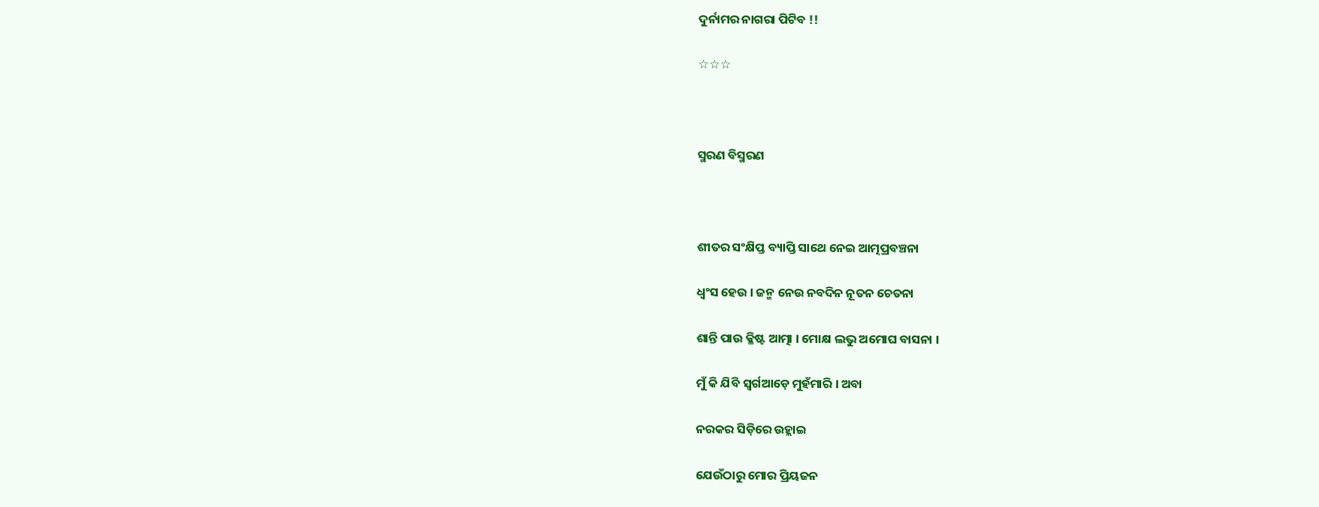ଦୁର୍ନାମର ନାଗରା ପିଟିବ !!

☆☆☆



ସ୍ମରଣ ବିସ୍ମରଣ



ଶୀତର ସଂକ୍ଷିପ୍ତ ବ୍ୟାପ୍ତି ସାଥେ ନେଇ ଆତ୍ମପ୍ରବଞ୍ଚନା

ଧ୍ୱଂସ ହେଉ । ଜନ୍ମ ନେଉ ନବଦିନ ନୂତନ ଚେତନା

ଶାନ୍ତି ପାଉ କ୍ଳିଷ୍ଟ ଆତ୍ମା । ମୋକ୍ଷ ଲଭୁ ଅମୋଘ ବାସନା ।

ମୁଁ କି ଯିବି ସ୍ୱର୍ଗଆଡ଼େ ମୁହଁମାରି । ଅବା

ନରକର ସିଡ଼ିରେ ଉହ୍ଲାଇ

ଯେଉଁଠାରୁ ମୋର ପ୍ରିୟଜନ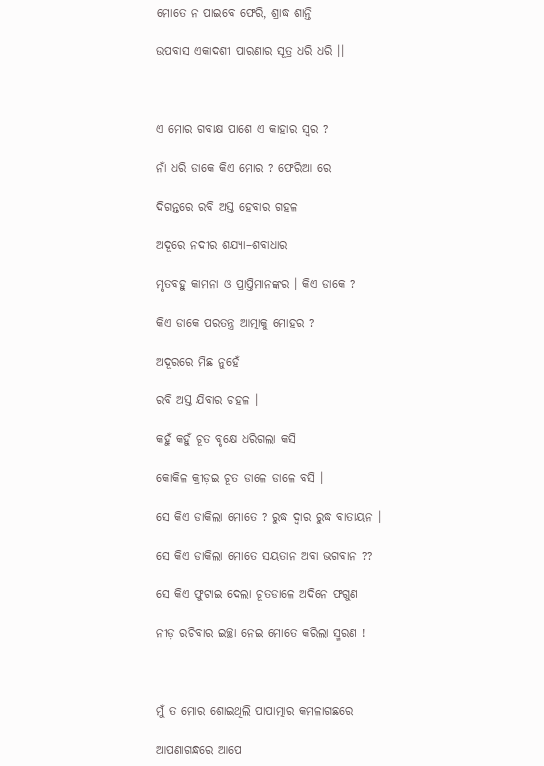ମୋତେ ନ ପାଇବେ ଫେରି, ଶ୍ରାଦ୍ଧ ଶାନ୍ତି

ଉପବାସ ଏକାଦଶୀ ପାରଣାର ସୂତ୍ର ଧରି ଧରି ।।



ଏ ମୋର ଗବାକ୍ଷ ପାଶେ ଏ କାହାର ସ୍ୱର ?

ନାଁ ଧରି ଡାକେ କିଏ ମୋର ? ଫେରିଆ ରେ

ଦିଗନ୍ତରେ ରବି ଅସ୍ତ ହେବାର ଗହଳ

ଅଦୂରେ ନଦୀର ଶଯ୍ୟା–ଶବାଧାର

ମୃତବହୁ କାମନା ଓ ପ୍ରାପ୍ତିମାନଙ୍କର । କିଏ ଡାକେ ?

କିଏ ଡାକେ ପରତନ୍ତ୍ର ଆତ୍ମାକୁ ମୋହର ?

ଅଦୂରରେ ମିଛ ନୁହେଁ

ରବି ଅସ୍ତ ଯିବାର ଚହଳ ।

କହୁଁ କହୁଁ ଚୂତ ବୃକ୍ଷେ ଧରିଗଲା କସି

କୋକିଳ କ୍ରୀଡ଼ଇ ଚୂତ ଡାଳେ ଡାଳେ ବସି ।

ସେ କିଏ ଡାକିଲା ମୋତେ ? ରୁଦ୍ଧ ଦ୍ୱାର ରୁଦ୍ଧ ବାତାୟନ ।

ସେ କିଏ ଡାକିଲା ମୋତେ ସୟତାନ ଅବା ଭଗବାନ ??

ସେ କିଏ ଫୁଟାଇ ଦେଲା ଚୂତଡାଳେ ଅଦିନେ ଫଗୁଣ

ନୀଡ଼ ରଚିବାର ଇଚ୍ଛା ନେଇ ମୋତେ କରିଲା ସ୍ମରଣ !



ମୁଁ ତ ମୋର ଶୋଇଥିଲି ପାପାତ୍ମାର କମଳାଗଛରେ

ଆପଣାଗନ୍ଧରେ ଆପେ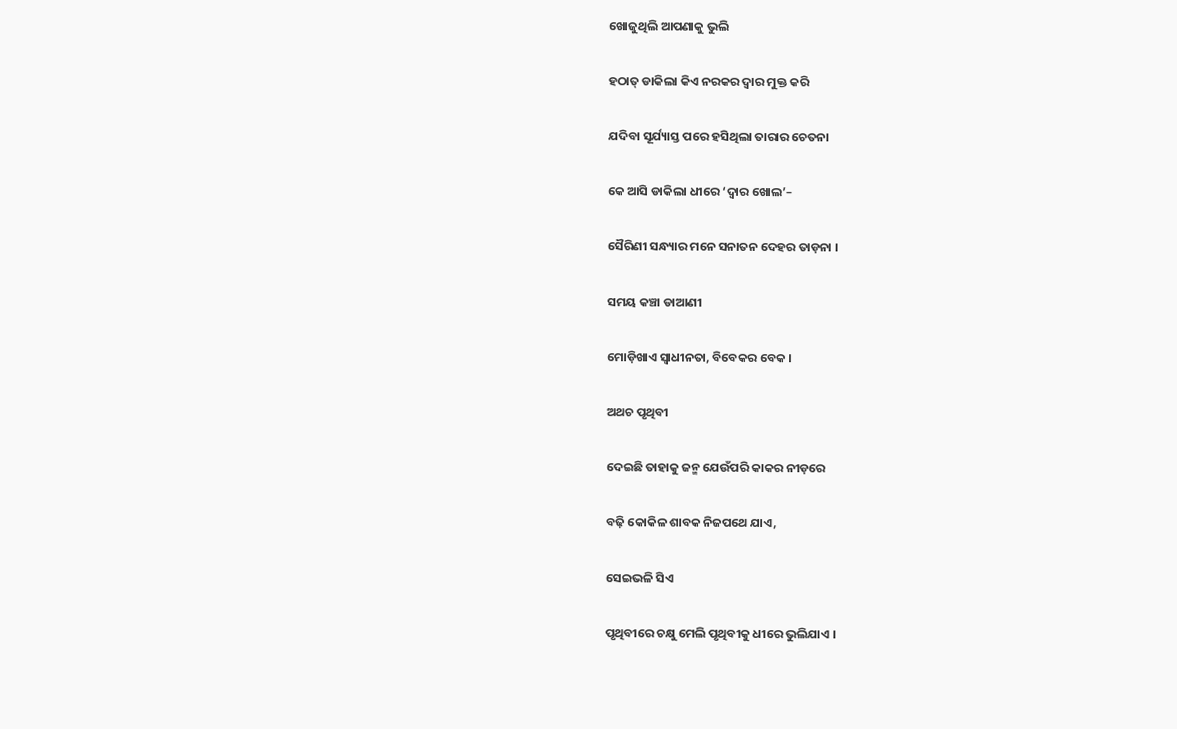ଖୋଜୁଥିଲି ଆପଣାକୁ ଭୁଲି

ହଠାତ୍‍ ଡାକିଲା କିଏ ନରକର ଦ୍ୱାର ମୁକ୍ତ କରି

ଯଦିବା ସୂର୍ଯ୍ୟାସ୍ତ ପରେ ହସିଥିଲା ତାରାର ଚେତନା

କେ ଆସି ଡାକିଲା ଧୀରେ ‘ଦ୍ୱାର ଖୋଲ’–

ସୈରିଣୀ ସନ୍ଧ୍ୟାର ମନେ ସନାତନ ଦେହର ତାଡ଼ନା ।

ସମୟ କଞ୍ଚା ଡାଆଣୀ

ମୋଡ଼ିଖାଏ ସ୍ୱାଧୀନତା, ବିବେକର ବେକ ।

ଅଥଚ ପୃଥିବୀ

ଦେଇଛି ତାହାକୁ ଜନ୍ମ ଯେଉଁପରି କାକର ନୀଡ଼ରେ

ବଢ଼ି କୋକିଳ ଶାବକ ନିଜପଥେ ଯାଏ,

ସେଇଭଳି ସିଏ

ପୃଥିବୀରେ ଚକ୍ଷୁ ମେଲି ପୃଥିବୀକୁ ଧୀରେ ଭୁଲିଯାଏ ।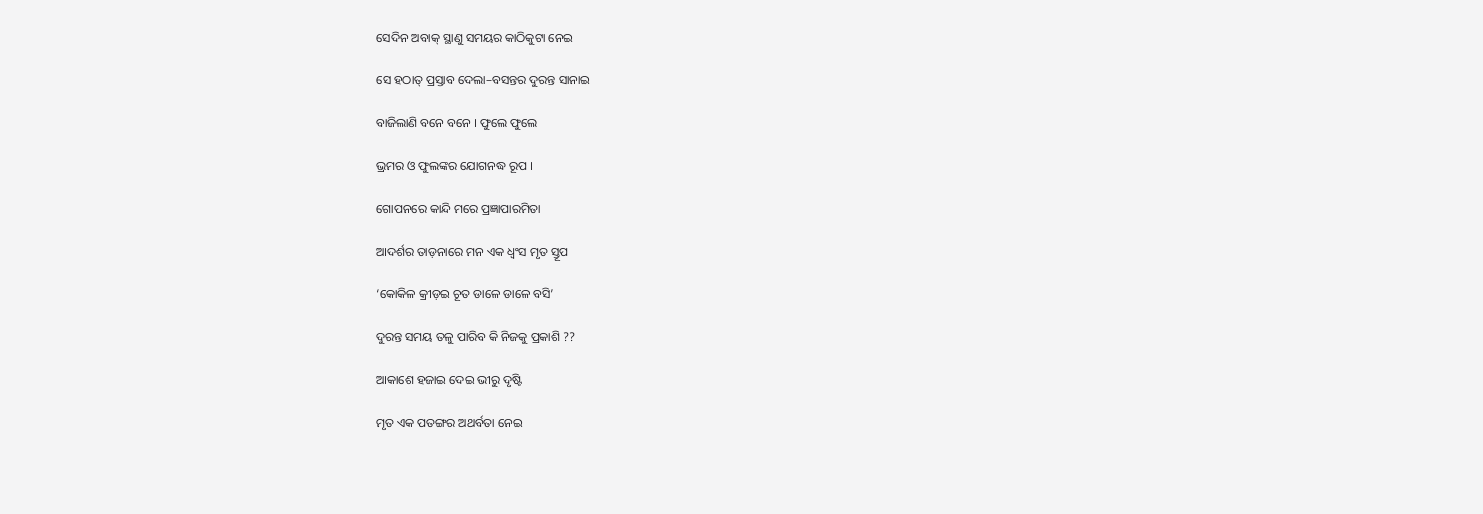ସେଦିନ ଅବାକ୍‍ ସ୍ଥାଣୁ ସମୟର କାଠିକୁଟା ନେଇ

ସେ ହଠାତ୍‍ ପ୍ରସ୍ତାବ ଦେଲା–ବସନ୍ତର ଦୁରନ୍ତ ସାନାଇ

ବାଜିଲାଣି ବନେ ବନେ । ଫୁଲେ ଫୁଲେ

ଭ୍ରମର ଓ ଫୁଲଙ୍କର ଯୋଗନଦ୍ଧ ରୂପ ।

ଗୋପନରେ କାନ୍ଦି ମରେ ପ୍ରଜ୍ଞାପାରମିତା

ଆଦର୍ଶର ତାଡ଼ନାରେ ମନ ଏକ ଧ୍ୱଂସ ମୃତ ସ୍ତୂପ

‘କୋକିଳ କ୍ରୀଡ଼ଇ ଚୂତ ଡାଳେ ଡାଳେ ବସି’

ଦୁରନ୍ତ ସମୟ ତଳୁ ପାରିବ କି ନିଜକୁ ପ୍ରକାଶି ??

ଆକାଶେ ହଜାଇ ଦେଇ ଭୀରୁ ଦୃଷ୍ଟି

ମୃତ ଏକ ପତଙ୍ଗର ଅଥର୍ବତା ନେଇ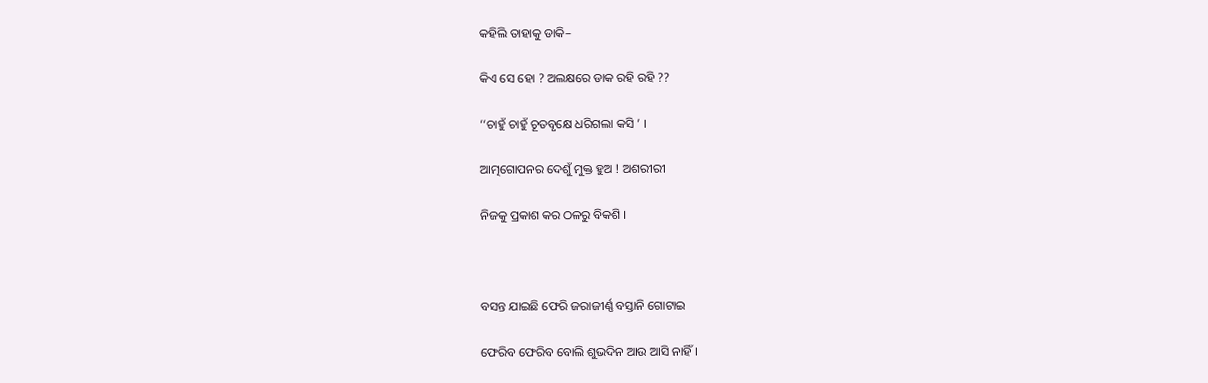କହିଲି ତାହାକୁ ଡାକି–

କିଏ ସେ ହୋ ? ଅଲକ୍ଷରେ ଡାକ ରହି ରହି ??

‘‘ଚାହୁଁ ଚାହୁଁ ଚୂତବୃକ୍ଷେ ଧରିଗଲା କସି ’ ।

ଆତ୍ମଗୋପନର ଦେଶୁଁ ମୁକ୍ତ ହୁଅ ! ଅଶରୀରୀ

ନିଜକୁ ପ୍ରକାଶ କର ଠଳରୁ ବିକଶି ।



ବସନ୍ତ ଯାଇଛି ଫେରି ଜରାଜୀର୍ଣ୍ଣ ବସ୍ତାନି ଗୋଟାଇ

ଫେରିବ ଫେରିବ ବୋଲି ଶୁଭଦିନ ଆଉ ଆସି ନାହିଁ ।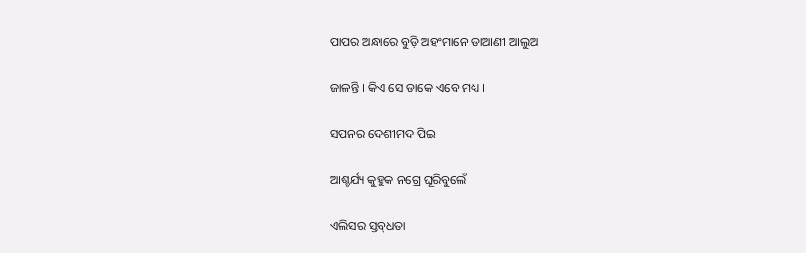ପାପର ଅନ୍ଧାରେ ବୁଡ଼ି ଅହଂମାନେ ଡାଆଣୀ ଆଲୁଅ

ଜାଳନ୍ତି । କିଏ ସେ ଡାକେ ଏବେ ମଧ୍ୟ ।

ସପନର ଦେଶୀମଦ ପିଇ

ଆଶ୍ଚର୍ଯ୍ୟ କୁହୁକ ନଗ୍ରେ ଘୂରିବୁଲେଁ

ଏଲିସର ସ୍ତବ୍‍ଧତା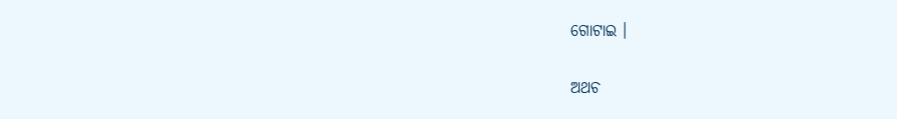ଗୋଟାଇ ।

ଅଥଚ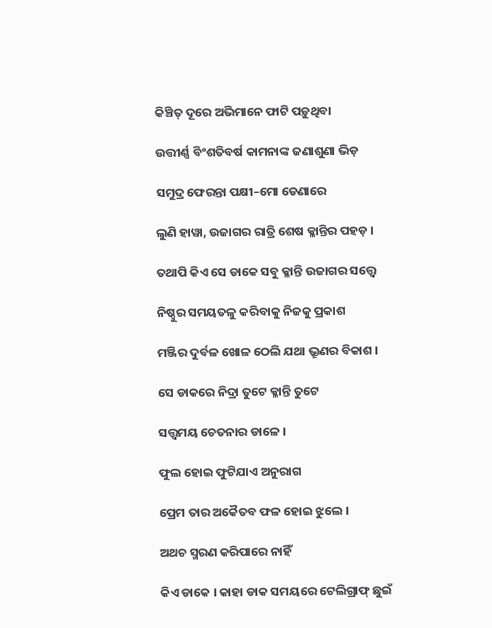କିଞ୍ଚିତ୍‍ ଦୂରେ ଅଭିମାନେ ଫାଟି ପଡ଼ୁଥିବା

ଉତ୍ତୀର୍ଣ୍ଣ ବିଂଶତିବର୍ଷ କାମନାଙ୍କ ଜଣାଶୁଣା ଭିଡ଼

ସମୁଦ୍ର ଫେରନ୍ତା ପକ୍ଷୀ–ମୋ ଡେଣାରେ

ଲୁଣି ହାୱା, ଉଜାଗର ରାତ୍ରି ଶେଷ କ୍ଳାନ୍ତିର ପହଡ଼ ।

ତଥାପି କିଏ ସେ ଡାକେ ସବୁ କ୍ଳାନ୍ତି ଉଜାଗର ସତ୍ତ୍ୱେ

ନିଷ୍ଠୁର ସମୟତଳୁ କରିବାକୁ ନିଜକୁ ପ୍ରକାଶ

ମଞ୍ଜିର ଦୁର୍ବଳ ଖୋଳ ଠେଲି ଯଥା ଭ୍ରୂଣର ବିକାଶ ।

ସେ ଡାକରେ ନିଦ୍ରା ତୁଟେ କ୍ଳାନ୍ତି ତୁଟେ

ସତ୍ତ୍ୱମୟ ଚେତନାର ଡାଳେ ।

ଫୁଲ ହୋଇ ଫୁଟିଯାଏ ଅନୁରାଗ

ପ୍ରେମ ତାର ଅକୈତବ ଫଳ ହୋଇ ଝୁଲେ ।

ଅଥଚ ସ୍ମରଣ କରିପାରେ ନାହିଁ

କିଏ ଡାକେ । କାହା ଡାକ ସମୟରେ ଟେଲିଗ୍ରାଫ୍‍ ଛୁଇଁ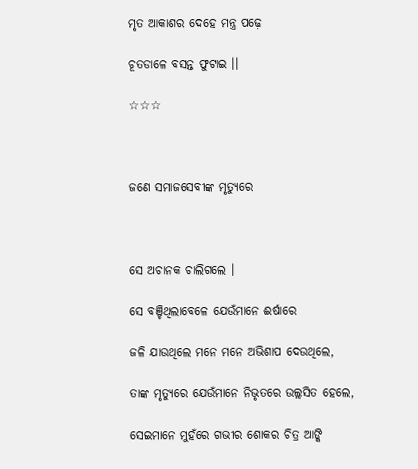ମୃତ ଆକାଶର ଦେହେ ମନ୍ତ୍ର ପଢ଼େ

ଚୂତଡାଳେ ବସନ୍ତ ଫୁଟାଇ ।।

☆☆☆



ଜଣେ ସମାଜସେବୀଙ୍କ ମୃତ୍ୟୁରେ



ସେ ଅଚାନକ ଚାଲିଗଲେ ।

ସେ ବଞ୍ଚିଥିଲାବେଳେ ଯେଉଁମାନେ ଈର୍ଷାରେ

ଜଳି ଯାଉଥିଲେ ମନେ ମନେ ଅଭିଶାପ ଦେଉଥିଲେ,

ତାଙ୍କ ମୃତ୍ୟୁରେ ଯେଉଁମାନେ ନିଭୃତରେ ଉଲ୍ଲସିତ ହେଲେ,

ସେଇମାନେ ମୁହଁରେ ଗଭୀର ଶୋକର ଚିତ୍ର ଆଙ୍କି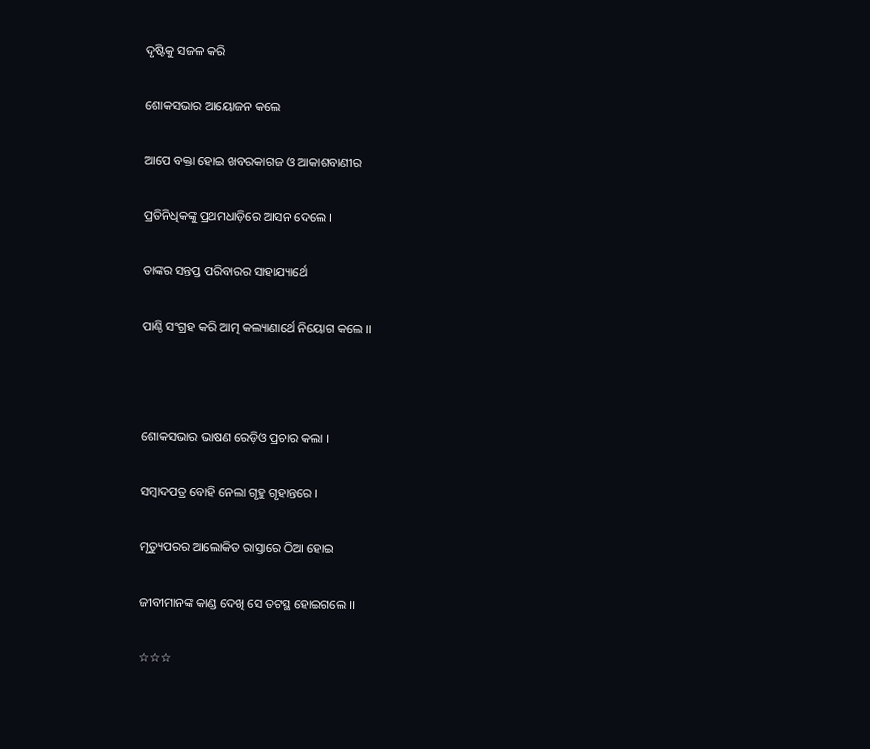ଦୃଷ୍ଟିକୁ ସଜଳ କରି

ଶୋକସଭାର ଆୟୋଜନ କଲେ

ଆପେ ବକ୍ତା ହୋଇ ଖବରକାଗଜ ଓ ଆକାଶବାଣୀର

ପ୍ରତିନିଧିକଙ୍କୁ ପ୍ରଥମଧାଡ଼ିରେ ଆସନ ଦେଲେ ।

ତାଙ୍କର ସନ୍ତପ୍ତ ପରିବାରର ସାହାଯ୍ୟାର୍ଥେ

ପାଣ୍ଠି ସଂଗ୍ରହ କରି ଆତ୍ମ କଲ୍ୟାଣାର୍ଥେ ନିୟୋଗ କଲେ ।।



ଶୋକସଭାର ଭାଷଣ ରେଡ଼ିଓ ପ୍ରଚାର କଲା ।

ସମ୍ବାଦପତ୍ର ବୋହି ନେଲା ଗୃହୁ ଗୃହାନ୍ତରେ ।

ମୃତ୍ୟୁପରର ଆଲୋକିତ ରାସ୍ତାରେ ଠିଆ ହୋଇ

ଜୀବୀମାନଙ୍କ କାଣ୍ଡ ଦେଖି ସେ ତଟସ୍ଥ ହୋଇଗଲେ ।।

☆☆☆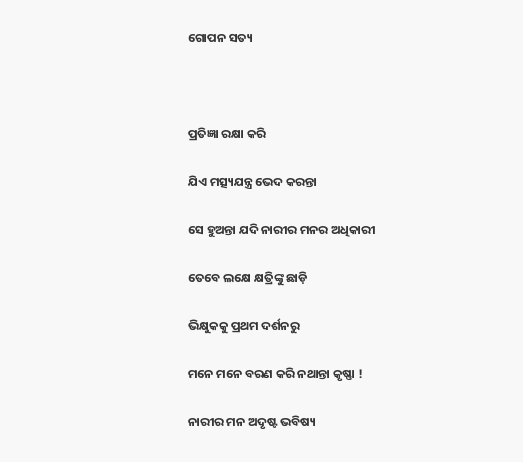ଗୋପନ ସତ୍ୟ



ପ୍ରତିଜ୍ଞା ରକ୍ଷା କରି

ଯିଏ ମତ୍ସ୍ୟଯନ୍ତ୍ର ଭେଦ କରନ୍ତା

ସେ ହୁଅନ୍ତା ଯଦି ନାରୀର ମନର ଅଧିକାରୀ

ତେବେ ଲକ୍ଷେ କ୍ଷତ୍ରିଙ୍କୁ ଛାଡ଼ି

ଭିକ୍ଷୁକକୁ ପ୍ରଥମ ଦର୍ଶନରୁ

ମନେ ମନେ ବରଣ କରି ନଥାନ୍ତା କୃଷ୍ଣା !

ନାରୀର ମନ ଅଦୃଷ୍ଟ ଭବିଷ୍ୟ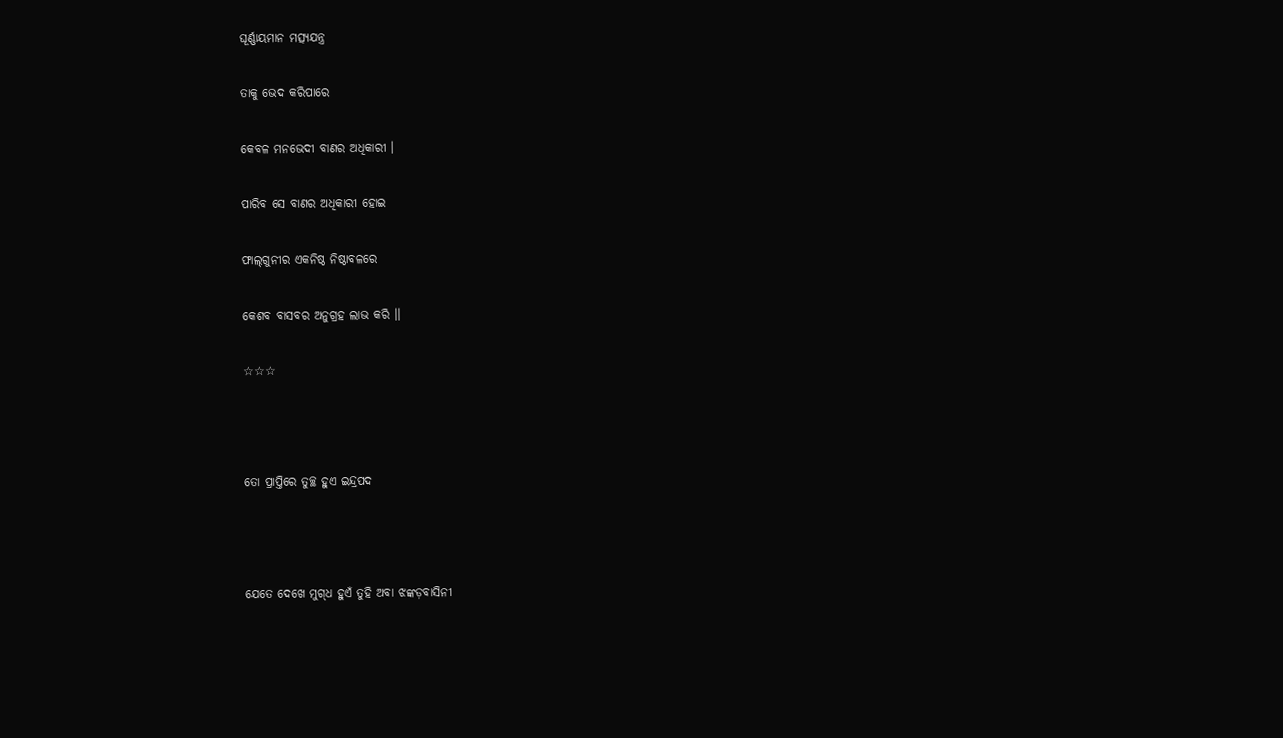ଘୂର୍ଣ୍ଣାୟମାନ ମତ୍ସ୍ୟଯନ୍ତ୍ର

ତାକୁ ଭେଦ କରିପାରେ

କେବଳ ମନଭେଦୀ ବାଣର ଅଧିକାରୀ ।

ପାରିବ ସେ ବାଣର ଅଧିକାରୀ ହୋଇ

ଫାଲ୍‍ଗୁନୀର ଏକନିଷ୍ଠ ନିଷ୍ଠାବଳରେ

କେଶବ ବାସବର ଅନୁଗ୍ରହ ଲାଭ କରି ।।

☆☆☆



ତୋ ପ୍ରାପ୍ତିରେ ତୁଚ୍ଛ ହୁଏ ଇନ୍ଦ୍ରପଦ



ଯେତେ ଦେଖେ ମୁଗ୍‍ଧ ହୁଏଁ ତୁହି ଅବା ଝଙ୍କଡ଼ବାସିନୀ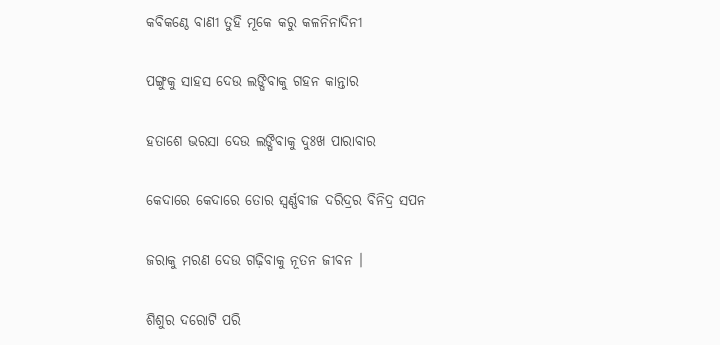କବିକଣ୍ଠେ ବାଣୀ ତୁହି ମୂକେ କରୁ କଳନିନାଦିନୀ

ପଙ୍ଗୁକୁ ସାହସ ଦେଉ ଲଙ୍ଘିବାକୁ ଗହନ କାନ୍ତାର

ହତାଶେ ଭରସା ଦେଉ ଲଙ୍ଘିବାକୁ ଦୁଃଖ ପାରାବାର

କେଦାରେ କେଦାରେ ତୋର ସ୍ୱର୍ଣ୍ଣବୀଜ ଦରିଦ୍ରର ବିନିଦ୍ର ସପନ

ଜରାକୁ ମରଣ ଦେଉ ଗଢ଼ିବାକୁ ନୂତନ ଜୀବନ ।

ଶିଶୁର ଦରୋଟି ପରି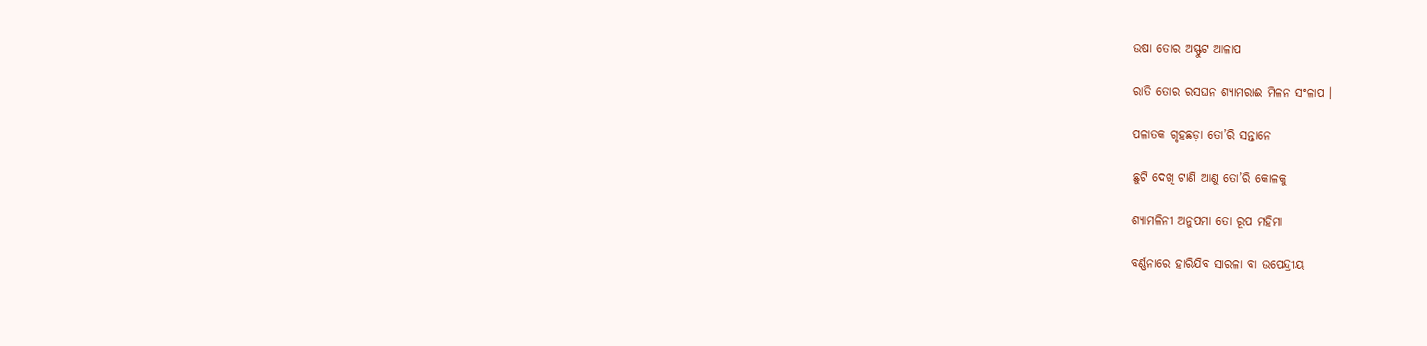ଉଷା ତୋର ଅସ୍ଫୁଟ ଆଳାପ

ରାତି ତୋର ରସଘନ ଶ୍ୟାମରାଈ ମିଳନ ସଂଳାପ ।

ପଳାତକ ଗୃହଛଡ଼ା ତୋ’ରି ସନ୍ତାନେ

ଛୁଟି ଦେଖି ଟାଣି ଆଣୁ ତୋ’ରି କୋଳକୁ

ଶ୍ୟାମଳିନୀ ଅନୁପମା ତୋ ରୂପ ମହିମା

ବର୍ଣ୍ଣନାରେ ହାରିଯିବ ସାରଳା ବା ଉପେନ୍ଦ୍ରୀୟ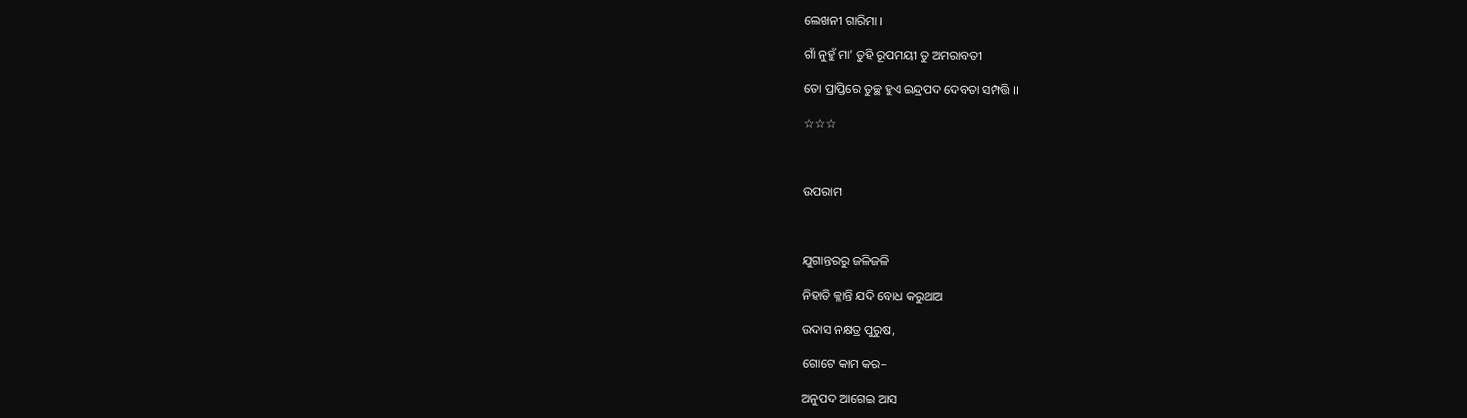ଲେଖନୀ ଗାରିମା ।

ଗାଁ ନୁହୁଁ ମା’ ତୁହି ରୂପମୟୀ ତୁ ଅମରାବତୀ

ତୋ ପ୍ରାପ୍ତିରେ ତୁଚ୍ଛ ହୁଏ ଇନ୍ଦ୍ରପଦ ଦେବତା ସମ୍ପତ୍ତି ।।

☆☆☆



ଉପରାମ



ଯୁଗାନ୍ତରରୁ ଜଳିଜଳି

ନିହାତି କ୍ଳାନ୍ତି ଯଦି ବୋଧ କରୁଥାଅ

ଉଦାସ ନକ୍ଷତ୍ର ପୁରୁଷ,

ଗୋଟେ କାମ କର–

ଅନୁପଦ ଆଗେଇ ଆସ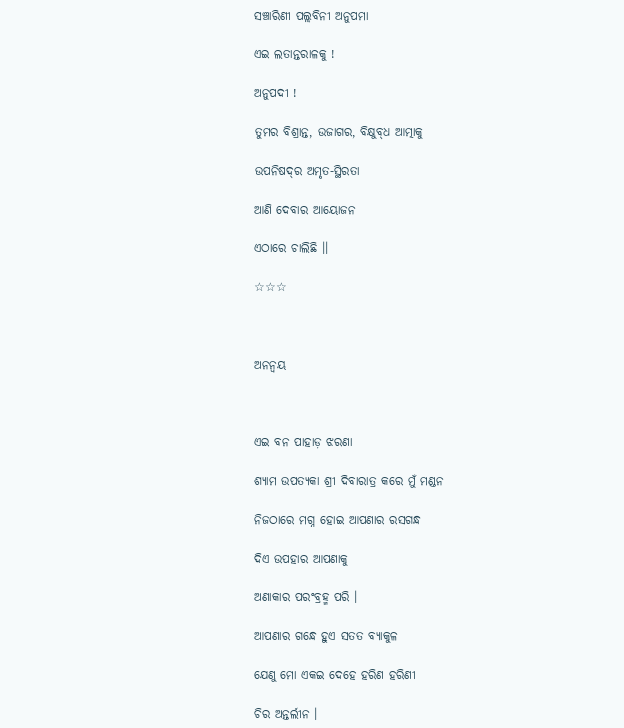ସଞ୍ଚାରିଣୀ ପଲ୍ଲବିନୀ ଅନୁପମା

ଏଇ ଲତାନ୍ତରାଳକୁ !

ଅନୁପଦୀ !

ତୁମର ବିଶ୍ରାନ୍ତ, ଉଜାଗର, ବିକ୍ଷୁବ୍‍ଧ ଆତ୍ମାକୁ

ଉପନିଷଦ୍‍ର ଅମୃତ-ସ୍ଥିରତା

ଆଣି ଦେବାର ଆୟୋଜନ

ଏଠାରେ ଚାଲିଛି ।।

☆☆☆



ଅନନ୍ୱୟ



ଏଇ ବନ ପାହାଡ଼ ଝରଣା

ଶ୍ୟାମ ଉପତ୍ୟକା ଶ୍ରୀ ଦିବାରାତ୍ର କରେ ମୁଁ ମଣ୍ଡନ

ନିଜଠାରେ ମଗ୍ନ ହୋଇ ଆପଣାର ରସଗନ୍ଧ

ଦିଏ ଉପହାର ଆପଣାକୁ

ଅଣାକାର ପରଂବ୍ରହ୍ମ ପରି ।

ଆପଣାର ଗନ୍ଧେ ହୁଏ ସତତ ବ୍ୟାକୁଳ

ଯେଣୁ ମୋ ଏକଇ ଦେହେ ହରିଣ ହରିଣୀ

ଚିର ଅନ୍ତର୍ଲୀନ ।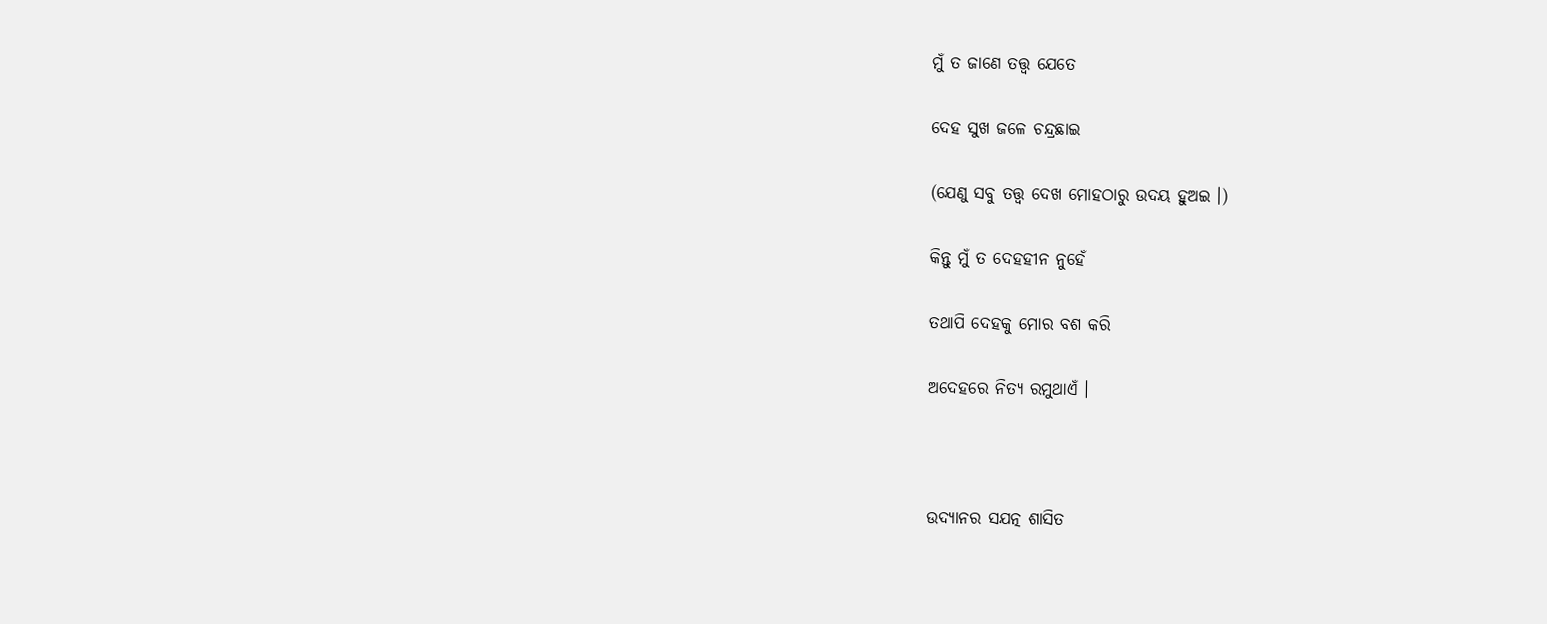ମୁଁ ତ ଜାଣେ ତତ୍ତ୍ୱ ଯେତେ

ଦେହ ସୁଖ ଜଳେ ଚନ୍ଦ୍ରଛାଇ

(ଯେଣୁ ସବୁ ତତ୍ତ୍ୱ ଦେଖ ମୋହଠାରୁ ଉଦୟ ହୁଅଇ ।)

କିନ୍ତୁ ମୁଁ ତ ଦେହହୀନ ନୁହେଁ

ତଥାପି ଦେହକୁ ମୋର ବଶ କରି

ଅଦେହରେ ନିତ୍ୟ ରମୁଥାଏଁ ।



ଉଦ୍ୟାନର ସଯତ୍ନ ଶାସିତ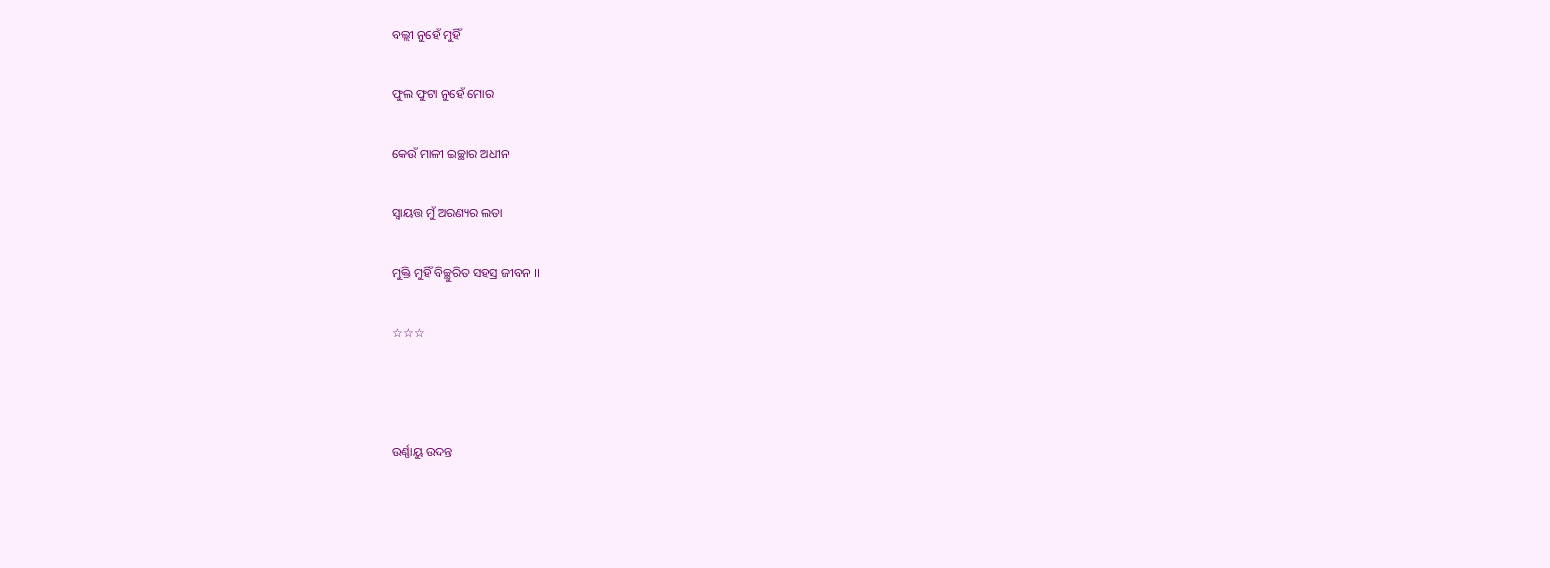ବଲ୍ଲୀ ନୁହେଁ ମୁହିଁ

ଫୁଲ ଫୁଟା ନୁହେଁ ମୋର

କେଉଁ ମାଳୀ ଇଚ୍ଛାର ଅଧୀନ

ସ୍ୱାୟତ୍ତ ମୁଁ ଅରଣ୍ୟର ଲତା

ମୁକ୍ତି ମୁହିଁ ବିଚ୍ଛୁରିତ ସହସ୍ର ଜୀବନ ।।

☆☆☆



ଉର୍ଣ୍ଣାୟୁ ଉଦନ୍ତ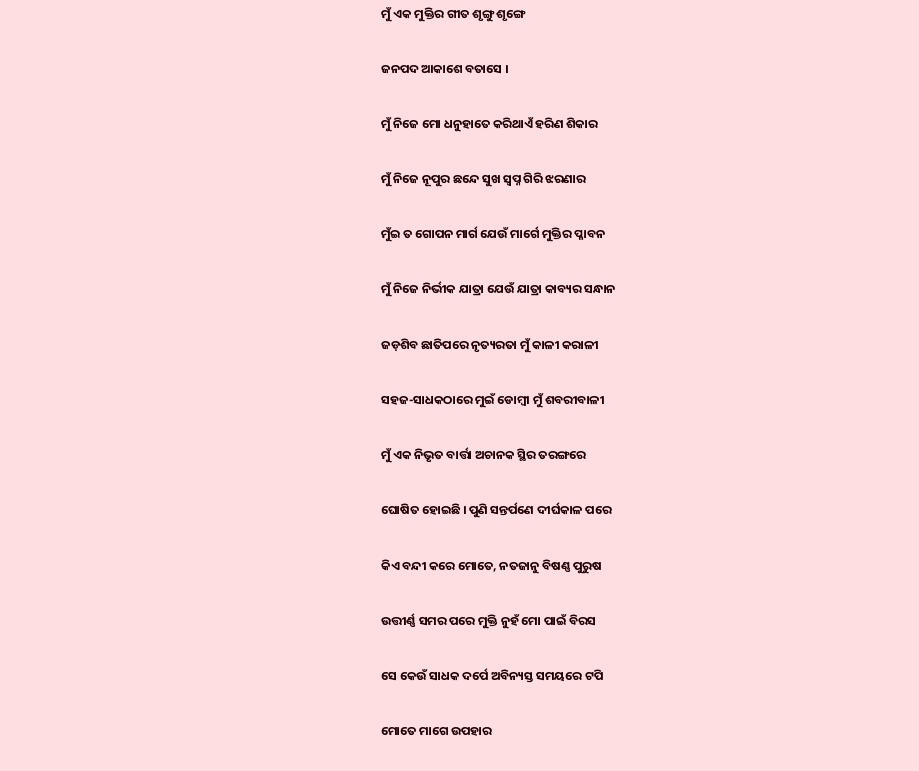ମୁଁ ଏକ ମୁକ୍ତିର ଗୀତ ଶୃଙ୍ଗୁ ଶୃଙ୍ଗେ

ଜନପଦ ଆକାଶେ ବତାସେ ।

ମୁଁ ନିଜେ ମୋ ଧନୁହାତେ କରିଥାଏଁ ହରିଣ ଶିକାର

ମୁଁ ନିଜେ ନୂପୁର ଛନ୍ଦେ ସୁଖ ସ୍ୱପ୍ନ ଗିରି ଝରଣାର

ମୁଁଇ ତ ଗୋପନ ମାର୍ଗ ଯେଉଁ ମାର୍ଗେ ମୁକ୍ତିର ପ୍ଳାବନ

ମୁଁ ନିଜେ ନିର୍ଭୀକ ଯାତ୍ରା ଯେଉଁ ଯାତ୍ରା କାବ୍ୟର ସନ୍ଧାନ

ଜଡ଼ଶିବ ଛାତିପରେ ନୃତ୍ୟରତା ମୁଁ କାଳୀ କରାଳୀ

ସହଜ-ସାଧକଠାରେ ମୁଇଁ ଡୋମ୍ବୀ ମୁଁ ଶବରୀବାଳୀ

ମୁଁ ଏକ ନିଭୃତ ବାର୍ତ୍ତା ଅଚାନକ ସ୍ଥିର ତରଙ୍ଗରେ

ଘୋଷିତ ହୋଇଛି । ପୁଣି ସନ୍ତର୍ପଣେ ଦୀର୍ଘକାଳ ପରେ

କିଏ ବନ୍ଦୀ କରେ ମୋତେ, ନତଜାନୁ ବିଷଣ୍ଣ ପୁରୁଷ

ଉତ୍ତୀର୍ଣ୍ଣ ସମର ପରେ ମୁକ୍ତି ନୁହଁ ମୋ ପାଇଁ ବିରସ

ସେ କେଉଁ ସାଧକ ଦର୍ପେ ଅବିନ୍ୟସ୍ତ ସମୟରେ ଟପି

ମୋତେ ମାଗେ ଉପହାର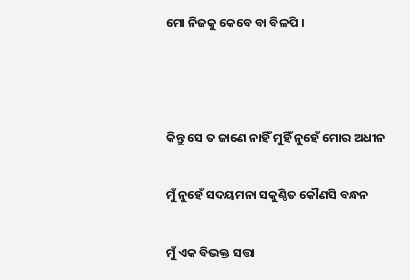ମୋ ନିଜକୁ କେବେ ବା ବିଳପି ।



କିନ୍ତୁ ସେ ତ ଜାଣେ ନାହିଁ ମୁହିଁ ନୁହେଁ ମୋର ଅଧୀନ

ମୁଁ ନୁହେଁ ସଦୟମନା ସକୁଣ୍ଠିତ କୌଣସି ବନ୍ଧନ

ମୁଁ ଏକ ବିଭକ୍ତ ସତ୍ତା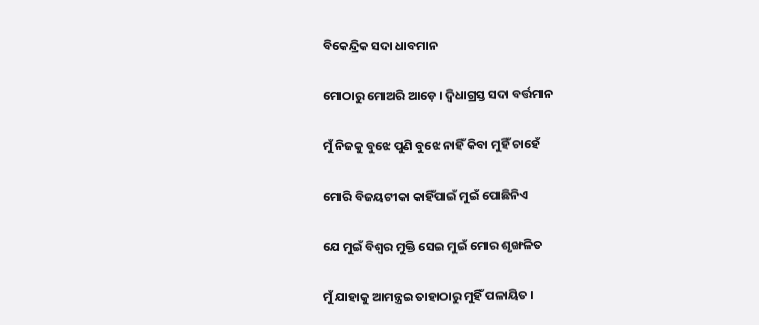ବିକେନ୍ଦ୍ରିକ ସଦା ଧାବମାନ

ମୋଠାରୁ ମୋଅରି ଆଡ଼େ । ଦ୍ୱିଧାଗ୍ରସ୍ତ ସଦା ବର୍ତ୍ତମାନ

ମୁଁ ନିଜକୁ ବୁଝେ ପୁଣି ବୁଝେ ନାହିଁ କିବା ମୁହିଁ ଚାହେଁ

ମୋରି ବିଜୟଟୀକା କାହିଁପାଇଁ ମୁଇଁ ପୋଛିନିଏ

ଯେ ମୁଇଁ ବିଶ୍ୱର ମୁକ୍ତି ସେଇ ମୁଇଁ ମୋର ଶୃଙ୍ଖଳିତ

ମୁଁ ଯାହାକୁ ଆମନ୍ତ୍ରଇ ତାହାଠାରୁ ମୁହିଁ ପଳାୟିତ ।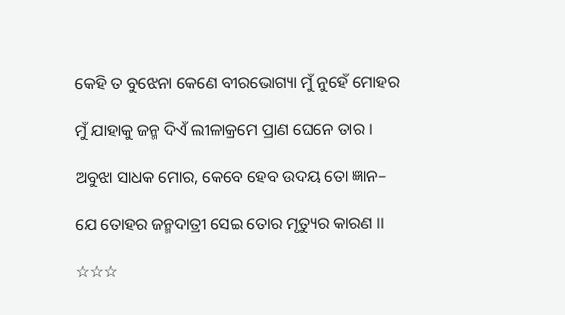କେହି ତ ବୁଝେନା କେଣେ ବୀରଭୋଗ୍ୟା ମୁଁ ନୁହେଁ ମୋହର

ମୁଁ ଯାହାକୁ ଜନ୍ମ ଦିଏଁ ଲୀଳାକ୍ରମେ ପ୍ରାଣ ଘେନେ ତାର ।

ଅବୁଝା ସାଧକ ମୋର, କେବେ ହେବ ଉଦୟ ତୋ ଜ୍ଞାନ–

ଯେ ତୋହର ଜନ୍ମଦାତ୍ରୀ ସେଇ ତୋର ମୃତ୍ୟୁର କାରଣ ।।

☆☆☆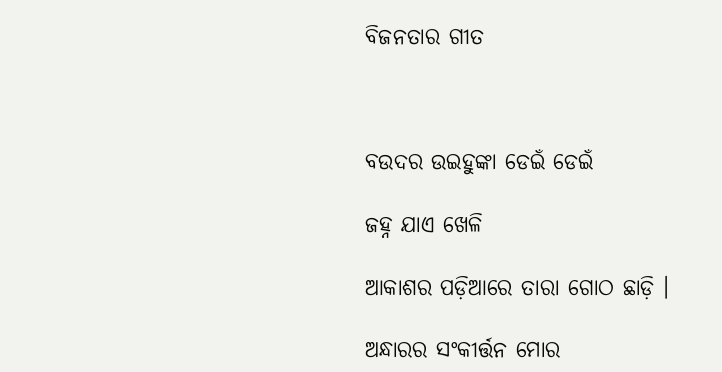ବିଜନତାର ଗୀତ



ବଉଦର ଉଇହୁଙ୍କା ଡେଇଁ ଡେଇଁ

ଜହ୍ନ ଯାଏ ଖେଳି

ଆକାଶର ପଡ଼ିଆରେ ତାରା ଗୋଠ ଛାଡ଼ି ।

ଅନ୍ଧାରର ସଂକୀର୍ତ୍ତନ ମୋର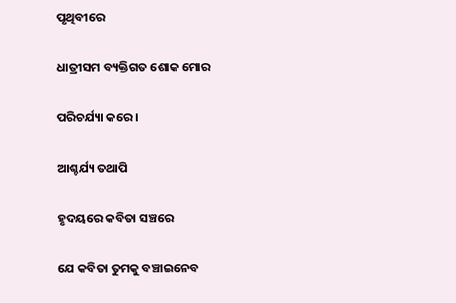ପୃଥିବୀରେ

ଧାତ୍ରୀସମ ବ୍ୟକ୍ତିଗତ ଶୋକ ମୋର

ପରିଚର୍ଯ୍ୟା କରେ ।

ଆଶ୍ଚର୍ଯ୍ୟ ତଥାପି

ହୃଦୟରେ କବିତା ସଞ୍ଚରେ

ଯେ କବିତା ତୁମକୁ ବଞ୍ଚାଇନେବ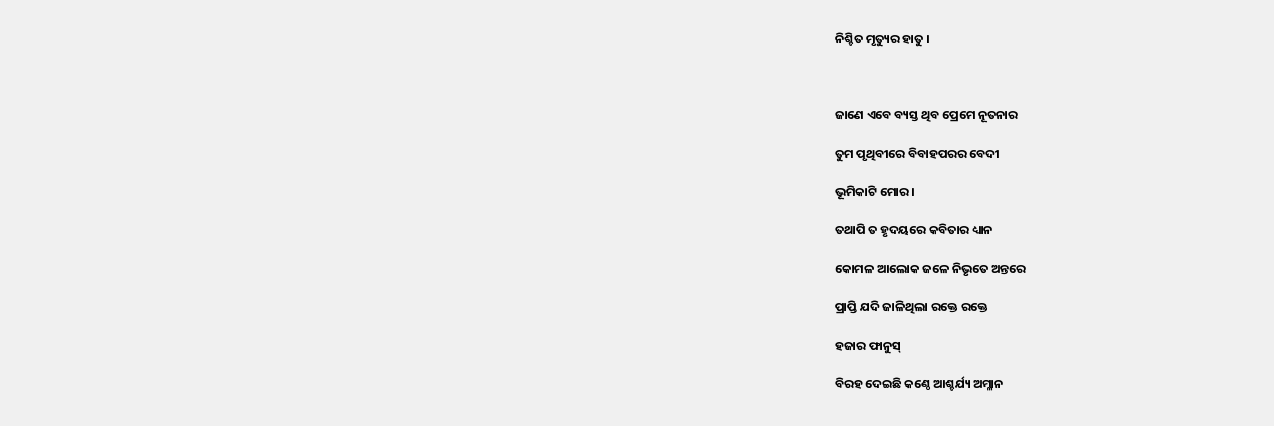ନିଶ୍ଚିତ ମୃତ୍ୟୁର ହାତୁ ।



ଜାଣେ ଏବେ ବ୍ୟସ୍ତ ଥିବ ପ୍ରେମେ ନୂତନାର

ତୁମ ପୃଥିବୀରେ ବିବାହପରର ବେଦୀ

ଭୂମିକାଟି ମୋର ।

ତଥାପି ତ ହୃଦୟରେ କବିତାର ଧ୍ୟାନ

କୋମଳ ଆଲୋକ ଜଳେ ନିଭୃତେ ଅନ୍ତରେ

ପ୍ରାପ୍ତି ଯଦି ଜାଳିଥିଲା ରକ୍ତେ ରକ୍ତେ

ହଜାର ଫାନୁସ୍‍

ବିରହ ଦେଇଛି କଣ୍ଠେ ଆଶ୍ଚର୍ଯ୍ୟ ଅମ୍ଳାନ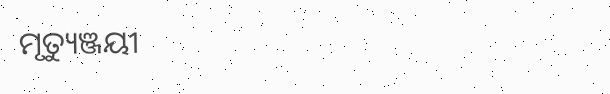ମୃତ୍ୟୁଞ୍ଜୟୀ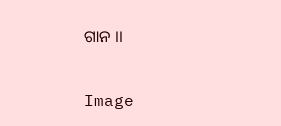ଗାନ ।।

Image